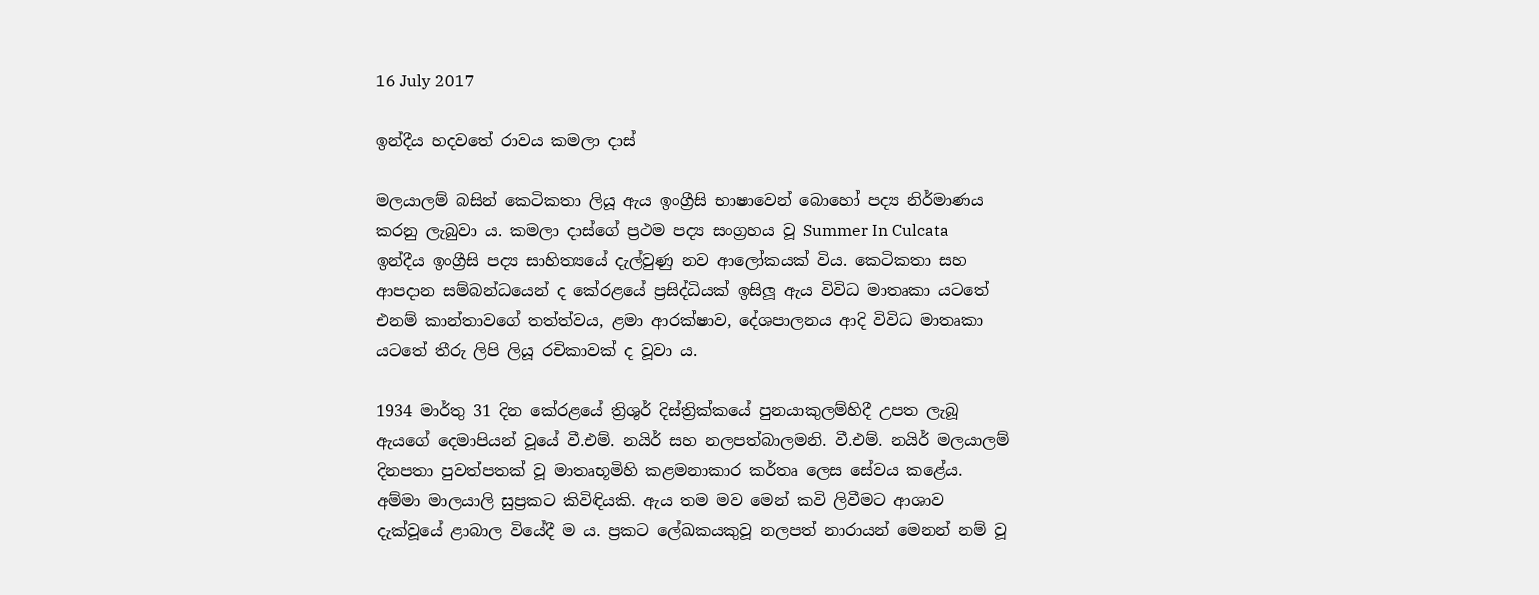16 July 2017

ඉන්දීය හදවතේ රාවය කමලා දාස්

මලයාලම් බසින් කෙටිකතා ලියූ ඇය ඉංග්‍රීසි භාෂාවෙන් බොහෝ පද්‍ය නිර්මාණය කරනු ලැබුවා ය. කමලා දාස්ගේ ප්‍රථම පද්‍ය සංග්‍රහය වූ Summer In Culcata ඉන්දීය ඉංග්‍රීසි පද්‍ය සාහිත්‍යයේ දැල්වුණු නව ආලෝකයක් විය. කෙටිකතා සහ ආපදාන සම්බන්ධයෙන් ද කේරළයේ ප්‍රසිද්ධියක් ඉසිලූ ඇය විවිධ මාතෘකා යටතේ එනම් කාන්තාවගේ තත්ත්වය, ළමා ආරක්ෂාව, දේශපාලනය ආදි විවිධ මාතෘකා යටතේ තීරු ලිපි ලියූ රචිකාවක් ද වූවා ය.

1934 මාර්තු 31 දින කේරළයේ ත්‍රිශුර් දිස්ත්‍රික්කයේ පුනයාකුලම්හිදී උපත ලැබූ ඇයගේ දෙමාපියන් වූයේ වී.එම්. නයිර් සහ නලපත්බාලමනි. වී.එම්. නයිර් මලයාලම් දිනපතා පුවත්පතක් වූ මාතෘභූමිහි කළමනාකාර කර්තෘ ලෙස සේවය කළේය. අම්මා මාලයාලි සුප්‍රකට කිවිඳියකි. ඇය තම මව මෙන් කවි ලිවීමට ආශාව දැක්වූයේ ළාබාල වියේදී ම ය. ප්‍රකට ලේඛකයකුවූ නලපත් නාරායන් මෙනන් නම් වූ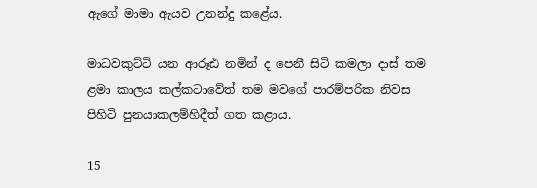ඇගේ මාමා ඇයව උනන්දු කළේය.

මාධවකුට්ටි යන ආරූඪ නමින් ද පෙනී සිටි කමලා දාස් තම ළමා කාලය කල්කටාවේත් තම මවගේ පාරම්පරික නිවස පිහිටි පුනයාකලම්හිදීත් ගත කළාය.

15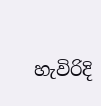හැවිරිදි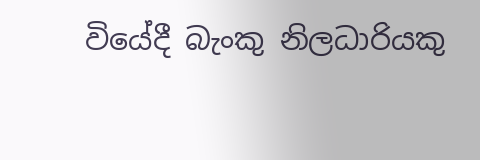වියේදී බැංකු නිලධාරියකු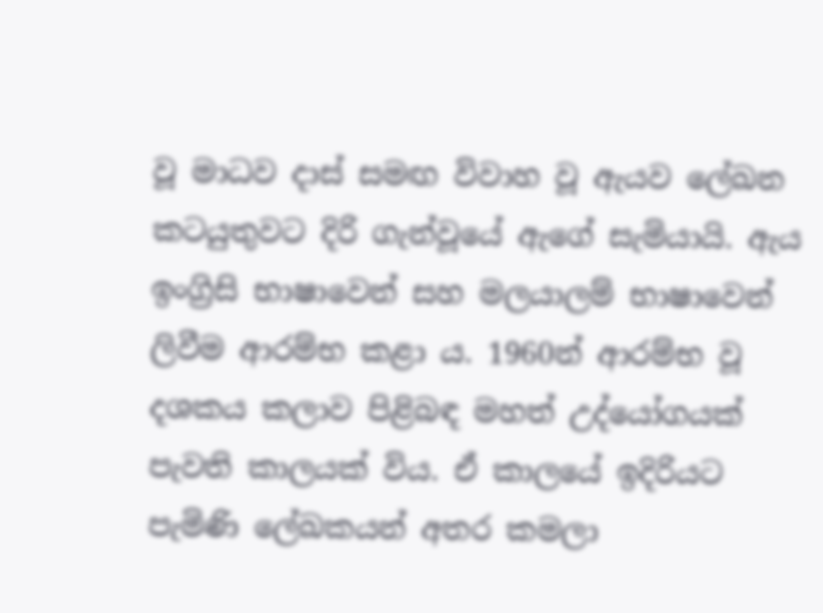වූ මාධව දාස් සමඟ විවාහ වූ ඇයව ලේඛන කටයුතුවට දිරි ගැන්වූයේ ඇගේ සැමියායි. ඇය ඉංග්‍රිසි භාෂාවෙන් සහ මලයාලම් භාෂාවෙන් ලිවීම ආරම්භ කළා ය. 1960න් ආරම්භ වූ දශකය කලාව පිළිබඳ මහත් උද්යෝගයක් පැවති කාලයක් විය. ඒ කාලයේ ඉදිරියට පැමිණි ලේඛකයන් අතර කමලා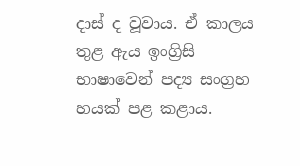දාස් ද වූවාය. ඒ කාලය තුළ ඇය ඉංග්‍රිසි භාෂාවෙන් පද්‍ය සංග්‍රහ හයක් පළ කළාය.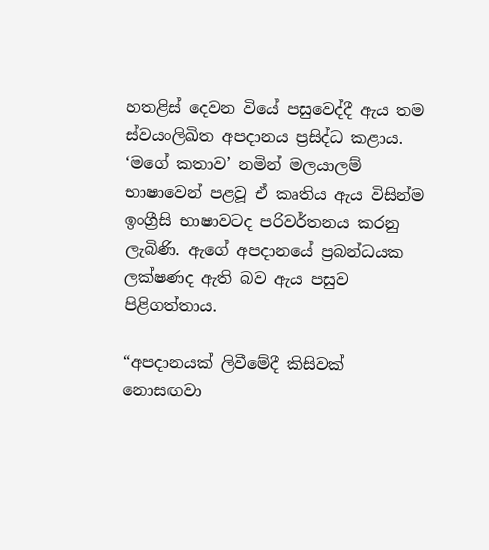හතළිස් දෙවන වියේ පසුවෙද්දී ඇය තම ස්වයංලිඛිත අපදානය ප්‍රසිද්ධ කළාය. ‘මගේ කතාව’ නමින් මලයාලම් භාෂාවෙන් පළවූ ඒ කෘතිය ඇය විසින්ම ඉංග්‍රීසි භාෂාවටද පරිවර්තනය කරනු ලැබිණි. ඇගේ අපදානයේ ප්‍රබන්ධයක ලක්ෂණද ඇති බව ඇය පසුව පිළිගත්තාය.

“අපදානයක් ලිවීමේදී කිසිවක් නොසඟවා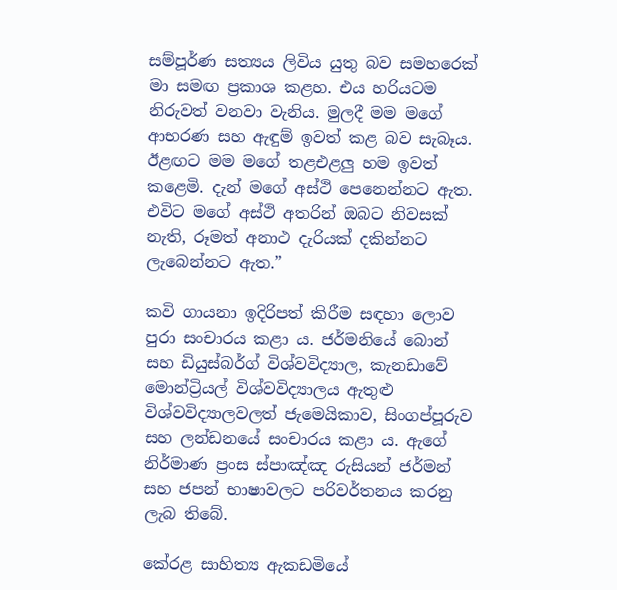සම්පූර්ණ සත්‍යය ලිවිය යුතු බව සමහරෙක් මා සමඟ ප්‍රකාශ කළහ. එය හරියටම නිරුවත් වනවා වැනිය. මුලදී මම මගේ ආභරණ සහ ඇඳුම් ඉවත් කළ බව සැබෑය. ඊළඟට මම මගේ තළඑළලු හම ඉවත් කළෙමි. දැන් මගේ අස්ථි පෙනෙන්නට ඇත. එවිට මගේ අස්ථි අතරින් ඔබට නිවසක් නැති, රූමත් අනාථ දැරියක් දකින්නට ලැබෙන්නට ඇත.”

කවි ගායනා ඉදිරිපත් කිරීම සඳහා ලොව පුරා සංචාරය කළා ය. ජර්මනියේ බොන් සහ ඩියුස්බර්ග් විශ්වවිද්‍යාල, කැනඩාවේ මොන්ට්‍රියල් විශ්වවිද්‍යාලය ඇතුළු විශ්වවිද්‍යාලවලත් ජැමෙයිකාව, සිංගප්පූරුව සහ ලන්ඩනයේ සංචාරය කළා ය. ඇගේ නිර්මාණ ප්‍රංස ස්පාඤ්ඤ රුසියන් ජර්මන් සහ ජපන් භාෂාවලට පරිවර්තනය කරනු ලැබ තිබේ.

කේරළ සාහිත්‍ය ඇකඩමියේ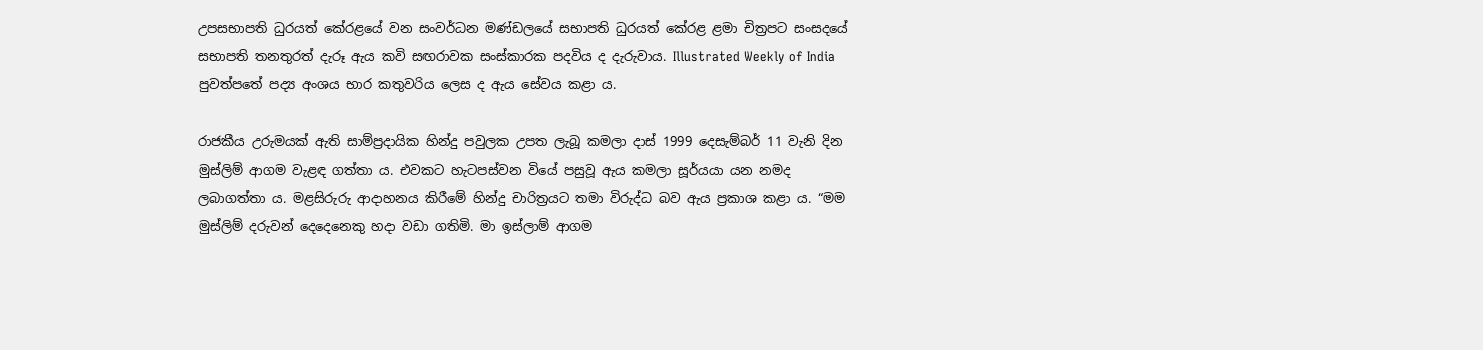උපසභාපති ධුරයත් කේරළයේ වන සංවර්ධන මණ්ඩලයේ සභාපති ධුරයත් කේරළ ළමා චිත්‍රපට සංසදයේ සභාපති තනතුරත් දැරූ ඇය කවි සඟරාවක සංස්කාරක පදවිය ද දැරුවාය. Illustrated Weekly of India පුවත්පතේ පද්‍ය අංශය භාර කතුවරිය ලෙස ද ඇය සේවය කළා ය.

රාජකීය උරුමයක් ඇති සාම්ප්‍රදායික හින්දු පවුලක උපත ලැබූ කමලා දාස් 1999 දෙසැම්බර් 11 වැනි දින මුස්ලිම් ආගම වැළඳ ගත්තා ය. එවකට හැටපස්වන වියේ පසුවූ ඇය කමලා සූර්යයා යන නමද ලබාගත්තා ය. මළසිරුරු ආදාහනය කිරීමේ හින්දු චාරිත්‍රයට තමා විරුද්ධ බව ඇය ප්‍රකාශ කළා ය. “මම මුස්ලිම් දරුවන් දෙදෙනෙකු හදා වඩා ගතිමි. මා ඉස්ලාම් ආගම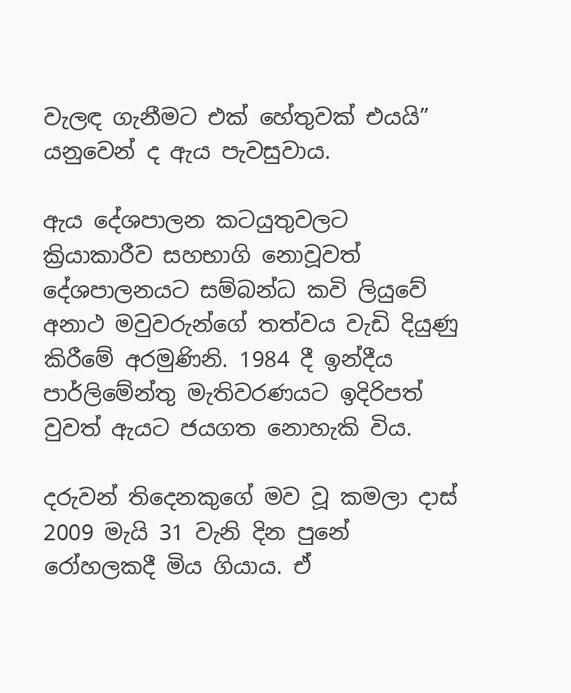වැලඳ ගැනීමට එක් හේතුවක් එයයි” යනුවෙන් ද ඇය පැවසුවාය.

ඇය දේශපාලන කටයුතුවලට ක්‍රියාකාරීව සහභාගි නොවූවත් දේශපාලනයට සම්බන්ධ කවි ලියුවේ අනාථ මවුවරුන්ගේ තත්වය වැඩි දියුණු කිරීමේ අරමුණිනි. 1984 දී ඉන්දීය පාර්ලිමේන්තු මැතිවරණයට ඉදිරිපත් වුවත් ඇයට ජයගත නොහැකි විය.

දරුවන් තිදෙනකුගේ මව වූ කමලා දාස් 2009 මැයි 31 වැනි දින පුනේ රෝහලකදී මිය ගියාය. ඒ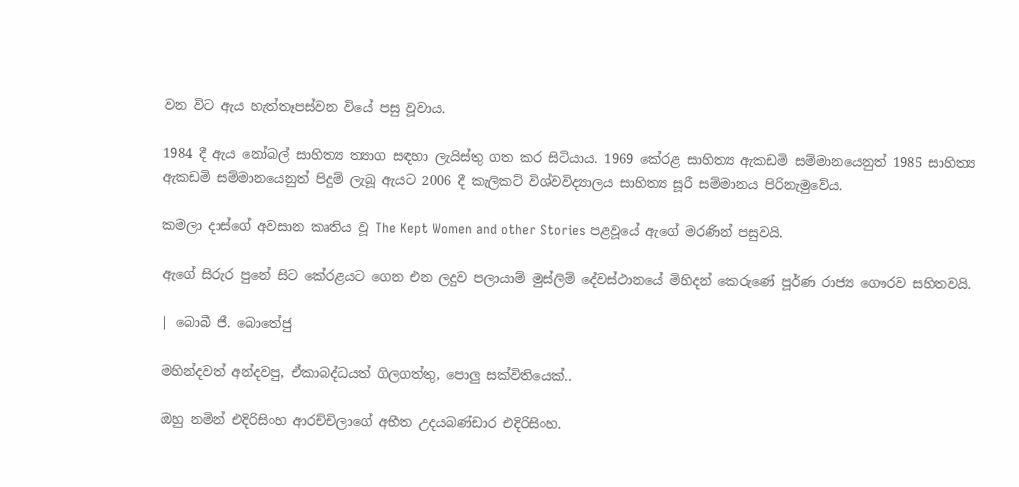වන විට ඇය හැත්තෑපස්වන වියේ පසු වූවාය.

1984 දී ඇය නෝබල් සාහිත්‍ය ත්‍යාග සඳහා ලැයිස්තු ගත කර සිටියාය. 1969 කේරළ සාහිත්‍ය ඇකඩමි සම්මාන‍යෙනුත් 1985 සාහිත්‍ය ඇකඩමි සම්මානයෙනුත් පිදුම් ලැබූ ඇයට 2006 දී කැලිකට් විශ්වවිද්‍යාලය සාහිත්‍ය සූරී සම්මානය පිරිනැමුවේය.

කමලා දාස්ගේ අවසාන කෘතිය වූ The Kept Women and other Stories පළවූයේ ඇගේ මරණින් පසුවයි.

ඇගේ සිරුර පුනේ සිට කේරළයට ගෙන එන ලදුව පලායාම් මුස්ලිම් දේවස්ථානයේ මිහිදන් කෙරුණේ පූර්ණ රාජ්‍ය ගෞරව සහිතවයි.

| බොබී ජී. බොතේජු

මහින්දවත් අන්දවපු, ඒකාබද්ධයත් ගිලගත්තු, පොලු සක්විතියෙක්..

ඔහු නමින් එදිරිසිංහ ආරච්චිලාගේ අභීත උදයබණ්ඩාර එදිරිසිංහ.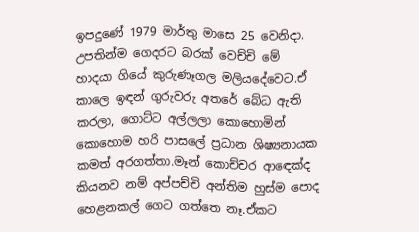ඉපදුණේ 1979 මාර්තු මාසෙ 25 වෙනිදා. උපතින්ම ගෙදරට බරක් වෙච්චි මේ හාදයා ගියේ කුරුණෑගල මලියදේවෙට.ඒ කාලෙ ඉඳන් ගුරුවරු අතරේ බේධ ඇති කරලා, ගොට්ට අල්ලලා කොහොමින් කොහොම හරි පාසලේ ප්‍රධාන ශිෂ්‍යනායක කමත් අරගත්තා.මෑන් කොච්චර ආඳෙක්ද කියනව නම් අප්පච්චි අන්තිම හුස්ම පොද හෙළනකල් ගෙට ගත්තෙ නෑ.ඒකට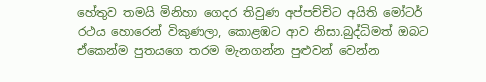හේතුව තමයි මිනිහා ගෙදර තිවුණ අප්පච්චිට අයිති මෝටර් රථය හොරෙන් විකුණලා, කොළඹට ආව නිසා.බුද්ධිමත් ඔබට ඒකෙන්ම පුතයගෙ තරම මැනගන්න පුළුවන් වෙන්න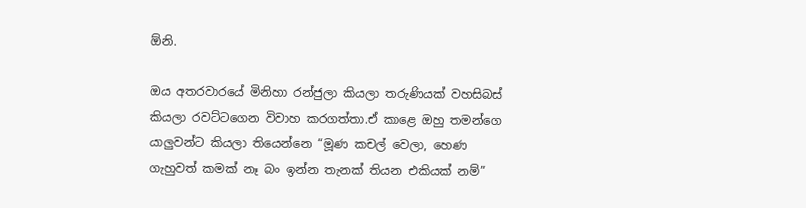ඕනි.

ඔය අතරවාරයේ මිනිහා රන්ජුලා කියලා තරුණියක් වහසිබස් කියලා රවට්ටගෙන විවාහ කරගත්තා.ඒ කාළෙ ඔහු තමන්ගෙ යාලුවන්ට කියලා තියෙන්නෙ “මූණ කචල් වෙලා, හෙණ ගැහුවත් කමක් නෑ බං ඉන්න තැනක් තියන එකියක් නම්”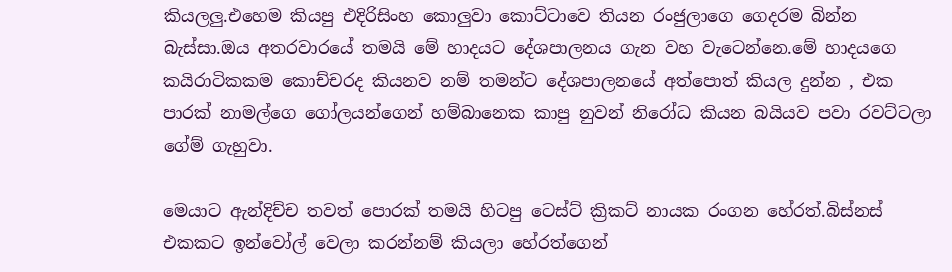කියලලු.එහෙම කියපු එදිරිසිංහ කොලුවා කොට්ටාවෙ තියන රංජුලාගෙ ගෙදරම බින්න බැස්සා.ඔය අතරවාරයේ තමයි මේ හාදයට දේශපාලනය ගැන වහ වැටෙන්නෙ.මේ හාදයගෙ කයිරාටිකකම කොච්චරද කියනව නම් තමන්ට දේශපාලනයේ අත්පොත් කියල දුන්න , එක පාරක් නාමල්ගෙ ගෝලයන්ගෙන් හම්බානෙක කාපු නුවන් නිරෝධ කියන බයියව පවා රවට්ටලා ගේම් ගැහුවා.

මෙයාට ඇන්දිච්ච තවත් පොරක් තමයි හිටපු ටෙස්ට් ක්‍රිකට් නායක රංගන හේරත්.බිස්නස් එකකට ඉන්වෝල් වෙලා කරන්නම් කියලා හේරත්ගෙන්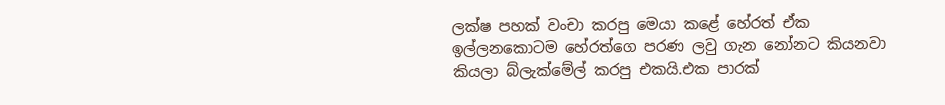ලක්ෂ පහක් වංචා කරපු මෙයා කළේ හේරත් ඒක ඉල්ලනකොටම හේරත්ගෙ පරණ ලවු ගැන නෝනට කියනවා කියලා බ්ලැක්මේල් කරපු එකයි.එක පාරක්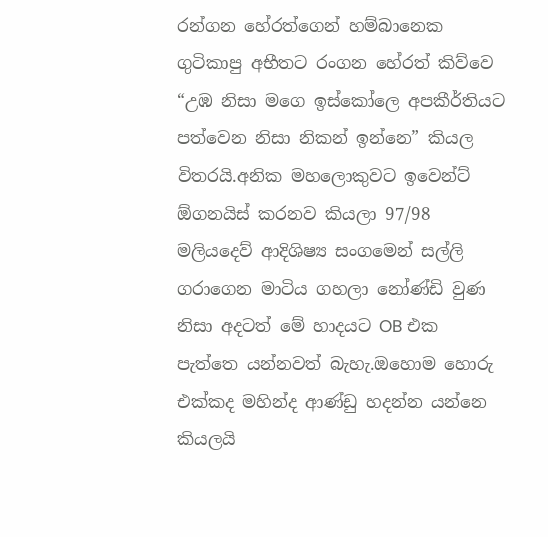රන්ගන හේරත්ගෙන් හම්බානෙක ගුටිකාපු අභීතට රංගන හේරත් කිව්වෙ “උඹ නිසා මගෙ ඉස්කෝලෙ අපකීර්තියට පත්වෙන නිසා නිකන් ඉන්නෙ” කියල විතරයි.අනික මහලොකුවට ඉවෙන්ට් ඕගනයිස් කරනව කියලා 97/98 මලියදෙව් ආදිශිෂ්‍ය සංගමෙන් සල්ලි ගරාගෙන මාටිය ගහලා නෝණ්ඩි වුණ නිසා අදටත් මේ හාදයට OB එක පැත්තෙ යන්නවත් බැහැ.ඔහොම හොරු එක්කද මහින්ද ආණ්ඩු හදන්න යන්නෙ කියලයි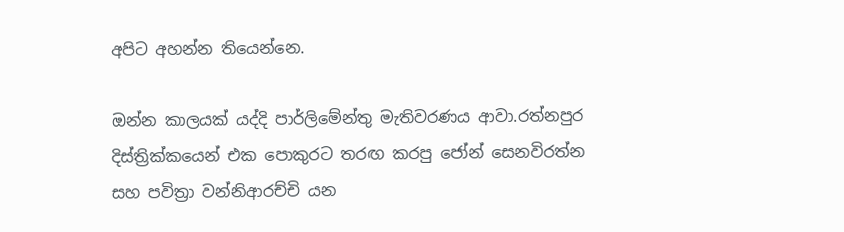අපිට අහන්න තියෙන්නෙ.

ඔන්න කාලයක් යද්දි පාර්ලිමේන්තු මැතිවරණය ආවා.රත්නපුර දිස්ත්‍රික්කයෙන් එක පොකුරට තරඟ කරපු ජෝන් සෙනවිරත්න සහ පවිත්‍රා වන්නිආරච්චි යන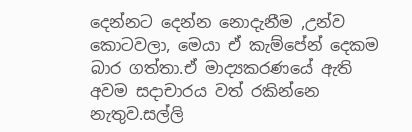දෙන්නට දෙන්න නොදැනීම ,උන්ව කොටවලා, මෙයා ඒ කැම්පේන් දෙකම බාර ගත්තා.ඒ මාද්‍යකරණයේ ඇති අවම සදාචාරය වත් රකින්නෙ නැතුව.සල්ලි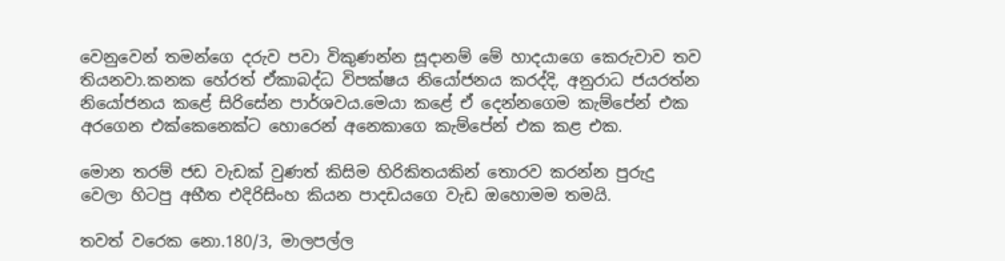වෙනුවෙන් තමන්ගෙ දරුව පවා විකුණන්න සූදානම් මේ හාදයාගෙ කෙරුවාව තව තියනවා.කනක හේරත් ඒකාබද්ධ විපක්ෂය නියෝජනය කරද්දි, අනුරාධ ජයරත්න නියෝජනය කළේ සිරිසේන පාර්ශවය.මෙයා කළේ ඒ දෙන්නගෙම කැම්පේන් එක අරගෙන එක්කෙනෙක්ට හොරෙන් අනෙකාගෙ කැම්පේන් එක කළ එක.

මොන තරම් ජඩ වැඩක් වුණත් කිසිම හිරිකිතයකින් තොරව කරන්න පුරුදු වෙලා හිටපු අභීත එදිරිසිංහ කියන පාදඩයගෙ වැඩ ඔහොමම තමයි.

තවත් වරෙක නො.180/3, මාලපල්ල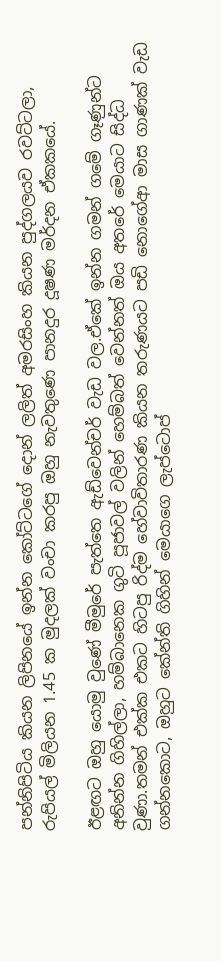පන්නිපිටිය කියන ලිපිනයේ ඉන්න කෝට්ටගේ දොන් ලලිත් අමරසිංහ කියන පුද්ගලයව රවට්ටලා, රුපියල් මිලියන 1.45 ක මුදලක් වංචා කරපු ඔහු නැවතුණෙ පානදුර දූෂණ මර්දන ඒකකයේ.

ඊළඟට ඔහු යොමු වුණේ මීමුරේ පැත්තෙ ඇඩ්වෙන්චර් වැඩ වල.ඒකේ ඉන්න ගමන් ගමේ ගෑණුන්ට අනින්න ගිහිල්ලා, හම්බානෙක ගුටි පූජාවල් වලින් හෙම්බත් වෙන්නත් ඔය අතරේ මෙයාට සිද්ධ වුණා.තමන් එක්ක එකට හිටපු රිද්ම හේවාවිතාරණ කියන තරුණයට පඩි නොගේආ මාස ගාණක් වැඩ ගන්නකොට, ඔහුට කේන්ති ගිහින් මෙයාගෙ ලැප්ටොප්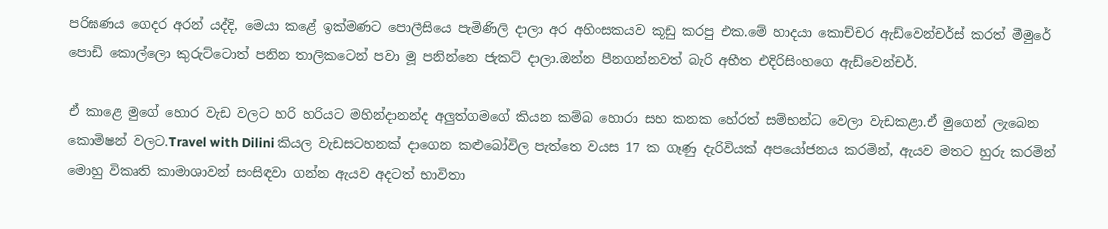පරිඝණය ගෙදර අරන් යද්දි, මෙයා කළේ ඉක්මණට පොලීසියෙ පැමිණිලි දාලා අර අහිංසකයව කූඩු කරපු එක.මේ හාදයා කොච්චර ඇඩ්වෙන්චර්ස් කරත් මීමුරේ පොඩි කොල්ලො කුරුට්ටොත් පනින තාලිකටෙන් පවා මූ පනින්නෙ ජැකට් දාලා.ඔන්න පීනගන්නවත් බැරි අභීත එදිරිසිංහගෙ ඇඩ්වෙන්චර්.

ඒ කාළෙ මුගේ හොර වැඩ වලට හරි හරියට මහින්දානන්ද අලුත්ගමගේ කියන කම්බ හොරා සහ කනක හේරත් සම්භන්ධ වෙලා වැඩකළා.ඒ මුගෙන් ලැබෙන කොමිෂන් වලට.Travel with Dilini කියල වැඩසටහනක් දාගෙන කළුබෝවිල පැත්තෙ වයස 17 ක ගෑණු දැරිවියක් අපයෝජනය කරමින්, ඇයව මතට හුරු කරමින් මොහු විකෘති කාමාශාවන් සංසිඳවා ගන්න ඇයව අදටත් භාවිතා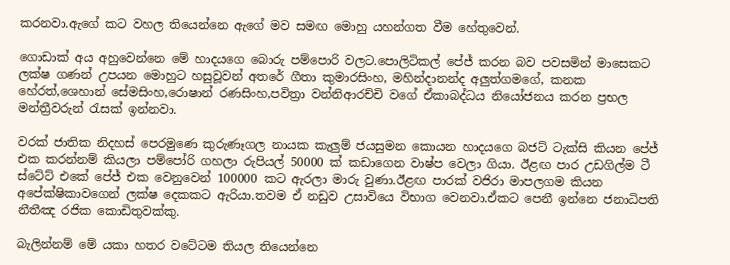කරනවා.ඇගේ කට වහල තියෙන්නෙ ඇගේ මව සමඟ මොහු යහන්ගත වීම හේතුවෙන්.

ගොඩාක් අය අහුවෙන්නෙ මේ හාදයගෙ බොරු පම්පොරි වලට.පොලිටිකල් පේජ් කරන බව පවසමින් මාසෙකට ලක්ෂ ගණන් උපයන මොහුට හසුවූවන් අතරේ ගීතා කුමාරසිංහ, මහින්දානන්ද අලුත්ගමගේ, කනක හේරත්,ශෙහාන් සේමසිංහ,රොෂාන් රණසිංහ,පවිත්‍රා වන්නිආරච්චි වගේ ඒකාබද්ධය නියෝජනය කරන ප්‍රභල මන්ත්‍රීවරුන් රැසක් ඉන්නවා.

වරක් ජාතික නිදහස් පෙරමුණෙ කුරුණෑගල නායක කැලුම් ජයසුමන කොයන හාදයගෙ බජට් ටැක්සි කියන පේජ් එක කරන්නම් කියලා පම්පෝරි ගහලා රුපියල් 50000 ක් කඩාගෙන වාෂ්ප වෙලා ගියා. ඊළඟ පාර උඩගිල්ම ටී ස්ටේට් එකේ පේජ් එක වෙනුවෙන් 100000 කට ඇරලා මාරු වුණා.ඊළඟ පාරක් වජිරා මාපලගම කියන අපේක්ෂිකාවගෙන් ලක්ෂ දෙකකට ඇරියා.තවම ඒ නඩුව උසාවියෙ විභාග වෙනවා.ඒකට පෙනී ඉන්නෙ ජනාධිපති නීතීඤ රජික කොඩිතුවක්කු.

බැලින්නම් මේ යකා හතර වටේටම තියල තියෙන්නෙ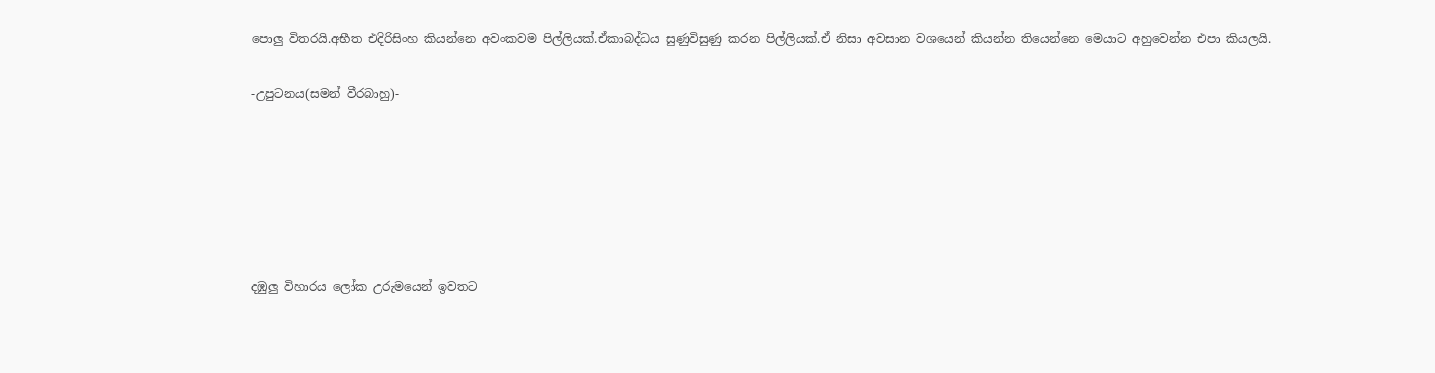පොලු විතරයි.අභීත එදිරිසිංහ කියන්නෙ අවංකවම පිල්ලියක්.ඒකාබද්ධය සුණුවිසුණු කරන පිල්ලියක්.ඒ නිසා අවසාන වශයෙන් කියන්න තියෙන්නෙ මෙයාට අහුවෙන්න එපා කියලයි.

-උපුටනය(සමන් වීරබාහු)-






දඹුලු විහාරය ලෝක උරුමයෙන් ඉවතට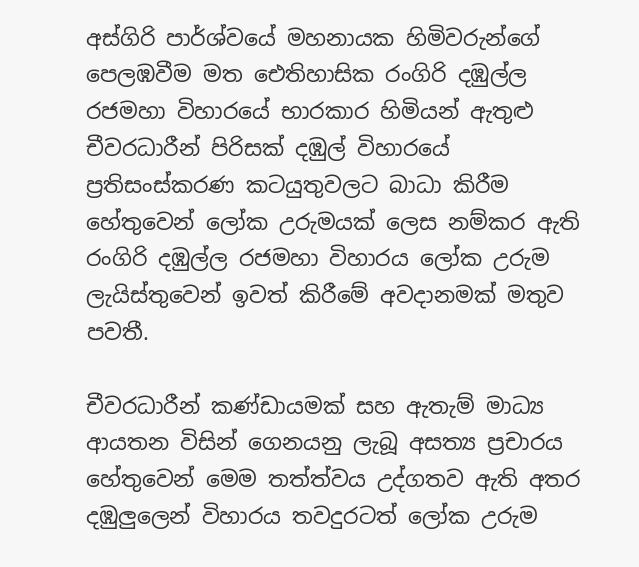අස්ගිරි පාර්ශ්වයේ මහනායක හිමිවරුන්ගේ පෙලඹවීම මත ඓතිහාසික රංගිරි දඹුල්ල රජමහා විහාරයේ භාරකාර හිමියන් ඇතුළු චීවරධාරීන් පිරිසක් දඹුල් විහාරයේ ප්‍රතිසංස්කරණ කටයුතුවලට බාධා කිරීම හේතුවෙන් ලෝක උරුමයක් ලෙස නම්කර ඇති රංගිරි දඹුල්ල රජමහා විහාරය ලෝක උරුම ලැයිස්තුවෙන් ඉවත් කිරීමේ අවදානමක් මතුව පවතී.

චීවරධාරීන් කණ්ඩායමක් සහ ඇතැම් මාධ්‍ය ආයතන විසින් ගෙනයනු ලැබූ අසත්‍ය ප්‍රචාරය හේතුවෙන් මෙම තත්ත්වය උද්ගතව ඇති අතර දඹුලුලෙන් විහාරය තවදුරටත් ලෝක උරුම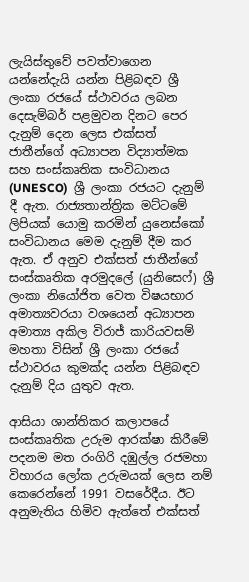ලැයිස්තුවේ පවත්වාගෙන යන්නේදැයි යන්න පිළිබඳව ශ්‍රී ලංකා රජයේ ස්ථාවරය ලබන දෙසැම්බර් පළමුවන දිනට පෙර දැනුම් දෙන ලෙස එක්සත් ජාතීන්ගේ අධ්‍යාපන විද්‍යාත්මක සහ සංස්කෘතික සංවිධානය (UNESCO)  ශ්‍රී ලංකා රජයට දැනුම් දී ඇත. රාජ්‍යතාන්ත්‍රික මට්ටමේ ලිපියක් යොමු කරමින් යුනෙස්කෝ සංවිධානය මෙම දැනුම් දීම කර ඇත. ඒ අනුව එක්සත් ජාතීන්ගේ සංස්කෘතික අරමුදලේ (යුනිසෙෆ්) ශ්‍රී ලංකා නියෝජිත වෙත විෂයභාර අමාත්‍යවරයා වශයෙන් අධ්‍යාපන අමාත්‍ය අකිල විරාජ් කාරියවසම් මහතා විසින් ශ්‍රී ලංකා රජයේ ස්ථාවරය කුමක්ද යන්න පිළිබඳව දැනුම් දිය යුතුව ඇත.

ආසියා ශාන්තිකර කලාපයේ සංස්කෘතික උරුම ආරක්ෂා කිරීමේ පදනම මත රංගිරි දඹුල්ල රජමහා විහාරය ලෝක උරුමයක් ලෙස නම් කෙරෙන්නේ 1991 වසරේදීය. ඊට අනුමැතිය හිමිව ඇත්තේ එක්සත්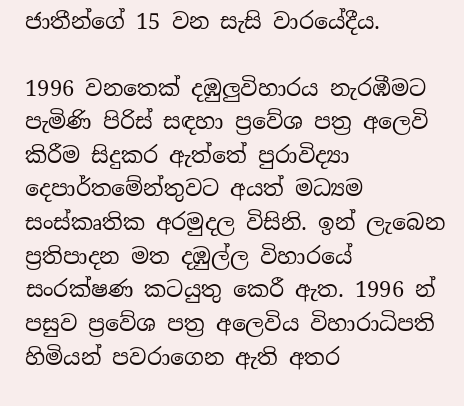ජාතීන්ගේ 15 වන සැසි වාරයේදීය.

1996 වනතෙක් දඹුලුවිහාරය නැරඹීමට පැමිණි පිරිස් සඳහා ප්‍රවේශ පත්‍ර අලෙවි කිරීම සිදුකර ඇත්තේ පුරාවිද්‍යා දෙපාර්තමේන්තුවට අයත් මධ්‍යම සංස්කෘතික අරමුදල විසිනි. ඉන් ලැබෙන ප්‍රතිපාදන මත දඹුල්ල විහාරයේ සංරක්ෂණ කටයුතු කෙරී ඇත. 1996 න් පසුව ප්‍රවේශ පත්‍ර අලෙවිය විහාරාධිපති හිමියන් පවරාගෙන ඇති අතර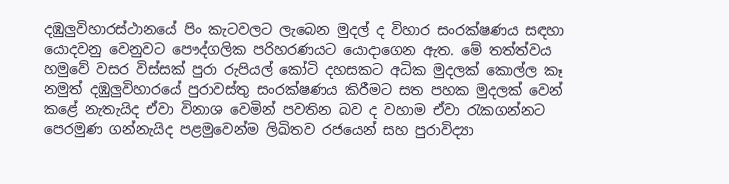දඹුලුවිහාරස්ථානයේ පිං කැටවලට ලැබෙන මුදල් ද විහාර සංරක්ෂණය සඳහා යොදවනු වෙනුවට පෞද්ගලික පරිහරණයට යොදාගෙන ඇත. මේ තත්ත්වය හමුවේ වසර විස්සක් පුරා රුපියල් කෝටි දහසකට අධික මුදලක් කොල්ල කෑ නමුත් දඹුලුවිහාරයේ පුරාවස්තු සංරක්ෂණය කිරීමට සත පහක මුදලක් වෙන් කළේ නැතැයිද ඒවා විනාශ වෙමින් පවතින බව ද වහාම ඒවා රැකගන්නට පෙරමුණ ගන්නැයිද පළමුවෙන්ම ලිඛිතව රජයෙන් සහ පුරාවිද්‍යා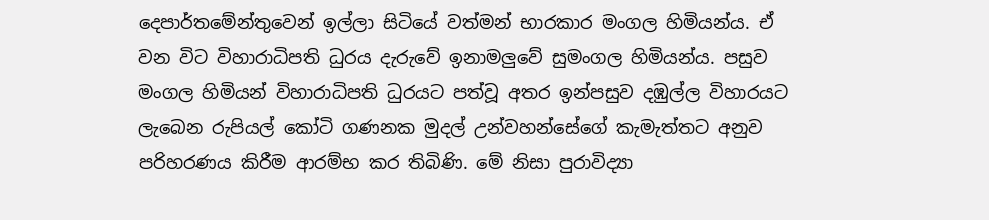දෙපාර්තමේන්තුවෙන් ඉල්ලා සිටියේ වත්මන් භාරකාර මංගල හිමියන්ය. ඒ වන විට විහාරාධිපති ධුරය දැරුවේ ඉනාමලුවේ සුමංගල හිමියන්ය. පසුව මංගල හිමියන් විහාරාධිපති ධුරයට පත්වූ අතර ඉන්පසුව දඹුල්ල විහාරයට ලැබෙන රුපියල් කෝටි ගණනක මුදල් උන්වහන්සේගේ කැමැත්තට අනුව පරිහරණය කිරීම ආරම්භ කර තිබිණි. මේ නිසා පුරාවිද්‍යා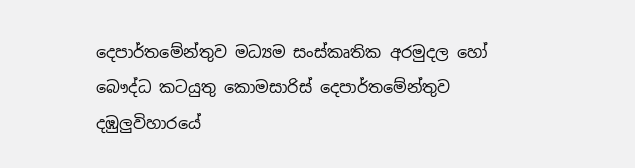දෙපාර්තමේන්තුව මධ්‍යම සංස්කෘතික අරමුදල හෝ බෞද්ධ කටයුතු කොමසාරිස් දෙපාර්තමේන්තුව දඹුලුවිහාරයේ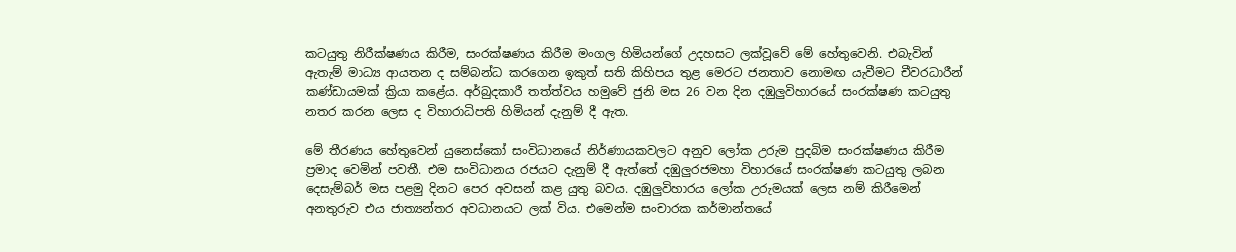කටයුතු නිරීක්ෂණය කිරීම, සංරක්ෂණය කිරීම මංගල හිමියන්ගේ උදහසට ලක්වූවේ මේ හේතුවෙනි. එබැවින් ඇතැම් මාධ්‍ය ආයතන ද සම්බන්ධ කරගෙන ඉකුත් සති කිහිපය තුළ මෙරට ජනතාව නොමඟ යැවීමට චීවරධාරීන් කණ්ඩායමක් ක්‍රියා කළේය. අර්බුදකාරී තත්ත්වය හමුවේ ජුනි මස 26 වන දින දඹුලුවිහාරයේ සංරක්ෂණ කටයුතු නතර කරන ලෙස ද විහාරාධිපති හිමියන් දැනුම් දී ඇත.

මේ තීරණය හේතුවෙන් යුනෙස්කෝ සංවිධානයේ නිර්ණායකවලට අනුව ලෝක උරුම පුදබිම සංරක්ෂණය කිරීම ප්‍රමාද වෙමින් පවතී. එම සංවිධානය රජයට දැනුම් දී ඇත්තේ දඹුලුරජමහා විහාරයේ සංරක්ෂණ කටයුතු ලබන දෙසැම්බර් මස පළමු දිනට පෙර අවසන් කළ යුතු බවය. දඹුලුවිහාරය ලෝක උරුමයක් ලෙස නම් කිරීමෙන් අනතුරුව එය ජාත්‍යන්තර අවධානයට ලක් විය. එමෙන්ම සංචාරක කර්මාන්තයේ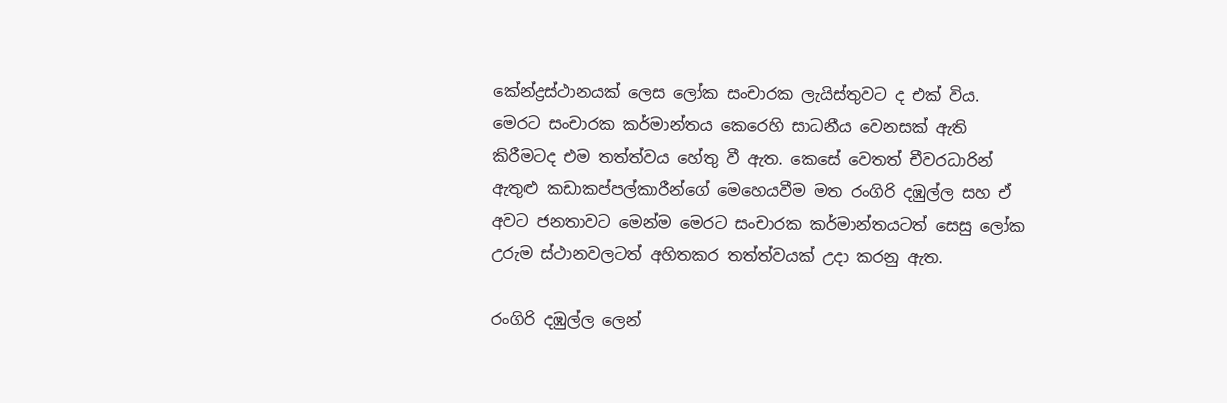කේන්ද්‍රස්ථානයක් ලෙස ලෝක සංචාරක ලැයිස්තුවට ද එක් විය. මෙරට සංචාරක කර්මාන්තය කෙරෙහි සාධනීය වෙනසක් ඇති කිරීමටද එම තත්ත්වය හේතු වී ඇත. කෙසේ වෙතත් චීවරධාරින් ඇතුළු කඩාකප්පල්කාරීන්ගේ මෙහෙයවීම මත රංගිරි දඹුල්ල සහ ඒ අවට ජනතාවට මෙන්ම මෙරට සංචාරක කර්මාන්තයටත් සෙසු ලෝක උරුම ස්ථානවලටත් අහිතකර තත්ත්වයක් උදා කරනු ඇත.

රංගිරි දඹුල්ල ලෙන්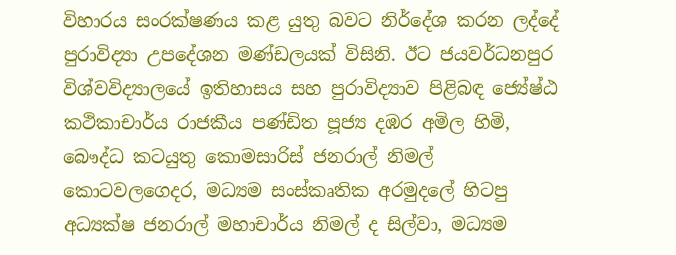විහාරය සංරක්ෂණය කළ යුතු බවට නිර්දේශ කරන ලද්දේ පුරාවිද්‍යා උපදේශන මණ්ඩලයක් විසිනි. ඊට ජයවර්ධනපුර විශ්වවිද්‍යාලයේ ඉතිහාසය සහ පුරාවිද්‍යාව පිළිබඳ ජ්‍යේෂ්ඨ කථිකාචාර්ය රාජකීය පණ්ඩිත පූජ්‍ය දඹර අමිල හිමි, බෞද්ධ කටයුතු කොමසාරිස් ජනරාල් නිමල් කොටවලගෙදර, මධ්‍යම සංස්කෘතික අරමුදලේ හිටපු අධ්‍යක්ෂ ජනරාල් මහාචාර්ය නිමල් ද සිල්වා, මධ්‍යම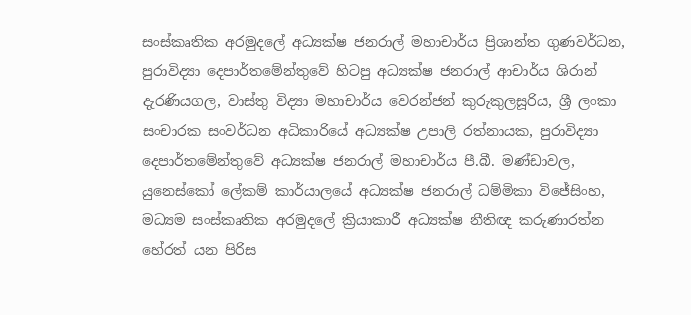සංස්කෘතික අරමුදලේ අධ්‍යක්ෂ ජනරාල් මහාචාර්ය ප්‍රිශාන්ත ගුණවර්ධන, පුරාවිද්‍යා දෙපාර්තමේන්තුවේ හිටපු අධ්‍යක්ෂ ජනරාල් ආචාර්ය ශිරාන් දැරණියගල, වාස්තු විද්‍යා මහාචාර්ය වෙරන්ජන් කුරුකුලසූරිය, ශ්‍රී ලංකා සංචාරක සංවර්ධන අධිකාරියේ අධ්‍යක්ෂ උපාලි රත්නායක, පුරාවිද්‍යා දෙපාර්තමේන්තුවේ අධ්‍යක්ෂ ජනරාල් මහාචාර්ය පී.බී. මණ්ඩාවල, යුනෙස්කෝ ලේකම් කාර්යාලයේ අධ්‍යක්ෂ ජනරාල් ධම්මිකා විජේසිංහ, මධ්‍යම සංස්කෘතික අරමුදලේ ක්‍රියාකාරී අධ්‍යක්ෂ නීතිඥ කරුණාරත්න හේරත් යන පිරිස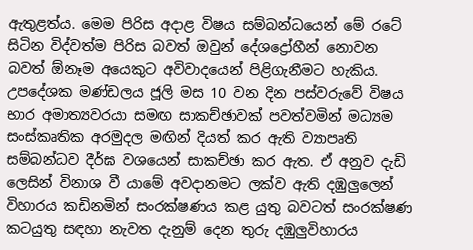ඇතුළත්ය. මෙම පිරිස අදාළ විෂය සම්බන්ධයෙන් මේ රටේ සිටින විද්වත්ම පිරිස බවත් ඔවුන් දේශද්‍රෝහීන් නොවන බවත් ඕනෑම අයෙකුට අවිවාදයෙන් පිළිගැනීමට හැකිය. උපදේශක මණ්ඩලය ජූලි මස 10 වන දින පස්වරුවේ විෂය භාර අමාත්‍යවරයා සමඟ සාකච්ඡාවක් පවත්වමින් මධ්‍යම සංස්කෘතික අරමුදල මඟින් දියත් කර ඇති ව්‍යාපෘති සම්බන්ධව දීර්ඝ වශයෙන් සාකච්ඡා කර ඇත. ඒ අනුව දැඩි ලෙසින් විනාශ වී යාමේ අවදානමට ලක්ව ඇති දඹුලුලෙන් විහාරය කඩිනමින් සංරක්ෂණය කළ යුතු බවටත් සංරක්ෂණ කටයුතු සඳහා නැවත දැනුම් දෙන තුරු දඹුලුවිහාරය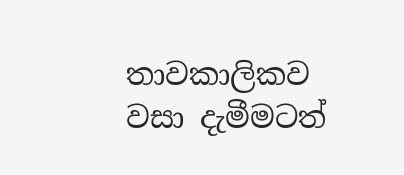තාවකාලිකව වසා දැමීමටත්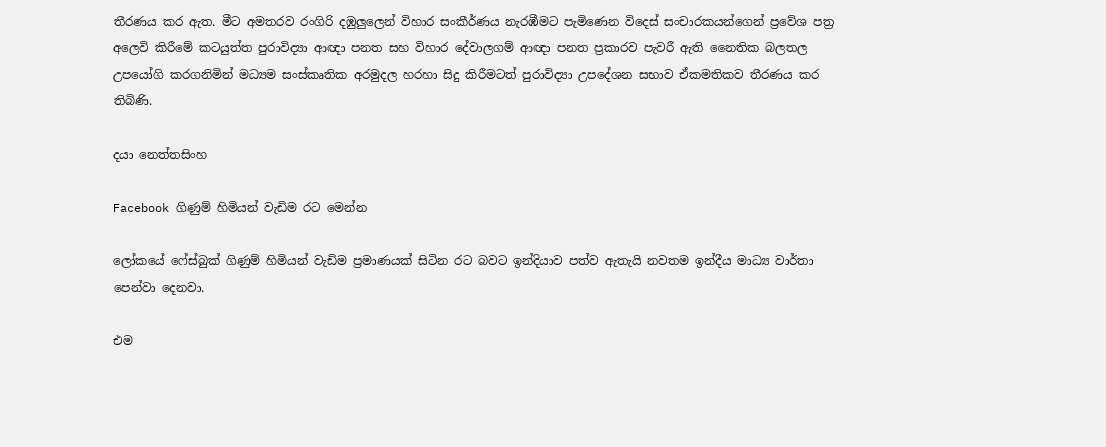තීරණය කර ඇත. මීට අමතරව රංගිරි දඹුලුලෙන් විහාර සංකීර්ණය නැරඹීමට පැමිණෙන විදෙස් සංචාරකයන්ගෙන් ප්‍රවේශ පත්‍ර අලෙවි කිරීමේ කටයුත්ත පුරාවිද්‍යා ආඥා පනත සහ විහාර දේවාලගම් ආඥා පනත ප්‍රකාරව පැවරී ඇති නෛතික බලතල උපයෝගි කරගනිමින් මධ්‍යම සංස්කෘතික අරමුදල හරහා සිදු කිරීමටත් පුරාවිද්‍යා උපදේශන සභාව ඒකමතිකව තීරණය කර තිබිණි.

දයා නෙත්තසිංහ

Facebook ගිණුම් හිමියන් වැඩිම රට මෙන්න

ලෝකයේ ෆේස්බුක් ගිණුම් හිමියන් වැඩිම ප්‍රමාණයක් සිටින රට බවට ඉන්දියාව පත්ව ඇතැයි නවතම ඉන්දීය මාධ්‍ය වාර්තා පෙන්වා දෙනවා.

එම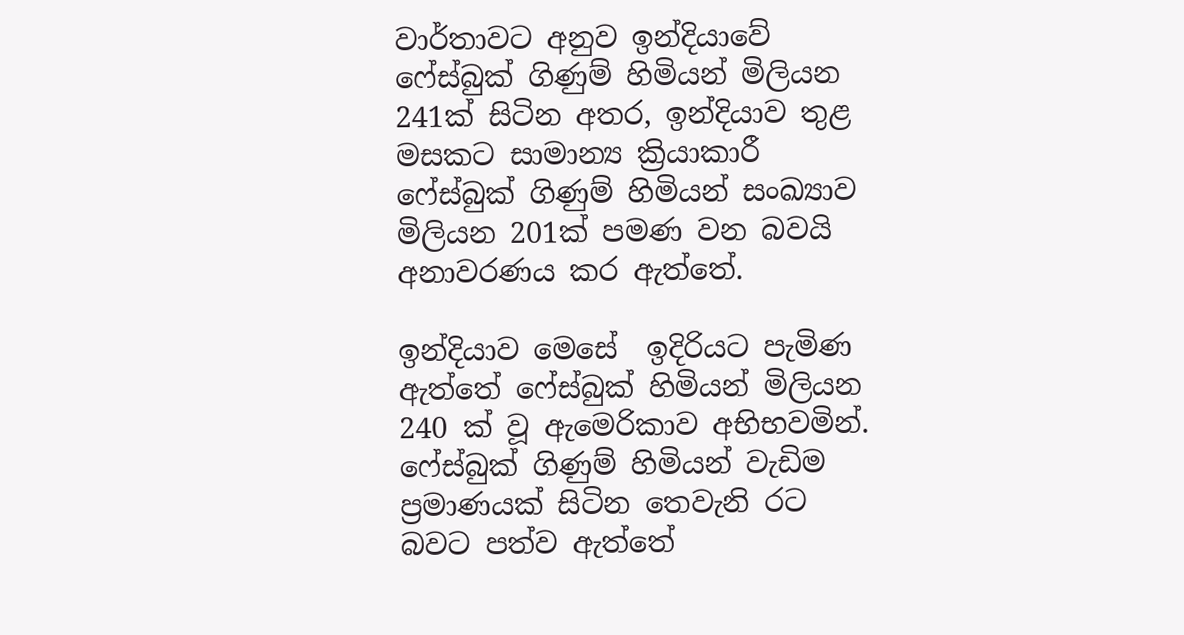වාර්තාවට අනුව ඉන්දියාවේ ෆේස්බුක් ගිණුම් හිමියන් මිලියන 241ක් සිටින අතර, ඉන්දියාව තුළ මසකට සාමාන්‍ය ක්‍රියාකාරී ෆේස්බුක් ගිණුම් හිමියන් සංඛ්‍යාව මිලියන 201ක් පමණ වන බවයි අනාවරණය කර ඇත්තේ.

ඉන්දියාව මෙසේ  ඉදිරියට පැමිණ ඇත්තේ ෆේස්බුක් හිමියන් මිලියන 240 ක් වූ ඇමෙරිකාව අභිභවමින්.
ෆේස්බුක් ගිණුම් හිමියන් වැඩිම ප්‍රමාණයක් සිටින තෙවැනි රට බවට පත්ව ඇත්තේ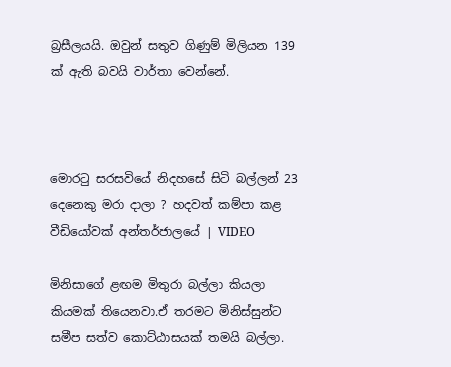බ්‍රසීලයයි. ඔවුන් සතුව ගිණුම් මිලියන 139 ක් ඇති බවයි වාර්තා වෙන්නේ.



මොරටු සරසවියේ නිදහසේ සිටි බල්ලන් 23 දෙනෙකු මරා දාලා ? හදවත් කම්පා කළ වීඩියෝවක් අන්තර්ජාලයේ | VIDEO

මිනිසාගේ ළඟම මිතුරා බල්ලා කියලා කියමක් තියෙනවා.ඒ තරමට මිනිස්සුන්ට සමීප සත්ව කොට්ඨාසයක් තමයි බල්ලා.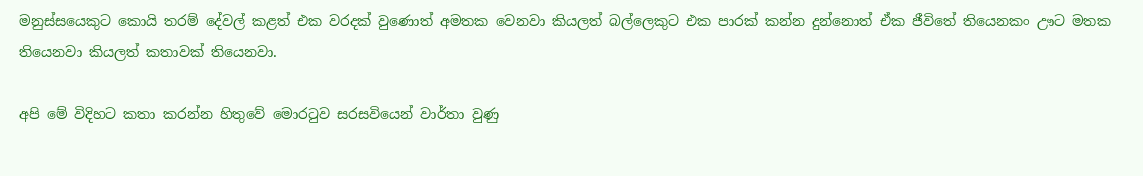මනුස්සයෙකුට කොයි තරම් දේවල් කළත් එක වරදක් වුණොත් අමතක වෙනවා කියලත් බල්ලෙකුට එක පාරක් කන්න දුන්නොත් ඒක ජීවිතේ තියෙනකං ඌට මතක තියෙනවා කියලත් කතාවක් තියෙනවා.

අපි මේ විදිහට කතා කරන්න හිතුවේ මොරටුව සරසවියෙන් වාර්තා වුණු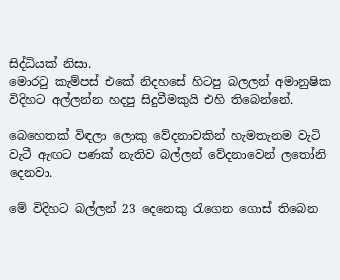සිද්ධියක් නිසා.
මොරටු කැම්පස් එකේ නිදහසේ හිටපු බලලන් අමානුෂික විදිහට අල්ලන්න හදපු සිදුවීමකුයි එහි තිබෙන්නේ.

බෙහෙතක් විඳලා ලොකු වේදනාවකින් හැමතැනම වැටි වැටී ඇඟට පණක් නැතිව බල්ලන් වේදනාවෙන් ලතෝනි දෙනවා.

මේ විදිහට බල්ලන් 23 දෙනෙකු රැගෙන ගොස් තිබෙන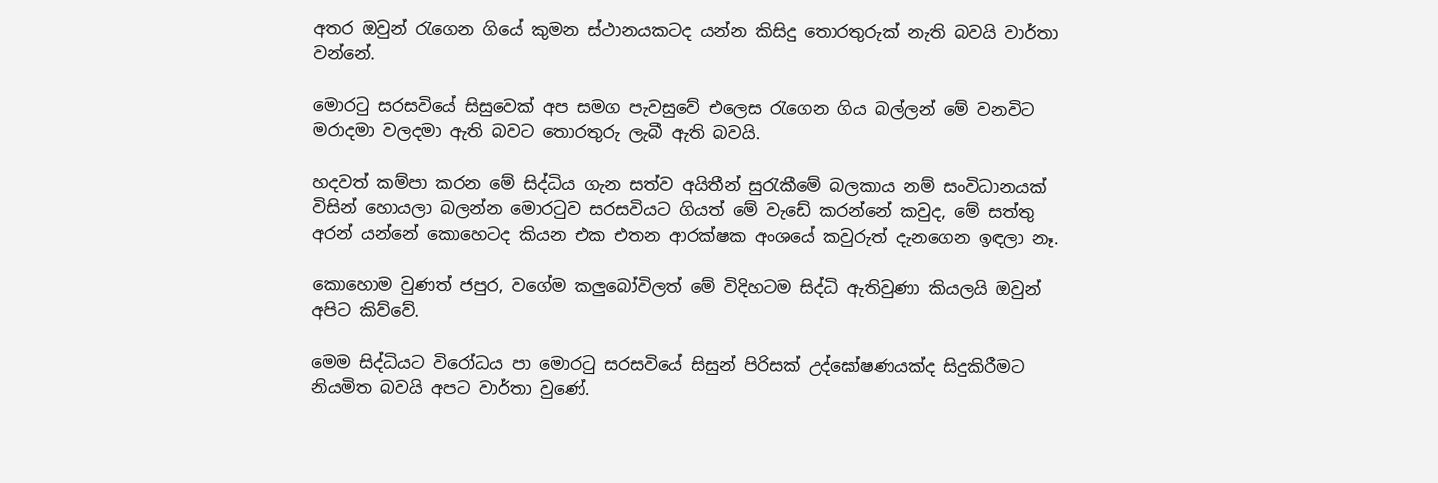අතර ඔවුන් රැගෙන ගියේ කුමන ස්ථානයකටද යන්න කිසිදු තොරතුරුක් නැති බවයි වාර්තා වන්නේ.

මොරටු සරසවියේ සිසුවෙක් අප සමග පැවසුවේ එලෙස රැගෙන ගිය බල්ලන් මේ වනවිට මරාදමා වලදමා ඇති බවට තොරතුරු ලැබී ඇති බවයි.

හදවත් කම්පා කරන මේ සිද්ධිය ගැන සත්ව අයිතීන් සුරැකීමේ බලකාය නම් සංවිධානයක් විසින් හොයලා බලන්න මොරටුව සරසවියට ගියත් මේ වැඩේ කරන්නේ කවුද, මේ සත්තු අරන් යන්නේ කොහෙටද කියන එක එතන ආරක්ෂක අංශයේ කවුරුත් දැනගෙන ඉඳලා නෑ.

කොහොම වුණත් ජපුර, වගේම කලුබෝවිලත් මේ විදිහටම සිද්ධි ඇතිවුණා කියලයි ඔවුන් අපිට කිව්වේ.

මෙම සිද්ධියට විරෝධය පා මොරටු සරසවියේ සිසුන් පිරිසක් උද්ඝෝෂණයක්ද සිදුකිරීමට නියමිත බවයි අපට වාර්තා වුණේ.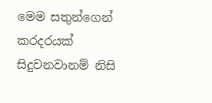මෙම සතුන්ගෙන් කරදරයක් සිදුවනවානම් නිසි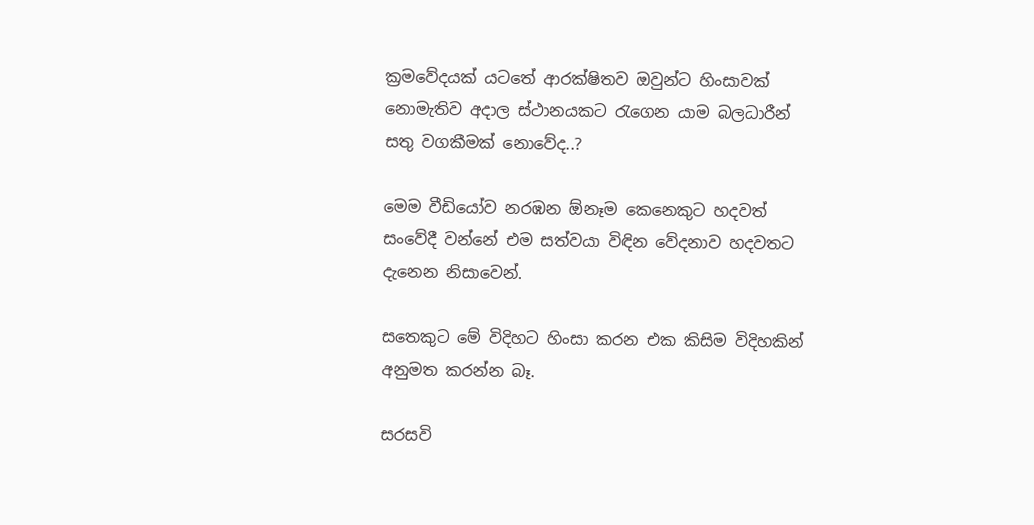ක්‍රමවේදයක් යටතේ ආරක්ෂිතව ඔවුන්ට හිංසාවක් නොමැතිව අදාල ස්ථානයකට රැගෙන යාම බලධාරීන් සතු වගකීමක් නොවේද..?

මෙම වීඩියෝව නරඹන ඕනෑම කෙනෙකුට හදවත් සංවේදී වන්නේ එම සත්වයා විඳින වේදනාව හදවතට දැනෙන නිසාවෙන්.

සතෙකුට මේ විදිහට හිංසා කරන එක කිසිම විදිහකින් අනුමත කරන්න බෑ.

සරසවි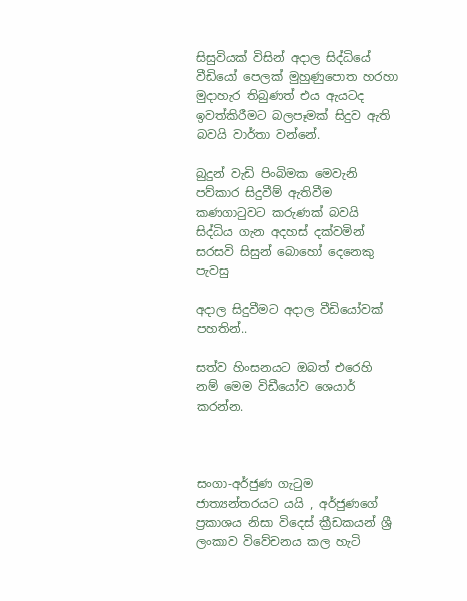සිසුවියක් විසින් අදාල සිද්ධියේ වීඩියෝ පෙලක් මුහුණුපොත හරහා මුදාහැර තිබුණත් එය ඇයටද ඉවත්කිරීමට බලපෑමක් සිදුව ඇති බවයි වාර්තා වන්නේ.

බුදුන් වැඩි පිංබිමක මෙවැනි පව්කාර සිදුවීම් ඇතිවීම කණගාටුවට කරුණක් බවයි සිද්ධිය ගැන අදහස් දක්වමින් සරසවි සිසුන් බොහෝ දෙනෙකු  පැවසු

අදාල සිදුවීමට අදාල වීඩියෝවක් පහතින්..

සත්ව හිංසනයට ඔබත් එරෙහි නම් මෙම විඩීයෝව ශෙයාර් කරන්න.



සංගා-අර්ජුණ ගැටුම ජාත්‍යන්තරයට යයි , අර්ජුණගේ ප්‍රකාශය නිසා විදෙස් ක්‍රීඩකයන් ශ්‍රී ලංකාව විවේචනය කල හැටි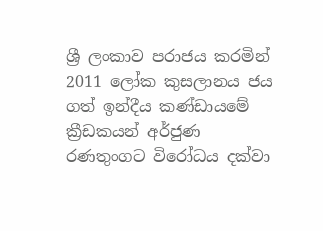ශ්‍රී ලංකාව පරාජය ක‍රමින් 2011 ලෝක කුසලානය ජය ගත් ඉන්දීය කණ්ඩායමේ ක්‍රීඩකයන් අර්ජුණ රණතුංගට විරෝධය දක්වා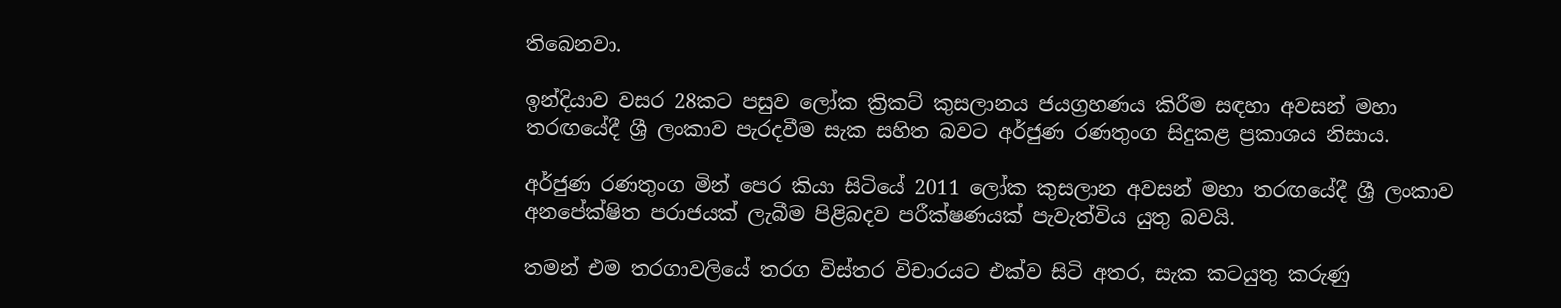තිබෙනවා.

ඉන්දියාව වසර 28කට පසුව ලෝක ක්‍රිකට් කුසලානය ජයග්‍රහණය කිරීම සඳහා අවසන් මහා තරඟයේදී ශ්‍රී ලංකාව පැරදවීම සැක සහිත බවට අර්ජුණ රණතුංග සිදුකළ ප්‍රකාශය නිසාය.

අර්ජුණ රණතුංග මින් පෙර කියා සිටියේ 2011 ලෝක කුසලාන අවසන් මහා තරඟයේදී ශ්‍රී ලංකාව අනපේක්ෂිත පරාජයක් ලැබීම පිළිබදව පරීක්ෂණයක් පැවැත්විය යුතු බවයි.

තමන් එම තරගාවලියේ තරග විස්තර විචාරයට එක්ව සිටි අතර, සැක කටයුතු කරුණු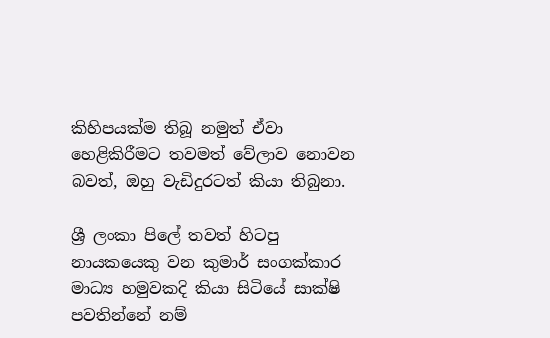කිහිපයක්ම තිබූ නමුත් ඒවා හෙළිකිරීමට තවමත් වේලාව නොවන බවත්, ඔහු වැඩිදුරටත් කියා තිබුනා.

ශ්‍රී ලංකා පිලේ තවත් හිටපු නායකයෙකු වන කුමාර් සංගක්කාර මාධ්‍ය හමුවකදි කියා සිටියේ සාක්ෂි පවතින්නේ නම්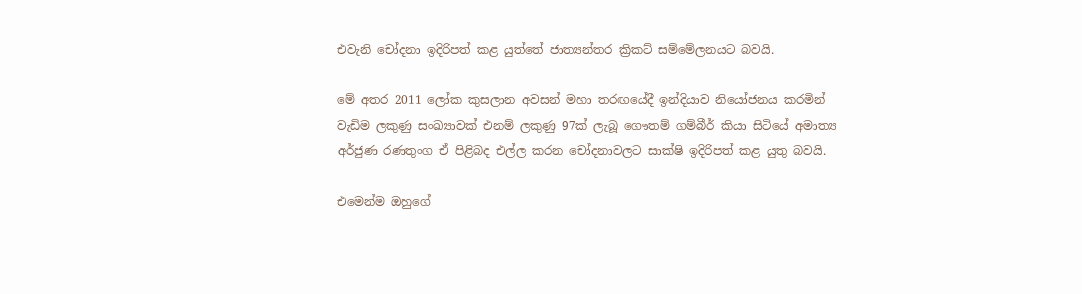එවැනි චෝදනා ඉදිරිපත් කළ යුත්තේ ජාත්‍යන්තර ක්‍රිකට් සම්මේලනයට බවයි.

මේ අතර 2011 ලෝක කුසලාන අවසන් මහා තරඟයේදී ඉන්දියාව නියෝජනය කරමින් වැඩිම ලකුණු සංඛ්‍යාවක් එනම් ලකුණු 97ක් ලැබූ ගෞතම් ගම්බීර් කියා සිටියේ අමාත්‍ය අර්ජුණ රණතුංග ඒ පිළිබද එල්ල කරන චෝදනාවලට සාක්ෂි ඉදිරිපත් කළ යුතු බවයි.

එමෙන්ම ඔහුගේ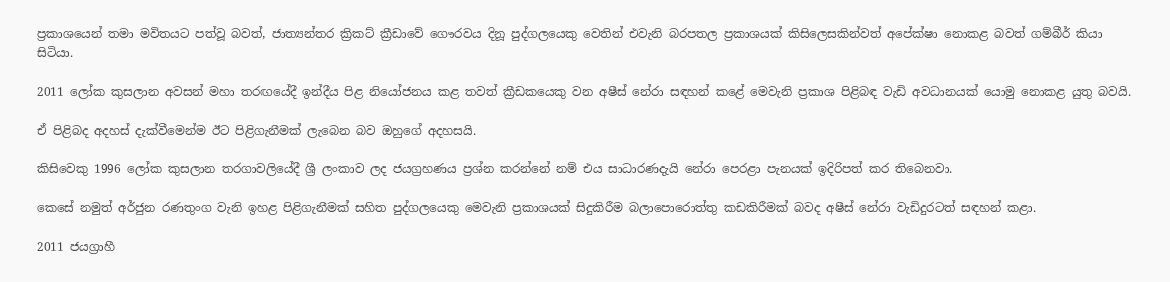ප්‍රකාශයෙන් තමා මවිතයට පත්වූ බවත්, ජාත්‍යන්තර ක්‍රිකට් ක්‍රීඩාවේ ගෞරවය දිනූ පුද්ගලයෙකු වෙතින් එවැනි බරපතල ප්‍රකාශයක් කිසිලෙසකින්වත් අපේක්ෂා නොකළ බවත් ගම්බීර් කියා සිටියා.

2011 ලෝක කුසලාන අවසන් මහා තරඟයේදී ඉන්දීය පිළ නියෝජනය කළ තවත් ක්‍රීඩකයෙකු වන අෂීස් නේරා සඳහන් කළේ මෙවැනි ප්‍රකාශ පිළිබඳ වැඩි අවධානයක් යොමු නොකළ යුතු බවයි.

ඒ පිළිබද අදහස් දැක්වීමෙන්ම ඊට පිළිගැනීමක් ලැබෙන බව ඔහුගේ අදහසයි.

කිසිවෙකු 1996 ලෝක කුසලාන තරගාවලියේදී ශ්‍රී ලංකාව ලද ජයග්‍රහණය ප්‍රශ්න කරන්නේ නම් එය සාධාරණදැයි නේරා පෙරළා පැනයක් ඉදිරිපත් කර තිබෙනවා.

කෙසේ නමුත් අර්ජුන රණතුංග වැනි ඉහළ පිළිගැනීමක් සහිත පුද්ගලයෙකු මෙවැනි ප්‍රකාශයක් සිදුකිරීම බලාපොරොත්තු කඩකිරීමක් බවද අෂීස් නේරා වැඩිදුරටත් සඳහන් කළා.

2011 ජයග්‍රාහී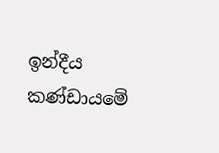ඉන්දීය කණ්ඩායමේ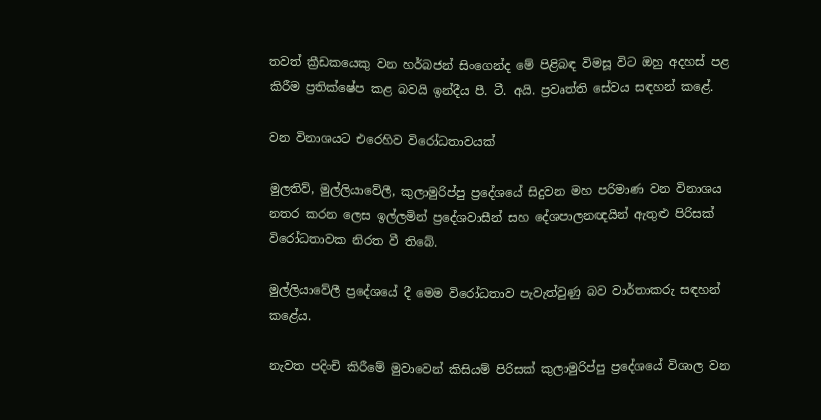තවත් ක්‍රීඩකයෙකු වන හර්බජන් සිංගෙන්ද මේ පිළිබඳ විමසූ විට ඔහු අදහස් පළ කිරීම ප්‍රතික්ෂේප කළ බවයි ඉන්දීය පී. ටී. අයි. ප්‍රවෘත්ති සේවය සඳහන් කළේ.

වන විනාශයට එරෙහිව විරෝධතාවයක්

මුලතිව්, මුල්ලියාවේලී, කුලාමුරිප්පු ප්‍රදේශයේ සිදුවන මහ පරිමාණ වන විනාශය නතර කරන ලෙස ඉල්ලමින් ප්‍රදේශවාසීන් සහ දේශපාලනඥයින් ඇතුළු පිරිසක් විරෝධතාවක නිරත වී තිබේ.

මුල්ලියාවේලී ප්‍රදේශයේ දී මෙම විරෝධතාව පැවැත්වුණු බව වාර්තාකරු සඳහන් කළේය.

නැවත පදිංචි කිරීමේ මුවාවෙන් කිසියම් පිරිසක් කුලාමුරිප්පු ප්‍රදේශයේ විශාල වන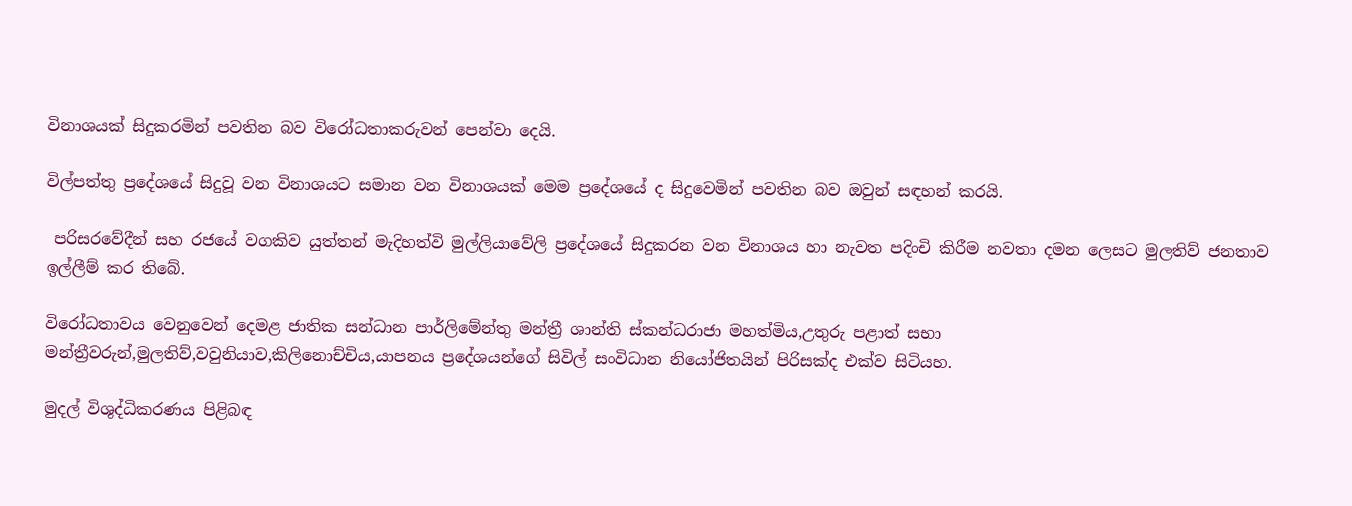විනාශයක් සිදුකරමින් පවතින බව විරෝධතාකරුවන් පෙන්වා දෙයි.

විල්පත්තු ප්‍රදේශයේ සිදුවූ වන විනාශයට සමාන වන විනාශයක් මෙම ප්‍රදේශයේ ද සිදුවෙමින් පවතින බව ඔවුන් සඳහන් කරයි.

 පරිසරවේදීන් සහ රජයේ වගකිව යුත්තන් මැදිහත්වි මුල්ලියාවේලි ප්‍රදේශයේ සිදුකරන වන විනාශය හා නැවත පදිංචි කිරීම නවතා දමන ලෙසට මුලතිව් ජනතාව ඉල්ලීම් කර තිබේ.

විරෝධතාවය වෙනුවෙන් දෙමළ ජාතික සන්ධාන පාර්ලිමේන්තු මන්ත්‍රී ශාන්ති ස්කන්ධරාජා මහත්මිය,උතුරු පළාත් සභා මන්ත්‍රීවරුන්,මුලතිව්,වවුනියාව,කිලිනොච්චිය,යාපනය ප්‍රදේශයන්ගේ සිවිල් සංවිධාන නියෝජිතයින් පිරිසක්ද එක්ව සිටියහ.

මුදල් විශුද්ධිකරණය පිළිබඳ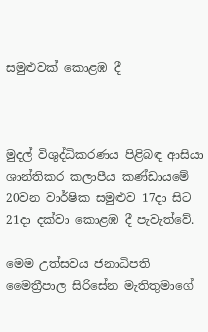සමුළුවක් කොළඹ දී



මුදල් විශුද්ධිකරණය පිළිබඳ ආසියා ශාන්තිකර කලාපීය කණ්ඩායමේ 20වන වාර්ෂික සමුළුව 17දා සිට 21දා දක්වා කොළඹ දී පැවැත්වේ.

මෙම උත්සවය ජනාධිපති මෛත්‍රීපාල සිරිසේන මැතිතුමාගේ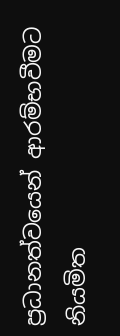ප්‍රධානත්වයෙන් ආරම්භවීමට නියමිත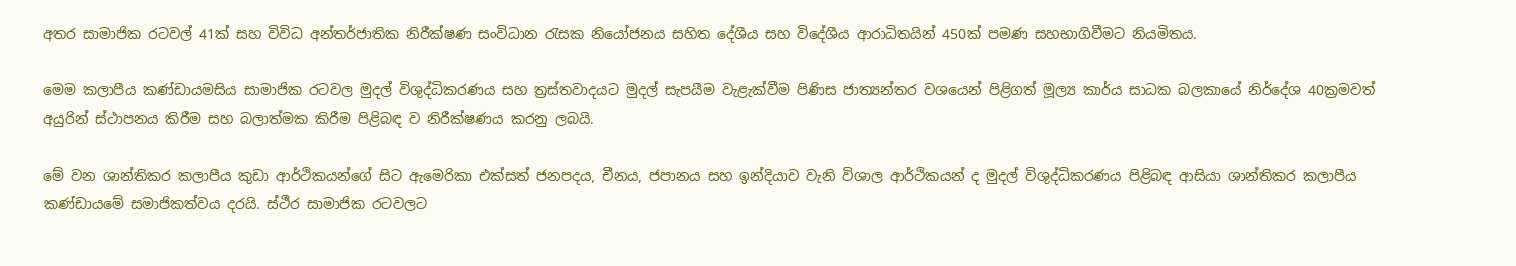අතර සාමාජික රටවල් 41ක් සහ විවිධ අන්තර්ජාතික නිරීක්ෂණ සංවිධාන රැසක නියෝජනය සහිත දේශීය සහ විදේශීය ආරාධිතයින් 450ක් පමණ සහභාගිවීමට නියමිතය.

මෙම කලාපීය කණ්ඩායමසිය සාමාජික රටවල මුදල් විශුද්ධිකරණය සහ ත්‍රස්තවාදයට මුදල් සැපයීම වැළැක්වීම පිණිස ජාත්‍යන්තර වශයෙන් පිළිගත් මූල්‍ය කාර්ය සාධක බලකායේ නිර්දේශ 40ක්‍රමවත් අයුරින් ස්ථාපනය කිරීම සහ බලාත්මක කිරීම පිළිබඳ ව නිරීක්ෂණය කරනු ලබයි.

මේ වන ශාන්තිකර කලාපීය කුඩා ආර්ථිකයන්ගේ සිට ඇමෙරිකා එක්සත් ජනපදය, චීනය, ජපානය සහ ඉන්දියාව වැනි විශාල ආර්ථිකයන් ද මුදල් විශුද්ධිකරණය පිළිබඳ ආසියා ශාන්තිකර කලාපීය කණ්ඩායමේ සමාජිකත්වය දරයි. ස්ථීර සාමාජික රටවලට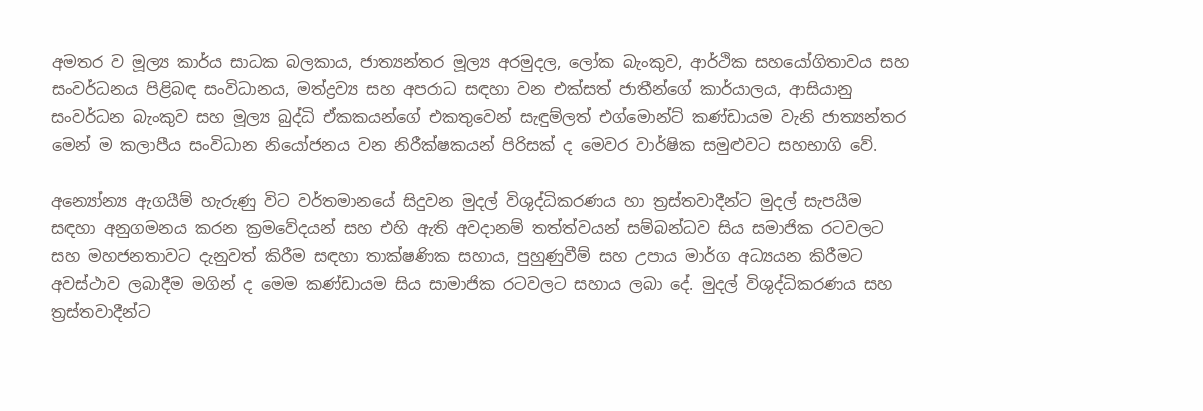අමතර ව මූල්‍ය කාර්ය සාධක බලකාය, ජාත්‍යන්තර මූල්‍ය අරමුදල, ලෝක බැංකුව, ආර්ථික සහයෝගිතාවය සහ සංවර්ධනය පිළිබඳ සංවිධානය, මත්ද්‍රව්‍ය සහ අපරාධ සඳහා වන එක්සත් ජාතීන්ගේ කාර්යාලය, ආසියානු සංවර්ධන බැංකුව සහ මූල්‍ය බුද්ධි ඒකකයන්ගේ එකතුවෙන් සැඳුම්ලත් එග්මොන්ට් කණ්ඩායම වැනි ජාත්‍යන්තර මෙන් ම කලාපීය සංවිධාන නියෝජනය වන නිරීක්ෂකයන් පිරිසක් ද මෙවර වාර්ෂික සමුළුවට සහභාගි වේ.

අන්‍යෝන්‍ය ඇගයීම් හැරුණු විට වර්තමානයේ සිදුවන මුදල් විශුද්ධිකරණය හා ත්‍රස්තවාදීන්ට මුදල් සැපයීම සඳහා අනුගමනය කරන ක්‍රමවේදයන් සහ එහි ඇති අවදානම් තත්ත්වයන් සම්බන්ධව සිය සමාජික රටවලට සහ මහජනතාවට දැනුවත් කිරීම සඳහා තාක්ෂණික සහාය, පුහුණුවීම් සහ උපාය මාර්ග අධ්‍යයන කිරීමට අවස්ථාව ලබාදීම මගින් ද මෙම කණ්ඩායම සිය සාමාජික රටවලට සහාය ලබා දේ. මුදල් විශුද්ධිකරණය සහ ත්‍රස්තවාදීන්ට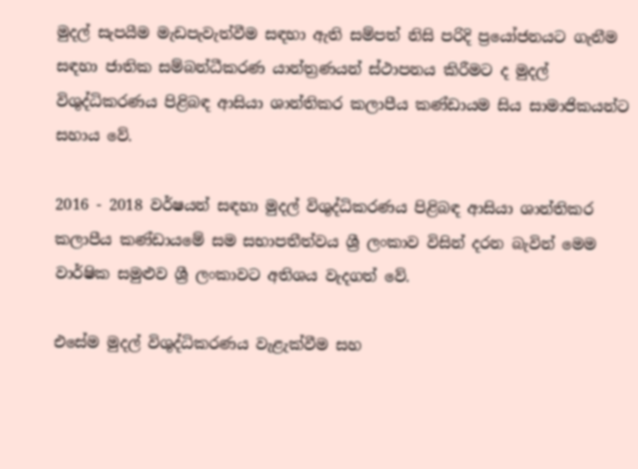මුදල් සැපයීම මැඩපැවැත්වීම සඳහා ඇති සම්පත් නිසි පරිදි ප්‍රයෝජනයට ගැනීම සඳහා ජාතික සම්බන්ධීකරණ යාන්ත්‍රණයන් ස්ථාපනය කිරීමට ද මුදල් විශුද්ධිකරණය පිළිබඳ ආසියා ශාන්තිකර කලාපීය කණ්ඩායම සිය සාමාජිකයන්ට සහාය වේ.

2016 - 2018 වර්ෂයන් සඳහා මුදල් විශුද්ධිකරණය පිළිබඳ ආසියා ශාන්තිකර කලාපීය කණ්ඩායමේ සම සභාපතීත්වය ශ්‍රී ලංකාව විසින් දරන බැවින් මෙම වාර්ෂික සමුළුව ශ්‍රී ලංකාවට අතිශය වැදගත් වේ.

එසේම මුදල් විශුද්ධිකරණය වැළැක්වීම සහ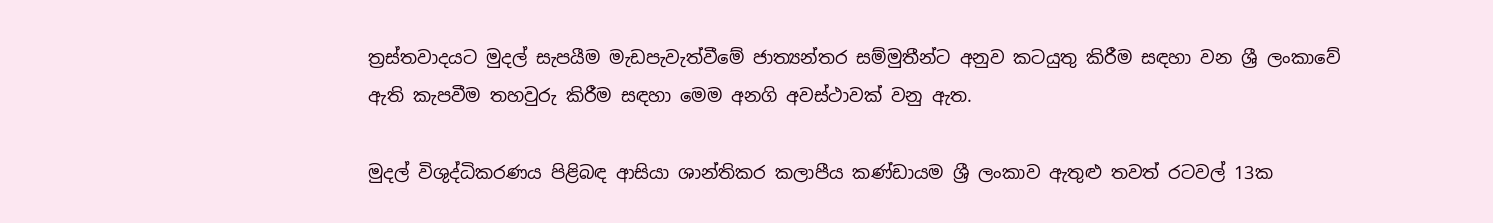ත්‍රස්තවාදයට මුදල් සැපයීම මැඩපැවැත්වීමේ ජාත්‍යන්තර සම්මුතීන්ට අනුව කටයුතු කිරීම සඳහා වන ශ්‍රී ලංකාවේ ඇති කැපවීම තහවුරු කිරීම සඳහා මෙම අනගි අවස්ථාවක් වනු ඇත.

මුදල් විශුද්ධිකරණය පිළිබඳ ආසියා ශාන්තිකර කලාපීය කණ්ඩායම ශ්‍රී ලංකාව ඇතුළු තවත් රටවල් 13ක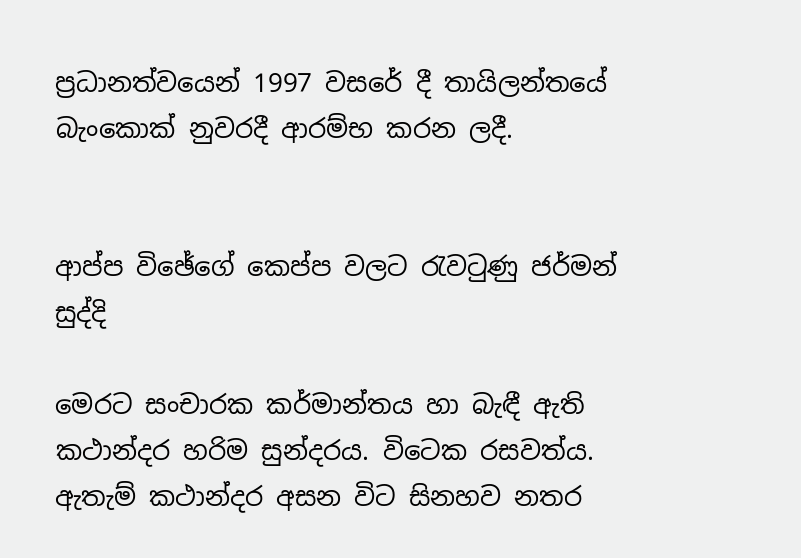ප්‍රධානත්වයෙන් 1997 වසරේ දී තායිලන්තයේ බැංකොක් නුවරදී ආරම්භ කරන ලදී.


ආප්ප විඡේගේ කෙප්ප වලට රැවටුණු ජර්මන් සුද්දි

මෙරට සංචාරක කර්මාන්තය හා බැඳී ඇති කථාන්දර හරිම සුන්දරය. විටෙක රසවත්ය. ඇතැම් කථාන්දර අසන විට සිනහව නතර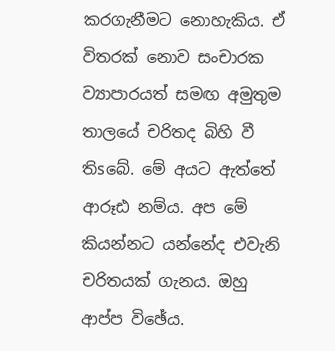කරගැනීමට නොහැකිය. ඒ විතරක්‌ නොව සංචාරක ව්‍යාපාරයත් සමඟ අමුතුම තාලයේ චරිතද බිහි වී තිsබේ. මේ අයට ඇත්තේ ආරූඪ නම්ය. අප මේ කියන්නට යන්නේද එවැනි චරිතයක්‌ ගැනය. ඔහු ආප්ප විඡේය.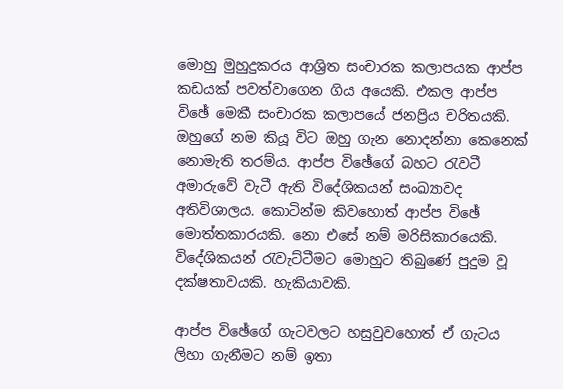මොහු මුහුදුකරය ආශ්‍රිත සංචාරක කලාපයක ආප්ප කඩයක්‌ පවත්වාගෙන ගිය අයෙකි. එකල ආප්ප විඡේ මෙකී සංචාරක කලාපයේ ජනප්‍රිය චරිතයකි. ඔහුගේ නම කියූ විට ඔහු ගැන නොදන්නා කෙනෙක්‌ නොමැති තරම්ය. ආප්ප විඡේගේ බහට රැවටී අමාරුවේ වැටී ඇති විදේශිකයන් සංඛ්‍යාවද අතිවිශාලය. කොටින්ම කිවහොත් ආප්ප විඡේ මොත්තකාරයකි. නො එසේ නම් මරිසිකාරයෙකි. විදේශිකයන් රැවැට්‌ටීමට මොහුට තිබුණේ පුදුම වූ දක්‌ෂතාවයකි. හැකියාවකි.

ආප්ප විඡේගේ ගැටවලට හසුවුවහොත් ඒ ගැටය ලිහා ගැනීමට නම් ඉතා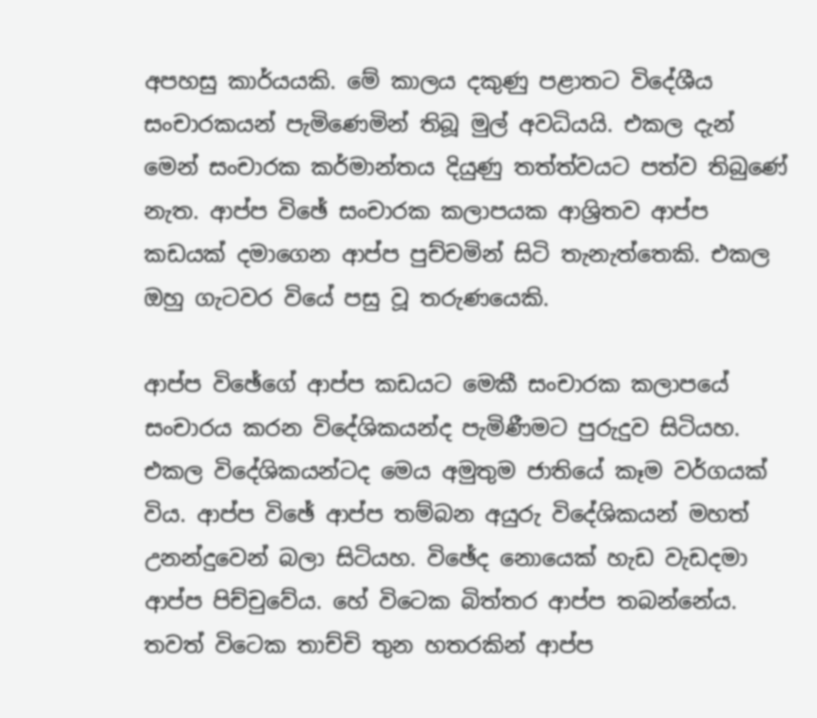අපහසු කාර්යයකි. මේ කාලය දකුණු පළාතට විදේශීය සංචාරකයන් පැමිණෙමින් තිබූ මුල් අවධියයි. එකල දැන් මෙන් සංචාරක කර්මාන්තය දියුණු තත්ත්වයට පත්ව තිබුණේ නැත. ආප්ප විඡේ සංචාරක කලාපයක ආශ්‍රිතව ආප්ප කඩයක්‌ දමාගෙන ආප්ප පුච්චමින් සිටි තැනැත්තෙකි. එකල ඔහු ගැටවර වියේ පසු වූ තරුණයෙකි.

ආප්ප විඡේගේ ආප්ප කඩයට මෙකී සංචාරක කලාපයේ සංචාරය කරන විදේශිකයන්ද පැමිණීමට පුරුදුව සිටියහ. එකල විදේශිකයන්ටද මෙය අමුතුම ජාතියේ කෑම වර්ගයක්‌ විය. ආප්ප විඡේ ආප්ප තම්බන අයුරු විදේශිකයන් මහත් උනන්දුවෙන් බලා සිටියහ. විඡේද නොයෙක්‌ හැඩ වැඩදමා ආප්ප පිච්චුවේය. හේ විටෙක බිත්තර ආප්ප තබන්නේය. තවත් විටෙක තාච්චි තුන හතරකින් ආප්ප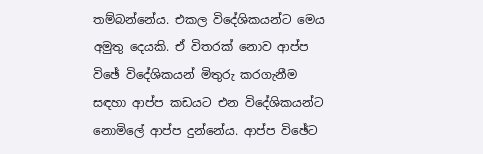තම්බන්නේය. එකල විදේශිකයන්ට මෙය අමුතු දෙයකි. ඒ විතරක්‌ නොව ආප්ප විඡේ විදේශිකයන් මිතුරු කරගැනීම සඳහා ආප්ප කඩයට එන විදේශිකයන්ට නොමිලේ ආප්ප දුන්නේය. ආප්ප විඡේට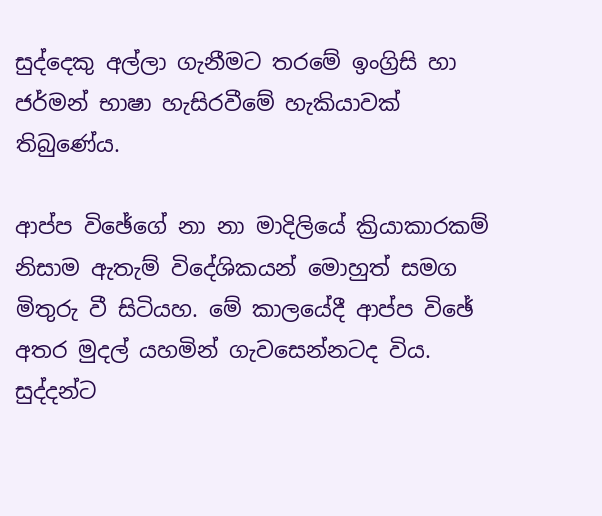සුද්දෙකු අල්ලා ගැනීමට තරමේ ඉංග්‍රිසි හා ජර්මන් භාෂා හැසිරවීමේ හැකියාවක්‌ තිබුණේය.

ආප්ප විඡේගේ නා නා මාදිලියේ ක්‍රියාකාරකම් නිසාම ඇතැම් විදේශිකයන් මොහුත් සමග මිතුරු වී සිටියහ. මේ කාලයේදී ආප්ප විඡේ අතර මුදල් යහමින් ගැවසෙන්නටද විය. සුද්දන්ට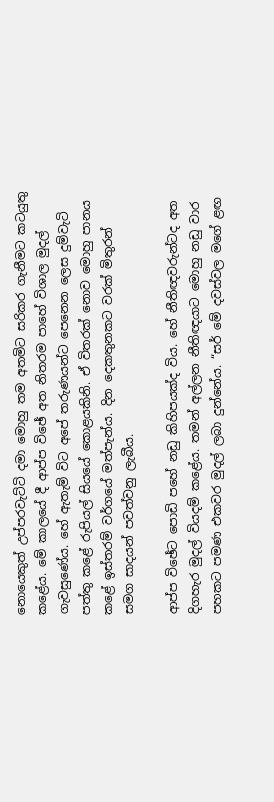නොයෙකුත් උප්පරවැට්‌ටි දමා මොහු තම අතමිට සරිකර ගැනීමට කටයුතු කළේය. මේ කාලයේ දී ආප්ප විඡේ අත නිතරම පාහේ විශාල මුදල් ගැවසුණේය. හේ ඇතැම් විට අපේ තරුණයන්ට පෙනෙන ලෙස දුම්වැටි පත්තු කළේ රුපියල් සියයේ කොළයකිනි. ඒ විතරක්‌ නොව මොහු පානය කළේ ඉස්‌තරම් වර්ගයේ මත්පැන්ය. දින දෙකතුනකට වරක්‌ මිතුරන් සමග සාදයන් පවත්වනු ලැබීය.

ආප්ප විඡේට පොඩි පහේ නඩු කිහිපයක්‌ද විය. හේ නීතිඥවරුන්ටද අත දිගහැර මුදල් වියදම් කළේය. තමන් අල්ලන නීතිඥයාට මොහු නඩු වාර පහකට පමණ එකවර මුදල් ලබා දුන්නේය. “සර් මේ දවස්‌වල මගේ ළඟ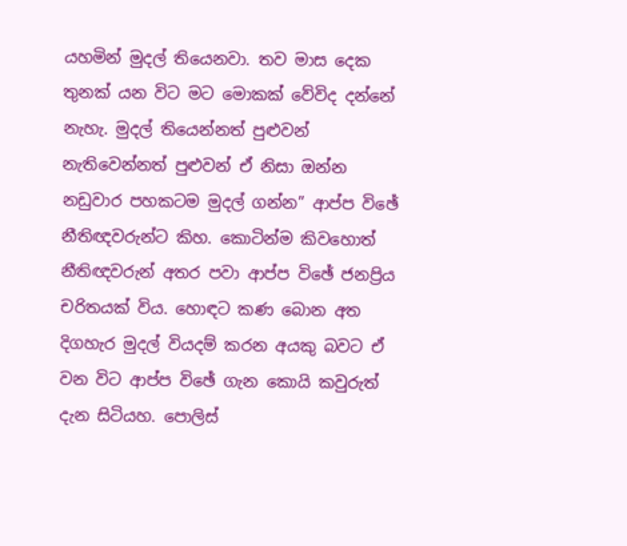යහමින් මුදල් තියෙනවා. තව මාස දෙක තුනක්‌ යන විට මට මොකක්‌ වේවිද දන්නේ නැහැ. මුදල් තියෙන්නත් පුළුවන් නැතිවෙන්නත් පුළුවන් ඒ නිසා ඔන්න නඩුවාර පහකටම මුදල් ගන්න” ආප්ප විඡේ නීතිඥවරුන්ට කිහ. කොටින්ම කිවහොත් නීතිඥවරුන් අතර පවා ආප්ප විඡේ ජනප්‍රිය චරිතයක්‌ විය. හොඳට කණ බොන අත දිගහැර මුදල් වියදම් කරන අයකු බවට ඒ වන විට ආප්ප විඡේ ගැන කොයි කවුරුත් දැන සිටියහ. පොලිස්‌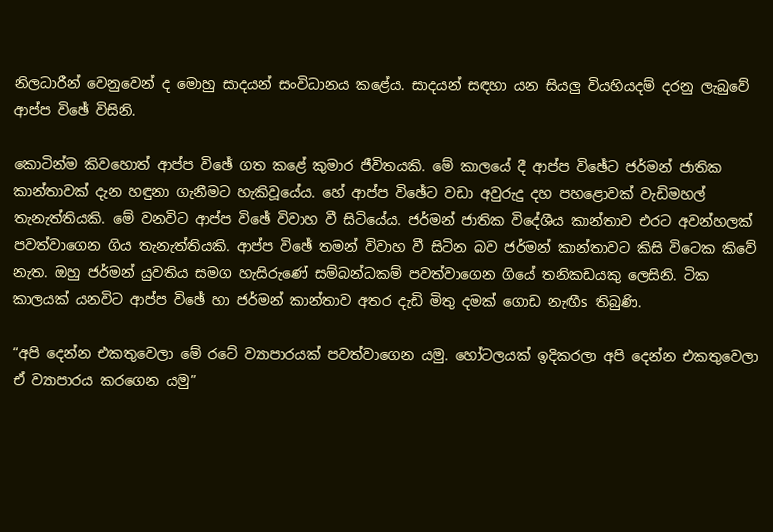නිලධාරීන් වෙනුවෙන් ද මොහු සාදයන් සංවිධානය කළේය. සාදයන් සඳහා යන සියලු වියහියදම් දරනු ලැබුවේ ආප්ප විඡේ විසිනි.

කොටින්ම කිවහොත් ආප්ප විඡේ ගත කළේ කුමාර ජීවිතයකි. මේ කාලයේ දී ආප්ප විඡේට ජර්මන් ජාතික කාන්තාවක්‌ දැන හඳුනා ගැනීමට හැකිවූයේය. හේ ආප්ප විඡේට වඩා අවුරුදු දහ පහළොවක්‌ වැඩිමහල් තැනැත්තියකි. මේ වනවිට ආප්ප විඡේ විවාහ වී සිටියේය. ජර්මන් ජාතික විදේශීය කාන්තාව එරට අවන්හලක්‌ පවත්වාගෙන ගිය තැනැත්තියකි. ආප්ප විඡේ තමන් විවාහ වී සිටින බව ජර්මන් කාන්තාවට කිසි විටෙක කිවේ නැත. ඔහු ජර්මන් යුවතිය සමග හැසිරුණේ සම්බන්ධකම් පවත්වාගෙන ගියේ තනිකඩයකු ලෙසිනි. ටික කාලයක්‌ යනවිට ආප්ප විඡේ හා ජර්මන් කාන්තාව අතර දැඩි මිතු දමක්‌ ගොඩ නැඟීs තිබුණි.

“අපි දෙන්න එකතුවෙලා මේ රටේ ව්‍යාපාරයක්‌ පවත්වාගෙන යමු. හෝටලයක්‌ ඉදිකරලා අපි දෙන්න එකතුවෙලා ඒ ව්‍යාපාරය කරගෙන යමු”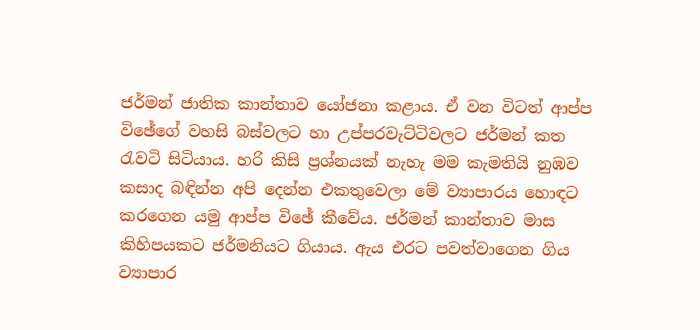ජර්මන් ජාතික කාන්තාව යෝජනා කළාය. ඒ වන විටත් ආප්ප විඡේගේ වහසි බස්‌වලට හා උප්පරවැට්‌ටිවලට ජර්මන් කත රැවටි සිටියාය. හරි කිසි ප්‍රශ්නයක්‌ නැහැ මම කැමතියි නුඹව කසාද බඳින්න අපි දෙන්න එකතුවෙලා මේ ව්‍යාපාරය හොඳට කරගෙන යමු ආප්ප විඡේ කීවේය. ජර්මන් කාන්තාව මාස කිහිපයකට ජර්මනියට ගියාය. ඇය එරට පවත්වාගෙන ගිය ව්‍යාපාර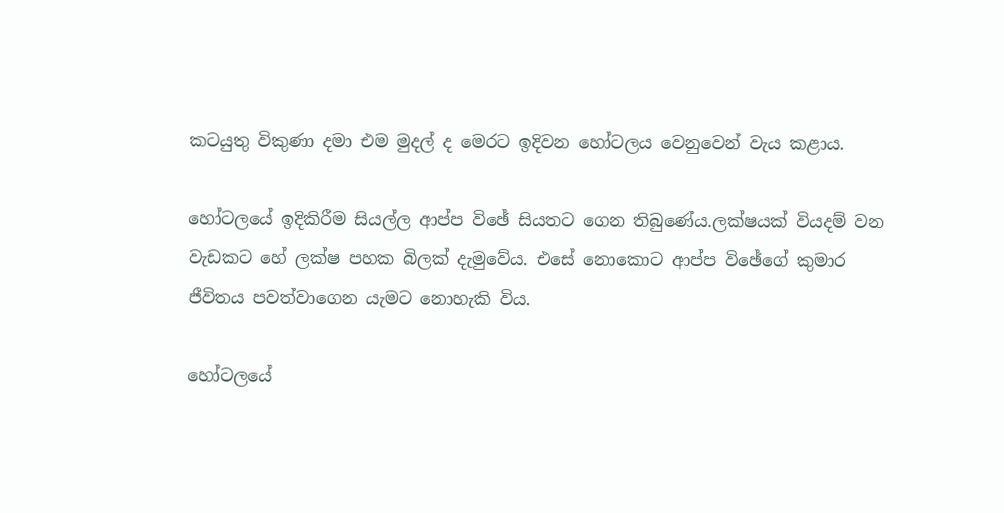කටයුතු විකුණා දමා එම මුදල් ද මෙරට ඉදිවන හෝටලය වෙනුවෙන් වැය කළාය.

හෝටලයේ ඉදිකිරීම සියල්ල ආප්ප විඡේ සියතට ගෙන තිබුණේය.ලක්‌ෂයක්‌ වියදම් වන වැඩකට හේ ලක්‌ෂ පහක බිලක්‌ දැමුවේය. එසේ නොකොට ආප්ප විඡේගේ කුමාර ජීවිතය පවත්වාගෙන යැමට නොහැකි විය.

හෝටලයේ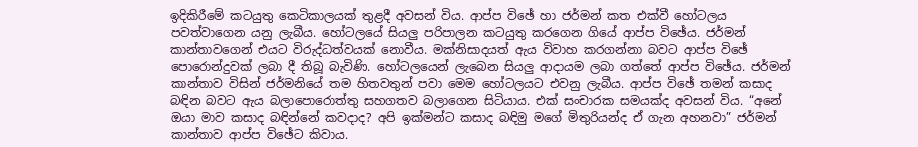ඉදිකිරීමේ කටයුතු කෙටිකාලයක්‌ තුළදී අවසන් විය. ආප්ප විඡේ හා ජර්මන් කත එක්‌වී හෝටලය පවත්වාගෙන යනු ලැබීය. හෝටලයේ සියලු පරිපාලන කටයුතු කරගෙන ගියේ ආප්ප විඡේය. ජර්මන් කාන්තාවගෙන් එයට විරුද්ධත්වයක්‌ නොවීය. මක්‌නිසාදයත් ඇය විවාහ කරගන්නා බවට ආප්ප විඡේ පොරොන්දුවක්‌ ලබා දී තිබූ බැවිණි. හෝටලයෙන් ලැබෙන සියලු ආදායම ලබා ගත්තේ ආප්ප විඡේය. ජර්මන් කාන්තාව විසින් ජර්මනියේ තම හිතවතුන් පවා මෙම හෝටලයට එවනු ලැබීය. ආප්ප විඡේ තමන් කසාද බඳින බවට ඇය බලාපොරොත්තු සහගතව බලාගෙන සිටියාය. එක්‌ සංචාරක සමයක්‌ද අවසන් විය. “අනේ ඔයා මාව කසාද බඳින්නේ කවදාද? අපි ඉක්‌මන්ට කසාද බඳිමු මගේ මිතුරියන්ද ඒ ගැන අහනවා” ජර්මන් කාන්තාව ආප්ප විඡේට කිවාය.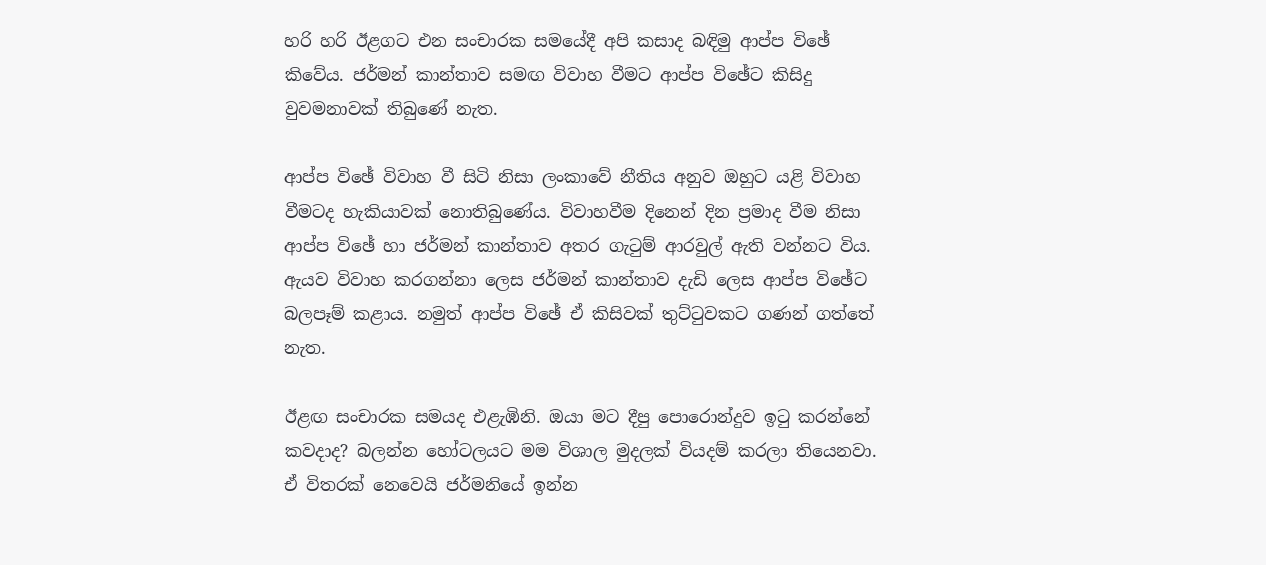හරි හරි ඊළගට එන සංචාරක සමයේදී අපි කසාද බඳිමු ආප්ප විඡේ කිවේය. ජර්මන් කාන්තාව සමඟ විවාහ වීමට ආප්ප විඡේට කිසිදු වුවමනාවක්‌ තිබුණේ නැත.

ආප්ප විඡේ විවාහ වී සිටි නිසා ලංකාවේ නීතිය අනුව ඔහුට යළි විවාහ වීමටද හැකියාවක්‌ නොතිබුණේය. විවාහවීම දිනෙන් දින ප්‍රමාද වීම නිසා ආප්ප විඡේ හා ජර්මන් කාන්තාව අතර ගැටුම් ආරවුල් ඇති වන්නට විය. ඇයව විවාහ කරගන්නා ලෙස ජර්මන් කාන්තාව දැඩි ලෙස ආප්ප විඡේට බලපෑම් කළාය. නමුත් ආප්ප විඡේ ඒ කිසිවක්‌ තුට්‌ටුවකට ගණන් ගත්තේ නැත.

ඊළඟ සංචාරක සමයද එළැඹිනි. ඔයා මට දීපු පොරොන්දුව ඉටු කරන්නේ කවදාද? බලන්න හෝටලයට මම විශාල මුදලක්‌ වියදම් කරලා තියෙනවා. ඒ විතරක්‌ නෙවෙයි ජර්මනියේ ඉන්න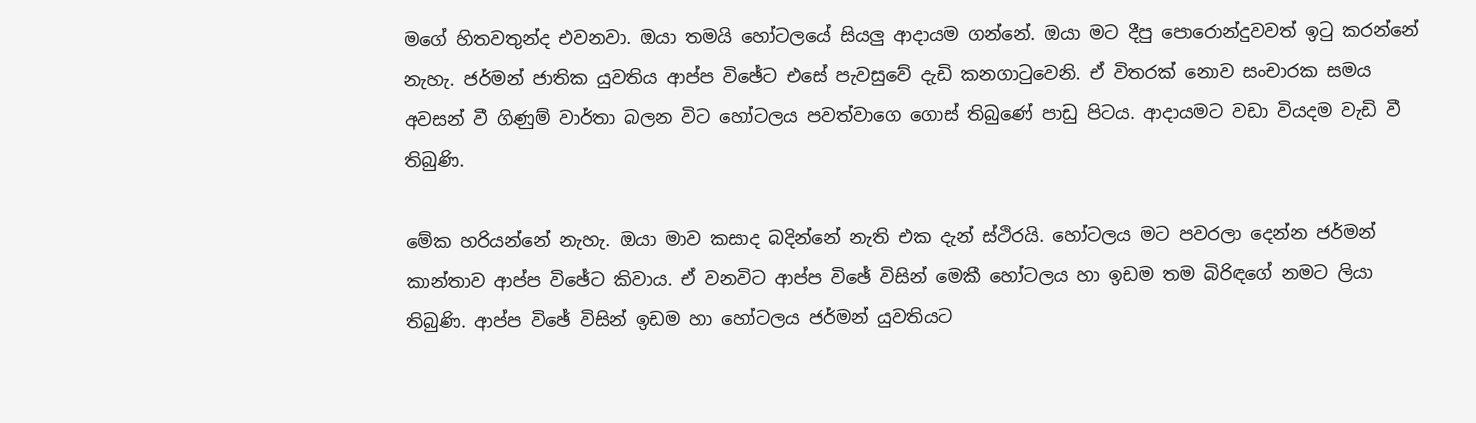මගේ හිතවතුන්ද එවනවා. ඔයා තමයි හෝටලයේ සියලු ආදායම ගන්නේ. ඔයා මට දීපු පොරොන්දුවවත් ඉටු කරන්නේ නැහැ. ජර්මන් ජාතික යුවතිය ආප්ප විඡේට එසේ පැවසුවේ දැඩි කනගාටුවෙනි. ඒ විතරක්‌ නොව සංචාරක සමය අවසන් වී ගිණුම් වාර්තා බලන විට හෝටලය පවත්වාගෙ ගොස්‌ තිබුණේ පාඩු පිටය. ආදායමට වඩා වියදම වැඩි වී තිබුණි.

මේක හරියන්නේ නැහැ. ඔයා මාව කසාද බදින්නේ නැති එක දැන් ස්‌ථිරයි. හෝටලය මට පවරලා දෙන්න ජර්මන් කාන්තාව ආප්ප විඡේට කිවාය. ඒ වනවිට ආප්ප විඡේ විසින් මෙකී හෝටලය හා ඉඩම තම බිරිඳගේ නමට ලියා තිබුණි. ආප්ප විඡේ විසින් ඉඩම හා හෝටලය ජර්මන් යුවතියට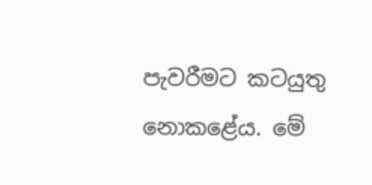පැවරීමට කටයුතු නොකළේය. මේ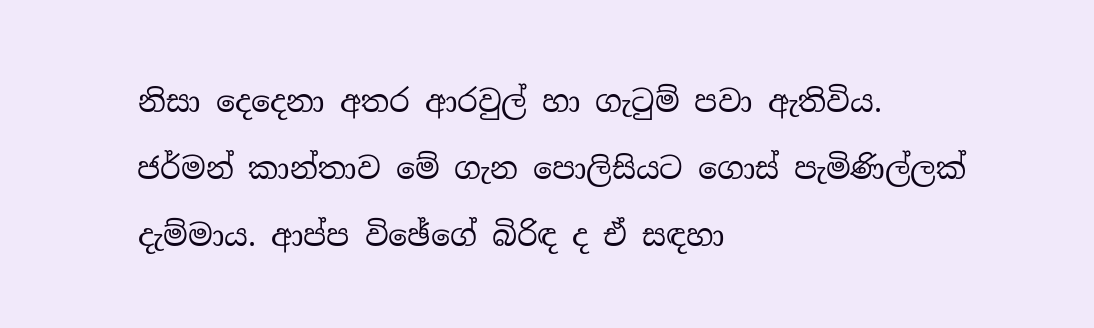නිසා දෙදෙනා අතර ආරවුල් හා ගැටුම් පවා ඇතිවිය. ජර්මන් කාන්තාව මේ ගැන පොලිසියට ගොස්‌ පැමිණිල්ලක්‌ දැම්මාය. ආප්ප විඡේගේ බිරිඳ ද ඒ සඳහා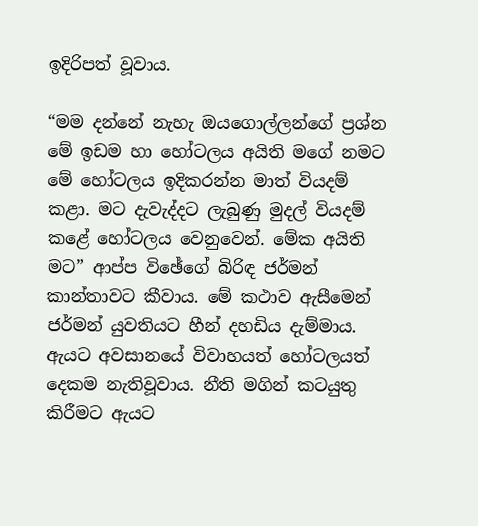ඉදිරිපත් වූවාය.

“මම දන්නේ නැහැ ඔයගොල්ලන්ගේ ප්‍රශ්න මේ ඉඩම හා හෝටලය අයිති මගේ නමට මේ හෝටලය ඉදිකරන්න මාත් වියදම් කළා. මට දැවැද්දට ලැබුණු මුදල් වියදම් කළේ හෝටලය වෙනුවෙන්. මේක අයිති මට” ආප්ප විඡේගේ බිරිඳ ජර්මන් කාන්තාවට කීවාය. මේ කථාව ඇසීමෙන් ජර්මන් යුවතියට හීන් දහඩිය දැම්මාය. ඇයට අවසානයේ විවාහයත් හෝටලයත් දෙකම නැතිවූවාය. නීති මගින් කටයුතු කිරීමට ඇයට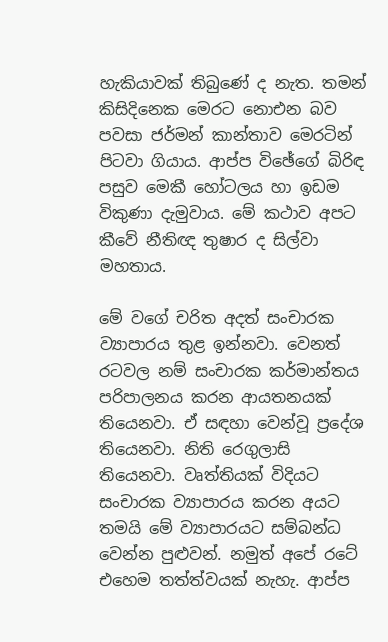හැකියාවක්‌ තිබුණේ ද නැත. තමන් කිසිදිනෙක මෙරට නොඑන බව පවසා ජර්මන් කාන්තාව මෙරටින් පිටවා ගියාය. ආප්ප විඡේගේ බිරිඳ පසුව මෙකී හෝටලය හා ඉඩම විකුණා දැමුවාය. මේ කථාව අපට කීවේ නීතිඥ තුෂාර ද සිල්වා මහතාය.

මේ වගේ චරිත අදත් සංචාරක ව්‍යාපාරය තුළ ඉන්නවා. වෙනත් රටවල නම් සංචාරක කර්මාන්තය පරිපාලනය කරන ආයතනයක්‌ තියෙනවා. ඒ සඳහා වෙන්වූ ප්‍රදේශ තියෙනවා. නිති රෙගුලාසි තියෙනවා. වෘත්තියක්‌ විදියට සංචාරක ව්‍යාපාරය කරන අයට තමයි මේ ව්‍යාපාරයට සම්බන්ධ වෙන්න පුළුවන්. නමුත් අපේ රටේ එහෙම තත්ත්වයක්‌ නැහැ. ආප්ප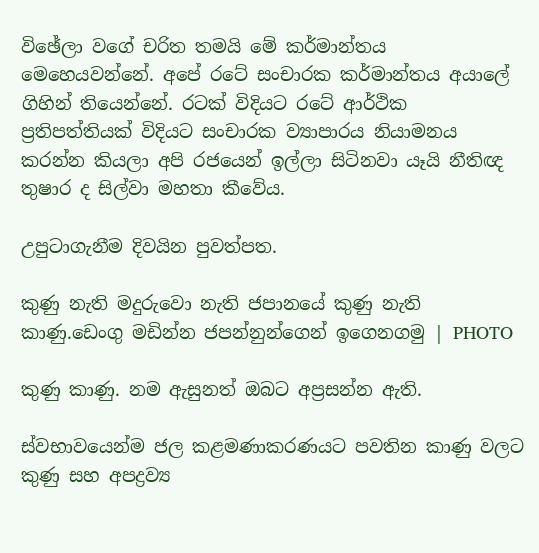විඡේලා වගේ චරිත තමයි මේ කර්මාන්තය මෙහෙයවන්නේ. අපේ රටේ සංචාරක කර්මාන්තය අයාලේ ගිහින් තියෙන්නේ. රටක්‌ විදියට රටේ ආර්ථික ප්‍රතිපත්තියක්‌ විදියට සංචාරක ව්‍යාපාරය නියාමනය කරන්න කියලා අපි රජයෙන් ඉල්ලා සිටිනවා යෑයි නීතිඥ තුෂාර ද සිල්වා මහතා කීවේය.

උපුටාගැනීම දිවයින පුවත්පත.

කුණු නැති මදුරුවො නැති ජපානයේ කුණු නැති කාණු.ඩෙංගු මඩින්න ජපන්නුන්ගෙන් ඉගෙනගමු | PHOTO

කුණු කාණු. නම ඇසුනත් ඔබට අප්‍රසන්න ඇති.

ස්වභාවයෙන්ම ජල කළමණාකරණයට පවතින කාණු වලට කුණු සහ අපද්‍රව්‍ය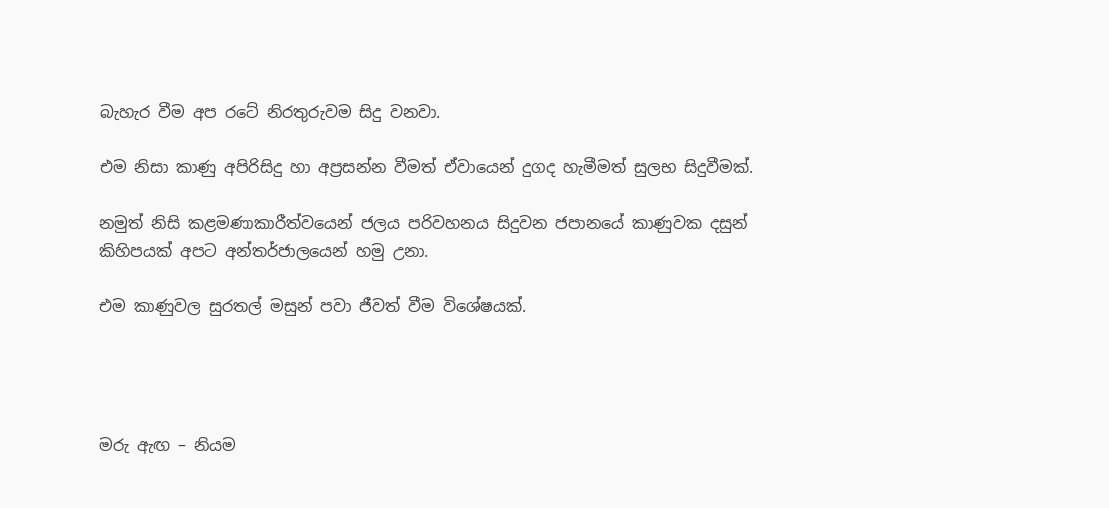බැහැර වීම අප රටේ නිරතුරුවම සිදු වනවා.

එම නිසා කාණු අපිරිසිදු හා අප්‍රසන්න වීමත් ඒවායෙන් දුගද හැමීමත් සුලභ සිදුවීමක්.

නමුත් නිසි කළමණාකාරීත්වයෙන් ජලය පරිවහනය සිදුවන ජපානයේ කාණුවක දසුන් කිහිපයක් අපට අන්තර්ජාලයෙන් හමු උනා.

එම කාණුවල සුරතල් මසුන් පවා ජීවත් වීම විශේෂයක්.




මරු ඇඟ – නියම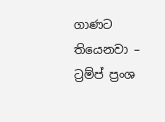ගාණට තියෙනවා – ට්‍රම්ප් ප්‍රංශ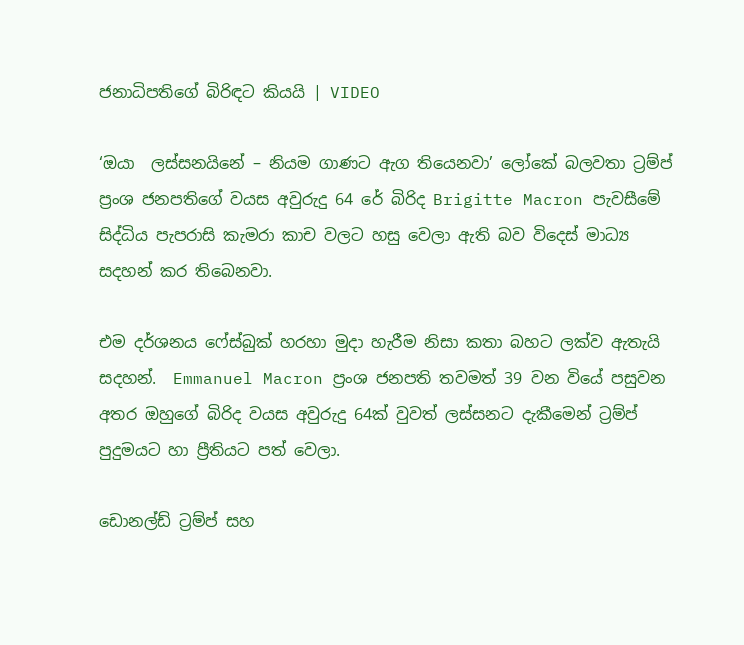ජනාධිපතිගේ බිරිඳට කියයි | VIDEO

‘ඔයා  ලස්සනයිනේ – නියම ගාණට ඇග තියෙනවා’ ලෝකේ බලවතා ට්‍රම්ප්  ප්‍රංශ ජනපතිගේ වයස අවුරුදු 64 රේ බිරිද Brigitte Macron පැවසීමේ සිද්ධිය පැපරාසි කැමරා කාච වලට හසු වෙලා ඇති බව විදෙස් මාධ්‍ය සදහන් කර තිබෙනවා.

එම දර්ශනය ෆේස්බුක් හරහා මුදා හැරීම නිසා කතා බහට ලක්ව ඇතැයි සදහන්.  Emmanuel Macron ප්‍රංශ ජනපති තවමත් 39 වන වියේ පසුවන අතර ඔහුගේ බිරිද වයස අවුරුදු 64ක් වුවත් ලස්සනට දැකීමෙන් ට්‍රම්ප් පුදුමයට හා ප්‍රීතියට පත් වෙලා.

ඩොනල්ඩ් ට්‍රම්ප් සහ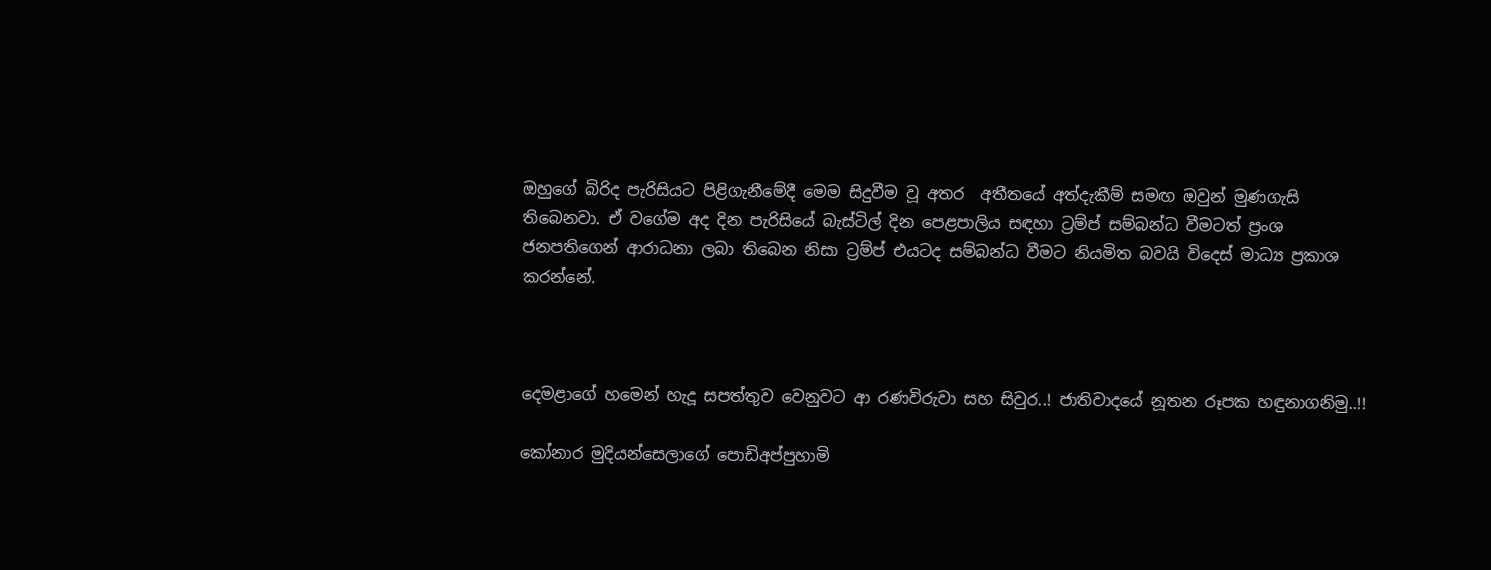ඔහුගේ බිරිද පැරිසියට පිළිගැනීමේදී මෙම සිදුවීම වූ අතර  අතීතයේ අත්දැකීම් සමඟ ඔවුන් මුණගැසි තිබෙනවා. ඒ වගේම අද දින පැරිසියේ බැස්ටිල් දින පෙළපාලිය සඳහා ට්‍රම්ප් සම්බන්ධ වීමටත් ප්‍රංශ ජනපතිගෙන් ආරාධනා ලබා තිබෙන නිසා ට්‍රම්ප් එයටද සම්බන්ධ වීමට නියමිත බවයි විදෙස් මාධ්‍ය ප්‍රකාශ කරන්නේ.



දෙමළාගේ හමෙන් හැදූ සපත්තුව වෙනුවට ආ රණවිරුවා සහ සිවුර..! ජාතිවාදයේ නූතන රූපක හඳුනාගනිමු..!!

කෝනාර මුදියන්සෙලාගේ පොඩිඅප්පුහාමි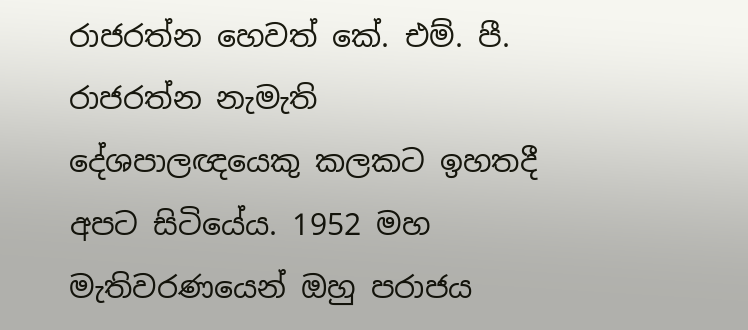රාජරත්න හෙවත් කේ. එම්. පී. රාජරත්න නැමැති දේශපාලඥයෙකු කලකට ඉහතදී අපට සිටියේය. 1952 මහ මැතිවරණයෙන් ඔහු පරාජය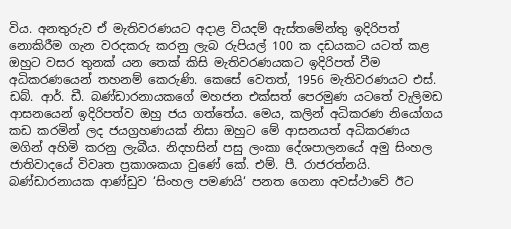විය. අනතුරුව ඒ මැතිවරණයට අදාළ වියදම් ඇස්තමේන්තු ඉදිරිපත් නොකිරීම ගැන වරදකරු කරනු ලැබ රුපියල් 100 ක දඩයකට යටත් කළ ඔහුට වසර තුනක් යන තෙක් කිසි මැතිවරණයකට ඉදිරිපත් වීම අධිකරණයෙන් තහනම් කෙරුණි. කෙසේ වෙතත්, 1956 මැතිවරණයට එස්. ඩබ්. ආර්. ඩී. බණ්ඩාරනායකගේ මහජන එක්සත් පෙරමුණ යටතේ වැලිමඩ ආසනයෙන් ඉදිරිපත්ව ඔහු ජය ගත්තේය. මෙය, කලින් අධිකරණ නියෝගය කඩ කරමින් ලද ජයග්‍රහණයක් නිසා ඔහුට මේ ආසනයත් අධිකරණය මගින් අහිමි කරනු ලැබීය. නිදහසින් පසු ලංකා දේශපාලනයේ අමු සිංහල ජාතිවාදයේ විවෘත ප්‍රකාශකයා වුණේ කේ. එම්. පී. රාජරත්නයි. බණ්ඩාරනායක ආණ්ඩුව ‘සිංහල පමණයි‘ පනත ගෙනා අවස්ථාවේ ඊට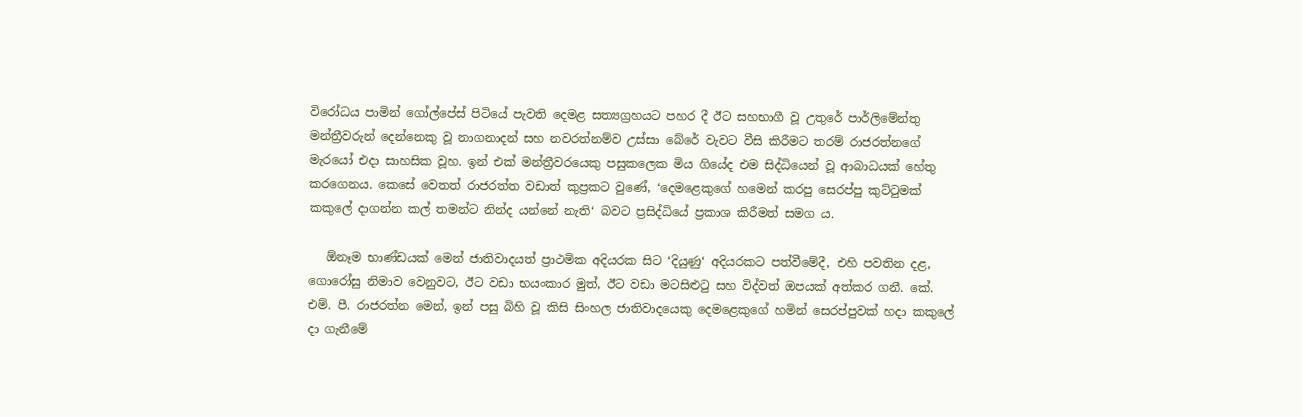විරෝධය පාමින් ගෝල්පේස් පිටියේ පැවති දෙමළ සත්‍යග්‍රහයට පහර දී ඊට සහභාගී වූ උතුරේ පාර්ලිමේන්තු මන්ත්‍රීවරුන් දෙන්නෙකු වූ නාගනාදන් සහ නවරත්නම්ව උස්සා බේරේ වැවට වීසි කිරීමට තරම් රාජරත්නගේ මැරයෝ එදා සාහසික වූහ. ඉන් එක් මන්ත්‍රීවරයෙකු පසුකලෙක මිය ගියේද එම සිද්ධියෙන් වූ ආබාධයක් හේතු කරගෙනය. කෙසේ වෙතත් රාජරත්ත වඩාත් කුප්‍රකට වුණේ, ‘දෙමළෙකුගේ හමෙන් කරපු සෙරප්පු කුට්ටුමක් කකුලේ දාගන්න කල් තමන්ට නින්ද යන්නේ නැති‘ බවට ප්‍රසිද්ධියේ ප්‍රකාශ කිරීමත් සමග ය.

   ඕනෑම භාණ්ඩයක් මෙන් ජාතිවාදයත් ප්‍රාථමික අදියරක සිට ‘දියුණු‘ අදියරකට පත්වීමේදී, එහි පවතින දළ, ගොරෝසු නිමාව වෙනුවට, ඊට වඩා භයංකාර මුත්, ඊට වඩා මටසිළුටු සහ විද්වත් ඔපයක් අත්කර ගනී. කේ. එම්. පී. රාජරත්න මෙන්, ඉන් පසු බිහි වූ කිසි සිංහල ජාතිවාදයෙකු දෙමළෙකුගේ හමින් සෙරප්පුවක් හදා කකුලේ දා ගැනීමේ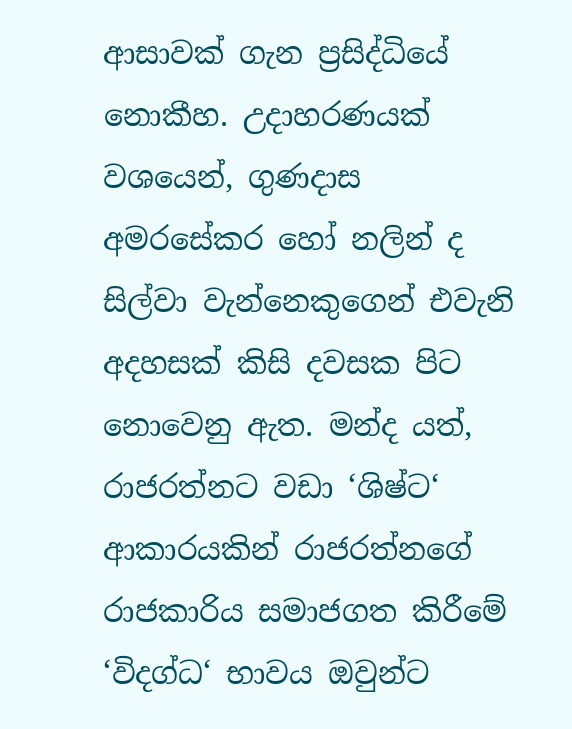ආසාවක් ගැන ප්‍රසිද්ධියේ නොකීහ. උදාහරණයක් වශයෙන්, ගුණදාස අමරසේකර හෝ නලින් ද සිල්වා වැන්නෙකුගෙන් එවැනි අදහසක් කිසි දවසක පිට නොවෙනු ඇත. මන්ද යත්, රාජරත්නට වඩා ‘ශිෂ්ට‘ ආකාරයකින් රාජරත්නගේ රාජකාරිය සමාජගත කිරීමේ ‘විදග්ධ‘ භාවය ඔවුන්ට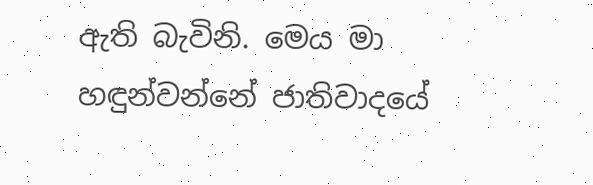ඇති බැවිනි. මෙය මා හඳුන්වන්නේ ජාතිවාදයේ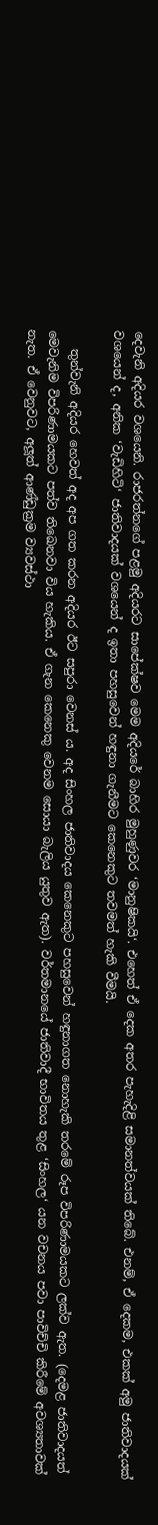දෙවැනි අදියර වශයෙනි. රාජරත්නගේ පළමු අදියරට සාපේක්ෂව මෙම අදියරේ බාහිර මුහුණුවර ‘මානුෂිකයි‘. එහෙත් ඒ දෙක අතර පැහැදිළි සමානත්වයක් තිබේ. එනම්, ඒ දෙකම, එකක් අමු ජාතිවාදයක් වශයෙන් ද, අනික ‘වැඩිහිටි‘ ජාතිවාදයක් වශයෙන් ද ඉතා පහසුවෙන් හඳුනා ගැනීමට කෙනෙකුට තවමත් හැකි වීමයි.

   තුන්වැනි අදියර හෙවත් අද අප ගත කරන අදියර ඊට සපුරා වෙනස් ය. අද සිංහල ජාතිවාදය කෙනෙකුට පහසුවෙන් හඳුනාගත නොහැකි තරමේ රූප විපරිණාමයකට ලක්ව ඇත. (දෙමළ ජාතිවාදයත් මෙවැනිම විපරිණාමයකට පත්ව තිඛෙනවා විය හැකිය. ඒ ගැන කෙනෙකු වෙනම සොයා බැලිය යුතුව ඇත). වර්තමානයේ ජාතිවාදී භාවිතය තුළ ‘සිංහල‘ යන වචනය පවා පාවිච්චි කිරීමේ අවශ්‍යතාවක් නැත. ඒ වෙනුවට, අලූත් ආණ්ඩුක්‍රම ව්‍යවස්ථා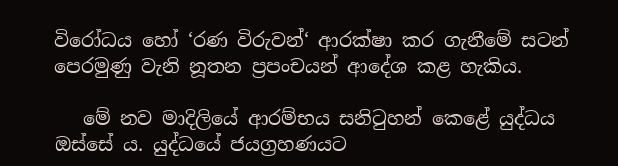විරෝධය හෝ ‘රණ විරුවන්‘ ආරක්ෂා කර ගැනීමේ සටන් පෙරමුණු වැනි නූතන ප්‍රපංචයන් ආදේශ කළ හැකිය.

   මේ නව මාදිලියේ ආරම්භය සනිටුහන් කෙළේ යුද්ධය ඔස්සේ ය. යුද්ධයේ ජයග්‍රහණයට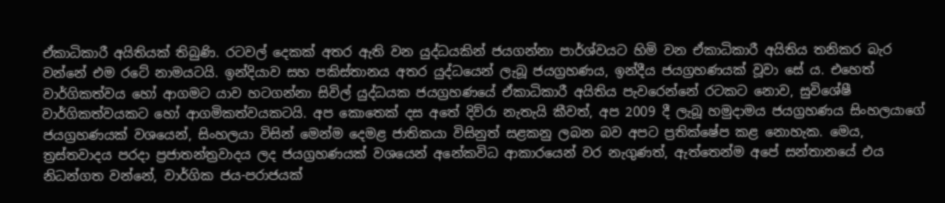ඒකාධිකාරී අයිතියක් තිබුණි. රටවල් දෙකක් අතර ඇති වන යුද්ධයකින් ජයගන්නා පාර්ශ්වයට හිමි වන ඒකාධිකාරී අයිතිය තනිකර බැර වන්නේ එම රටේ නාමයටයි. ඉන්දියාව සහ පකිස්තානය අතර යුද්ධයෙන් ලැබූ ජයග්‍රහණය, ඉන්දීය ජයග්‍රහණයක් වූවා සේ ය. එහෙත් වාර්ගිකත්වය හෝ ආගමට යාව හටගන්නා සිවිල් යුද්ධයක ජයග්‍රහණයේ ඒකාධිකාරී අයිතිය පැවරෙන්නේ රටකට නොව, සුවිශේෂී වාර්ගිකත්වයකට හෝ ආගමිකත්වයකටයි. අප කොතෙක් දස අතේ දිව්රා නැතැයි කීවත්, අප 2009 දී ලැබූ හමුදාමය ජයග්‍රහණය සිංහලයාගේ ජයග්‍රහණයක් වශයෙන්, සිංහලයා විසින් මෙන්ම දෙමළ ජාතිකයා විසිනුත් සළකනු ලබන බව අපට ප්‍රතික්ෂේප කළ නොහැක. මෙය, ත්‍රස්තවාදය පරදා ප්‍රජාතන්ත්‍රවාදය ලද ජයග්‍රහණයක් වශයෙන් අනේකවිධ ආකාරයෙන් වර නැගුණත්, ඇත්තෙන්ම අපේ සන්තානයේ එය නිධන්ගත වන්නේ, වාර්ගික ජය-පරාජයක්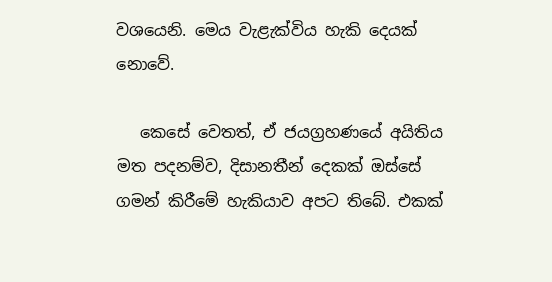වශයෙනි. මෙය වැළැක්විය හැකි දෙයක් නොවේ.

   කෙසේ වෙතත්, ඒ ජයග්‍රහණයේ අයිතිය මත පදනම්ව, දිසානතීන් දෙකක් ඔස්සේ ගමන් කිරීමේ හැකියාව අපට තිබේ. එකක්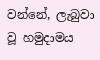වන්නේ, ලැබුවා වූ හමුදාමය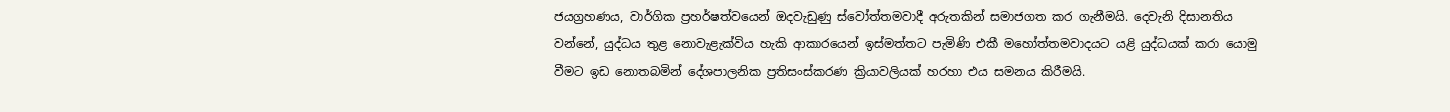ජයග්‍රහණය, වාර්ගික ප්‍රහර්ෂත්වයෙන් ඔදවැඩුණු ස්වෝත්තමවාදී අරුතකින් සමාජගත කර ගැනීමයි. දෙවැනි දිසානතිය වන්නේ, යුද්ධය තුළ නොවැළැක්විය හැකි ආකාරයෙන් ඉස්මත්තට පැමිණි එකී මහෝත්තමවාදයට යළි යුද්ධයක් කරා යොමු වීමට ඉඩ නොතබමින් දේශපාලනික ප්‍රතිසංස්කරණ ක්‍රියාවලියක් හරහා එය සමනය කිරීමයි.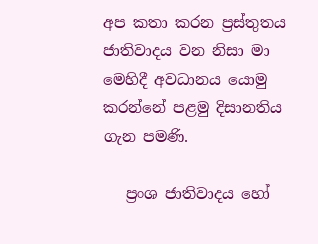අප කතා කරන ප්‍රස්තුතය ජාතිවාදය වන නිසා මා මෙහිදී අවධානය යොමු කරන්නේ පළමු දිසානතිය ගැන පමණි.

   ප්‍රංශ ජාතිවාදය හෝ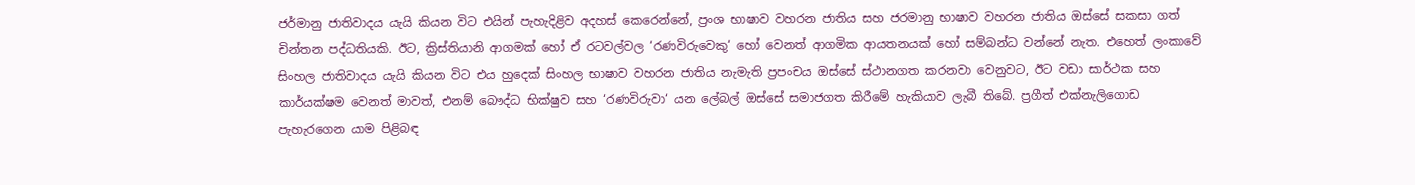ජර්මානු ජාතිවාදය යැයි කියන විට එයින් පැහැදිළිව අදහස් කෙරෙන්නේ, ප්‍රංශ භාෂාව වහරන ජාතිය සහ ජරමානු භාෂාව වහරන ජාතිය ඔස්සේ සකසා ගත් චින්තන පද්ධතියකි. ඊට, ක්‍රිස්තියානි ආගමක් හෝ ඒ රටවල්වල ‘රණවිරුවෙකු‘ හෝ වෙනත් ආගමික ආයතනයක් හෝ සම්බන්ධ වන්නේ නැත. එහෙත් ලංකාවේ සිංහල ජාතිවාදය යැයි කියන විට එය හුදෙක් සිංහල භාෂාව වහරන ජාතිය නැමැති ප්‍රපංචය ඔස්සේ ස්ථානගත කරනවා වෙනුවට, ඊට වඩා සාර්ථක සහ කාර්යක්ෂම වෙනත් මාවත්, එනම් බෞද්ධ භික්ෂුව සහ ‘රණවිරුවා‘ යන ලේබල් ඔස්සේ සමාජගත කිරීමේ හැකියාව ලැබී තිබේ. ප්‍රගීත් එක්නැලිගොඩ පැහැරගෙන යාම පිළිබඳ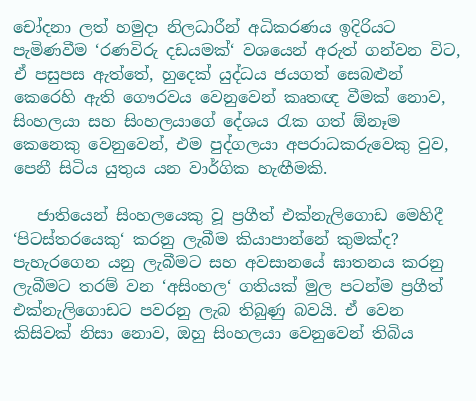චෝදනා ලත් හමුදා නිලධාරීන් අධිකරණය ඉදිරියට පැමිණවීම ‘රණවිරු දඩයමක්‘ වශයෙන් අරුත් ගන්වන විට, ඒ පසුපස ඇත්තේ, හුදෙක් යුද්ධය ජයගත් සෙබළුන් කෙරෙහි ඇති ගෞරවය වෙනුවෙන් කෘතඥ වීමක් නොව, සිංහලයා සහ සිංහලයාගේ දේශය රැක ගත් ඕනෑම කෙනෙකු වෙනුවෙන්, එම පුද්ගලයා අපරාධකරුවෙකු වුව, පෙනී සිටිය යුතුය යන වාර්ගික හැඟීමකි.

   ජාතියෙන් සිංහලයෙකු වූ ප්‍රගීත් එක්නැලිගොඩ මෙහිදී ‘පිටස්තරයෙකු‘ කරනු ලැබීම කියාපාන්නේ කුමක්ද? පැහැරගෙන යනු ලැබීමට සහ අවසානයේ ඝාතනය කරනු ලැබීමට තරම් වන ‘අසිංහල‘ ගතියක් මුල පටන්ම ප්‍රගීත් එක්නැලිගොඩට පවරනු ලැබ තිබුණු බවයි. ඒ වෙන කිසිවක් නිසා නොව, ඔහු සිංහලයා වෙනුවෙන් තිබිය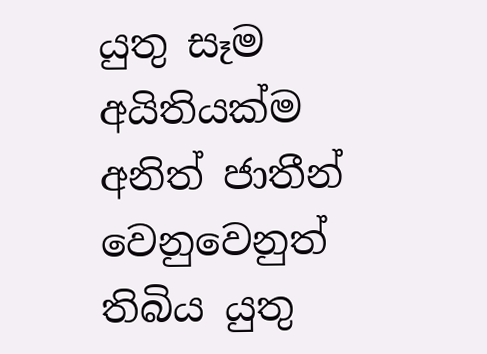යුතු සෑම අයිතියක්ම අනිත් ජාතීන් වෙනුවෙනුත් තිබිය යුතු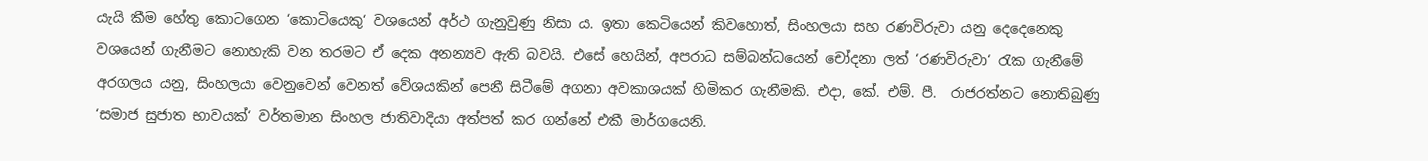යැයි කීම හේතු කොටගෙන ‘කොටියෙකු‘ වශයෙන් අර්ථ ගැනුවුණු නිසා ය. ඉතා කෙටියෙන් කිවහොත්, සිංහලයා සහ රණවිරුවා යනු දෙදෙනෙකු වශයෙන් ගැනීමට නොහැකි වන තරමට ඒ දෙක අනන්‍යව ඇති බවයි. එසේ හෙයින්, අපරාධ සම්බන්ධයෙන් චෝදනා ලත් ‘රණවිරුවා‘ රැක ගැනීමේ අරගලය යනු, සිංහලයා වෙනුවෙන් වෙනත් වේශයකින් පෙනී සිටීමේ අගනා අවකාශයක් හිමිකර ගැනීමකි. එදා, කේ. එම්. පී.  රාජරත්නට නොතිබුණු ‘සමාජ සුජාත භාවයක්‘ වර්තමාන සිංහල ජාතිවාදියා අත්පත් කර ගන්නේ එකී මාර්ගයෙනි.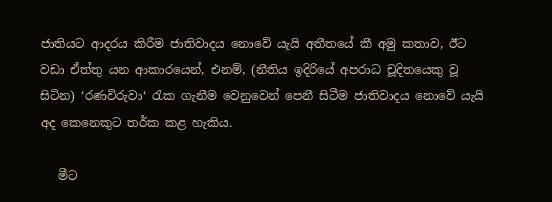ජාතියට ආදරය කිරීම ජාතිවාදය නොවේ යැයි අතීතයේ කී අමු කතාව, ඊට වඩා ඒත්තු යන ආකාරයෙන්, එනම්, (නීතිය ඉදිරියේ අපරාධ චූදිතයෙකු වූ සිටින) ‘රණවිරුවා‘ රැක ගැනීම වෙනුවෙන් පෙනී සිටීම ජාතිවාදය නොවේ යැයි අද කෙනෙකුට තර්ක කළ හැකිය.

   මීට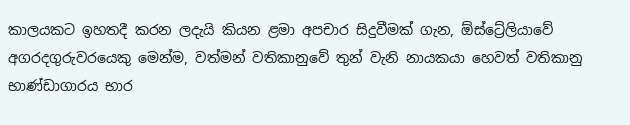කාලයකට ඉහතදී කරන ලදැයි කියන ළමා අපචාර සිදුවීමක් ගැන, ඕස්ට්‍රේලියාවේ අගරදගුරුවරයෙකු මෙන්ම, වත්මන් වතිකානුවේ තුන් වැනි නායකයා හෙවත් වතිකානු භාණ්ඩාගාරය භාර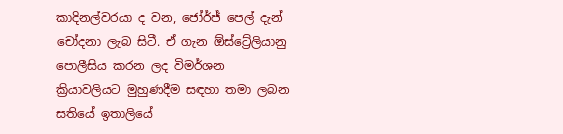කාදිනල්වරයා ද වන, ජෝර්ජ් පෙල් දැන් චෝදනා ලැබ සිටී. ඒ ගැන ඕස්ට්‍රේලියානු පොලීසිය කරන ලද විමර්ශන ක්‍රියාවලියට මුහුණදීම සඳහා තමා ලබන සතියේ ඉතාලියේ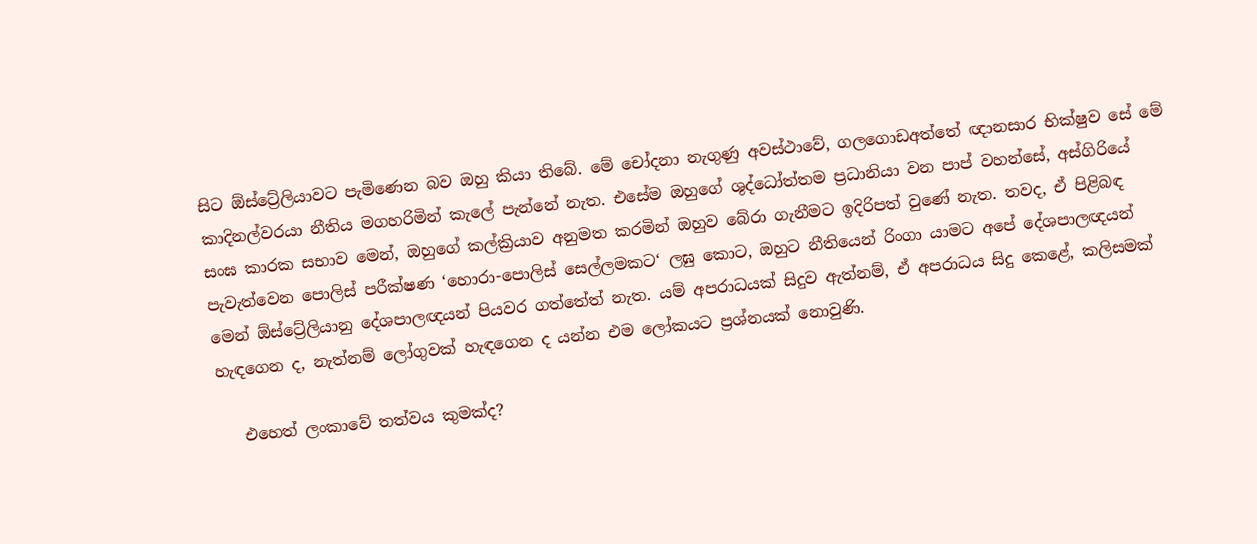සිට ඕස්ට්‍රේලියාවට පැමිණෙන බව ඔහු කියා තිබේ. මේ චෝදනා නැගුණු අවස්ථාවේ, ගලගොඩඅත්තේ ඥානසාර භික්ෂුව සේ මේ කාදිනල්වරයා නීතිය මගහරිමින් කැලේ පැන්නේ නැත. එසේම ඔහු‍ගේ ශුද්ධෝත්තම ප්‍රධානියා වන පාප් වහන්සේ, අස්ගිරියේ සංඝ කාරක සභාව මෙන්, ඔහුගේ කල්ක්‍රියාව අනුමත කරමින් ඔහුව බේරා ගැනීමට ඉදිරිපත් වුණේ නැත. තවද, ඒ පිළිබඳ පැවැත්වෙන පොලිස් පරීක්ෂණ ‘හොරා-පොලිස් සෙල්ලමකට‘ ලඝු කොට, ඔහුට නීතියෙන් රිංගා යාමට අපේ දේශපාලඥයන් මෙන් ඕස්ට්‍රේලියානු දේශපාලඥයන් පියවර ගත්තේත් නැත. යම් අපරාධයක් සිදුව ඇත්නම්, ඒ අපරාධය සිදු කෙළේ, කලිසමක් හැඳගෙන ද, නැත්නම් ලෝගුවක් හැඳගෙන ද යන්න එම ලෝකයට ප්‍රශ්නයක් නොවුණි.

   එහෙත් ලංකාවේ තත්වය කුමක්ද?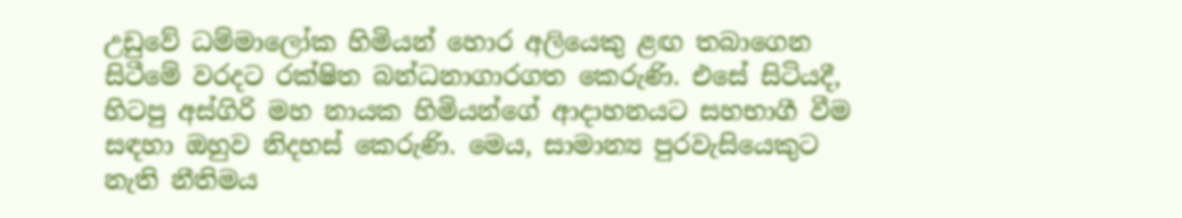උඩුවේ ධම්මාලෝක හිමියන් හොර අලියෙකු ළඟ තබාගෙන සිටීමේ වරදට රක්ෂිත බන්ධනාගාරගත කෙරුණි. එසේ සිටියදී, හිටපු අස්ගිරි මහ නායක හිමියන්ගේ ආදාහනයට සහභාගී වීම සඳහා ඔහුව නිදහස් කෙරුණි. මෙය, සාමාන්‍ය පුරවැසියෙකුට නැති නීතිමය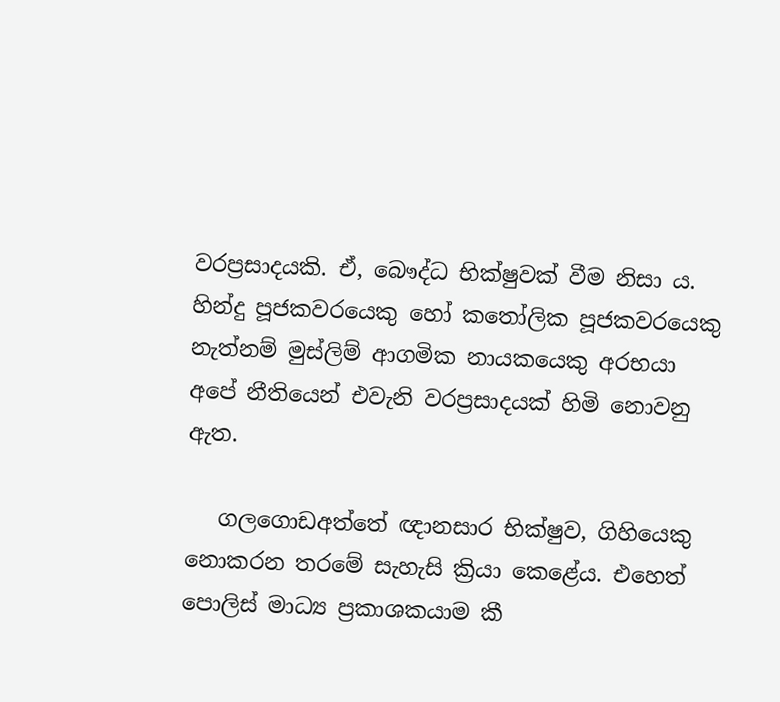වරප්‍රසාදයකි. ඒ, බෞද්ධ භික්ෂුවක් වීම නිසා ය. හින්දු පූජකවරයෙකු හෝ කතෝලික පූජකවරයෙකු නැත්නම් මුස්ලිම් ආගමික නායකයෙකු අරභයා අපේ නීතියෙන් එවැනි වරප්‍රසාදයක් හිමි නොවනු ඇත.

   ගලගොඩඅත්තේ ඥානසාර භික්ෂුව, ගිහියෙකු නොකරන තරමේ සැහැසි ක්‍රියා කෙළේය. එහෙත් පොලිස් මාධ්‍ය ප්‍රකාශකයාම කී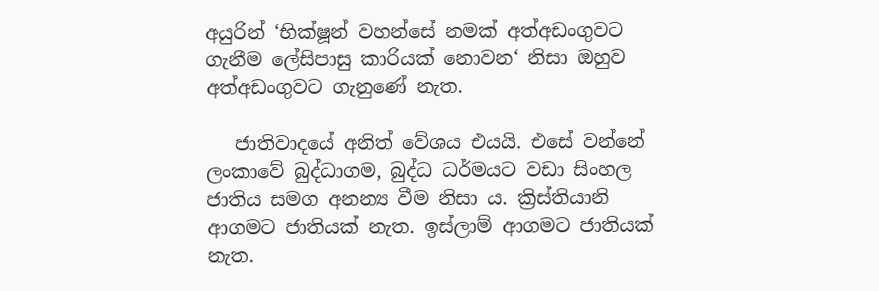අයුරින් ‘භික්ෂූන් වහන්සේ නමක් අත්අඩංගුවට ගැනීම ලේසිපාසු කාරියක් නොවන‘ නිසා ඔහුව අත්අඩංගුවට ගැනුණේ නැත.

   ජාතිවාදයේ අනිත් වේශය එයයි. එසේ වන්නේ ලංකාවේ බුද්ධාගම, බුද්ධ ධර්මයට වඩා සිංහල ජාතිය සමග අනන්‍ය වීම නිසා ය. ක්‍රිස්තියානි ආගමට ජාතියක් නැත. ඉස්ලාම් ආගමට ජාතියක් නැත.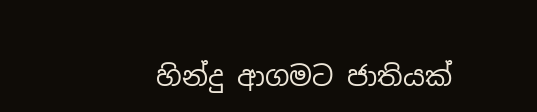හින්දු ආගමට ජාතියක්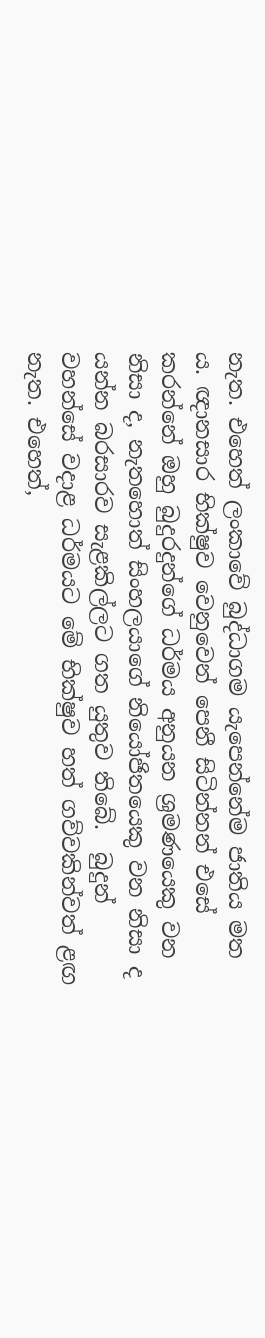නැත. එහෙත් ලංකාවේ බුද්ධාගම යැපෙන්නේම ජාතිය මත ය. ඥානසාර භික්ෂුව වෙනුවෙන් පෙනී සිටින්නන් එසේ කරන්නේ ඔහු බුදුරදුන්ගේ ධර්මය අනුයන ශ්‍රමණයෙකු වන නිසා ද, නැතහොත් සිංහලයාගේ නියෝජිතයෙකු වන නිසා ද යන්න බරසාරව සැළකිල්ලට ගත යුතුව තිබේ.  බුදුන් වහන්සේ වදාළ ධර්මයට මේ භික්ෂුව හත් ගව්වකින්වත් ළඟ නැත. එහෙත්,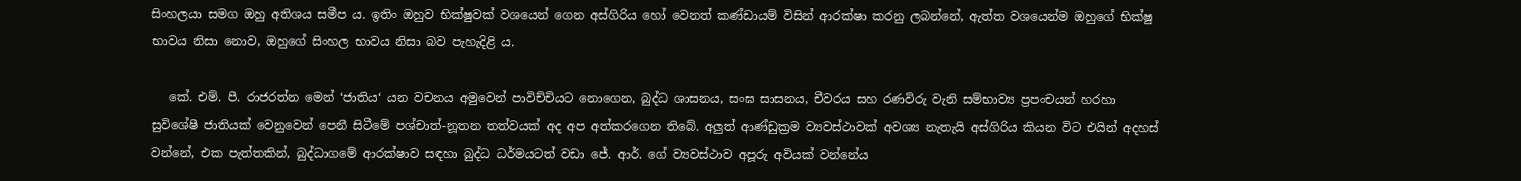සිංහලයා සමග ඔහු අතිශය සමීප ය. ඉතිං ඔහුව භික්ෂුවක් වශයෙන් ගෙන අස්ගිරිය හෝ වෙනත් කණ්ඩායම් විසින් ආරක්ෂා කරනු ලබන්නේ, ඇත්ත වශයෙන්ම ඔහුගේ භික්ෂු භාවය නිසා නොව, ඔහුගේ සිංහල භාවය නිසා බව පැහැදිළි ය.

   කේ. එම්. පී. රාජරත්න මෙන් ‘ජාතිය‘ යන වචනය අමුවෙන් පාවිච්චියට නොගෙන, බුද්ධ ශාසනය, සංඝ සාසනය, චීවරය සහ රණවිරු වැනි සම්භාව්‍ය ප්‍රපංචයන් හරහා සුවිශේෂී ජාතියක් වෙනුවෙන් පෙනී සිටීමේ පශ්චාත්-නූතන තත්වයක් අද අප අත්කරගෙන තිබේ. අලුත් ආණ්ඩුක්‍රම ව්‍යවස්ථාවක් අවශ්‍ය නැතැයි අස්ගිරිය කියන විට එයින් අදහස් වන්නේ, එක පැත්තකින්, බුද්ධාගමේ ආරක්ෂාව සඳහා බුද්ධ ධර්මයටත් වඩා ජේ. ආර්. ගේ ව්‍යවස්ථාව අපූරු අවියක් වන්නේය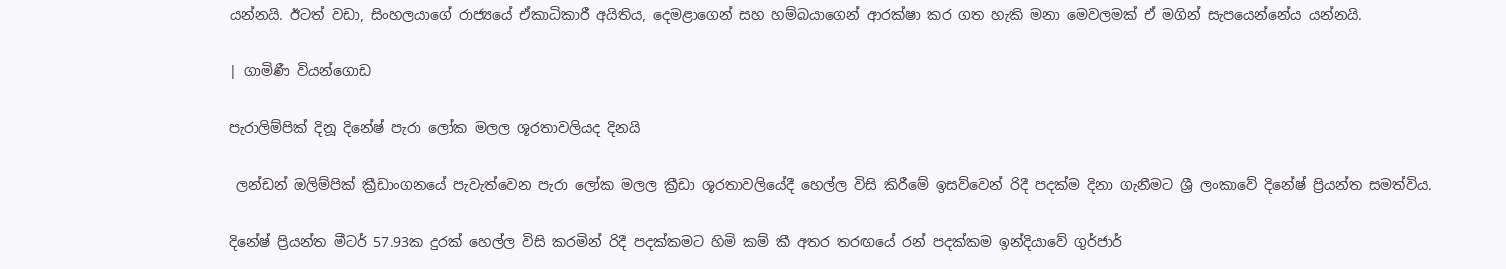යන්නයි. ඊටත් වඩා, සිංහලයාගේ රාජ්‍යයේ ඒකාධිකාරී අයිතිය, දෙමළාගෙන් සහ හම්බයාගෙන් ආරක්ෂා කර ගත හැකි මනා මෙවලමක් ඒ මගින් සැපයෙන්නේය යන්නයි.

| ගාමිණී වියන්ගොඩ

පැරාලිම්පික් දිනූ දිනේෂ් පැරා ලෝක මලල ශූරතාවලියද දිනයි

 ලන්ඩන් ඔලිම්පික් ක්‍රීඩාංගනයේ පැවැත්වෙන පැරා ලෝක මලල ක්‍රීඩා ශූරතාවලියේදී හෙල්ල විසි කිරීමේ ඉසව්වෙන් රිදී පදක්ම දිනා ගැනීමට ශ්‍රී ලංකාවේ දිනේෂ් ප්‍රියන්ත සමත්විය.

දිනේෂ් ප්‍රියන්ත මීටර් 57.93ක දුරක් හෙල්ල විසි කරමින් රිදී පදක්කමට හිමි කම් කී අතර තරඟයේ රන් පදක්කම ඉන්දියාවේ ගුර්ජාර්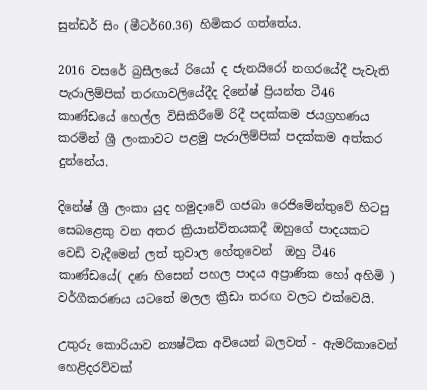සුන්ඩර් සිං (මීටර්60.36) හිමිකර ගත්තේය.

2016 වසරේ බ්‍රසීලයේ රියෝ ද ජැනයිරෝ නගරයේදී පැවැති  පැරාලිම්පික් තරඟාවලියේදීද දිනේෂ් ප්‍රියන්ත ටී46 කාණ්ඩයේ හෙල්ල විසිකිරීමේ රිදී පදක්කම ජයග්‍රහණය කරමින් ශ්‍රී ලංකාවට පළමු පැරාලිම්පික් පදක්කම අත්කර දුන්නේය.

දිනේෂ් ශ්‍රී ලංකා යුද හමුදාවේ ගජබා රෙජිමේන්තුවේ හිටපු සෙබළෙකු වන අතර ක්‍රියාන්විතයකදී ඔහුගේ පාදයකට වෙඩි වැදීමෙන් ලත් තුවාල හේතුවෙන්  ඔහු ටී46 කාණ්ඩයේ( දණ හිසෙන් පහල පාදය අප්‍රාණික හෝ අහිමි ) වර්ගීකරණය යටතේ මලල ක්‍රීඩා තරඟ වලට එක්වෙයි.

උතුරු කොරියාව න්‍යෂ්ටික අවියෙන් බලවත් - ඇමරිකාවෙන් හෙළිදරව්වක්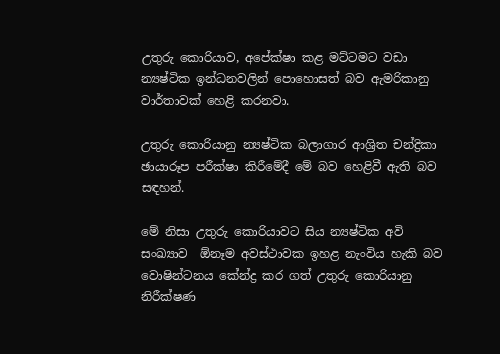උතුරු කොරියාව, අපේක්ෂා කළ මට්ටමට වඩා න්‍යෂ්ටික ඉන්ධනවලින් පොහොසත් බව ඇමරිකානු වාර්තාවක් හෙළි කරනවා.

උතුරු කොරියානු න්‍යෂ්ටික බලාගාර ආශ්‍රිත චන්ද්‍රිකා ඡායාරූප පරීක්ෂා කිරීමේදී මේ බව හෙළිවී ඇති බව සඳහන්.

මේ නිසා උතුරු කොරියාවට සිය න්‍යෂ්ටික අවි සංඛ්‍යාව  ඕනෑම අවස්ථාවක ඉහළ නැංවිය හැකි බව වොෂින්ටනය කේන්ද්‍ර කර ගත් උතුරු කොරියානු නිරීක්ෂණ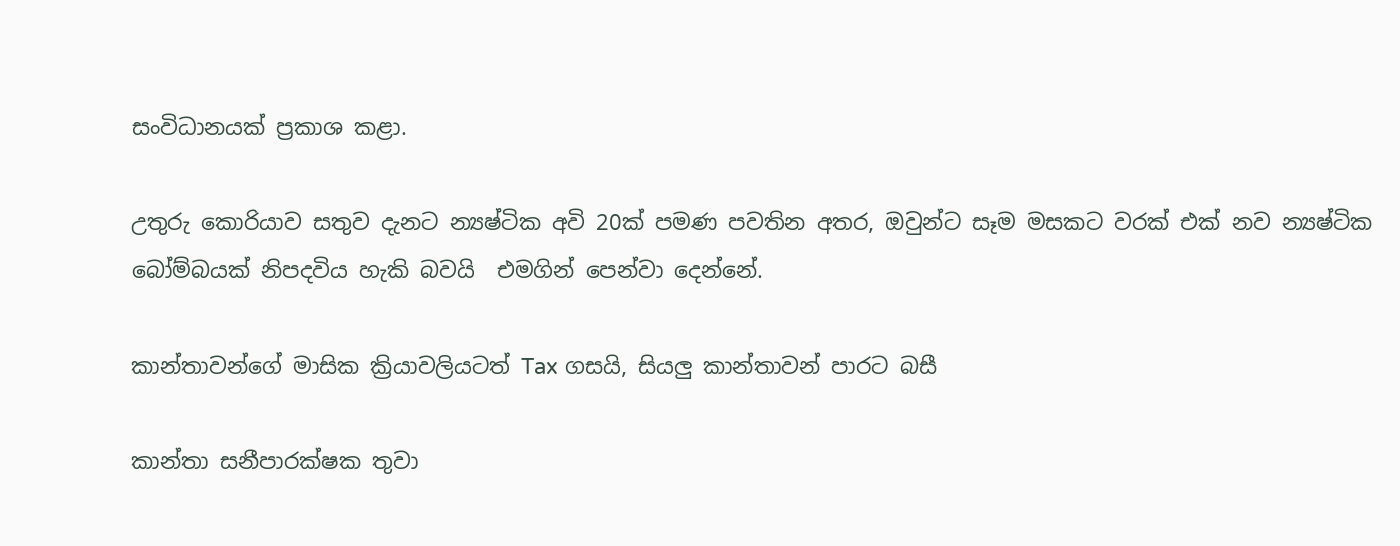සංවිධානයක් ප්‍රකාශ කළා.

උතුරු කොරියාව සතුව දැනට න්‍යෂ්ටික අවි 20ක් පමණ පවතින අතර, ඔවුන්ට සෑම මසකට වරක් එක් නව න්‍යෂ්ටික බෝම්බයක් නිපදවිය හැකි බවයි  එමගින් පෙන්වා දෙන්නේ.

කාන්තාවන්ගේ මාසික ක්‍රියාවලියටත් Tax ගසයි, සියලු කාන්තාවන් පාරට බසී

කාන්තා සනීපාරක්ෂක තුවා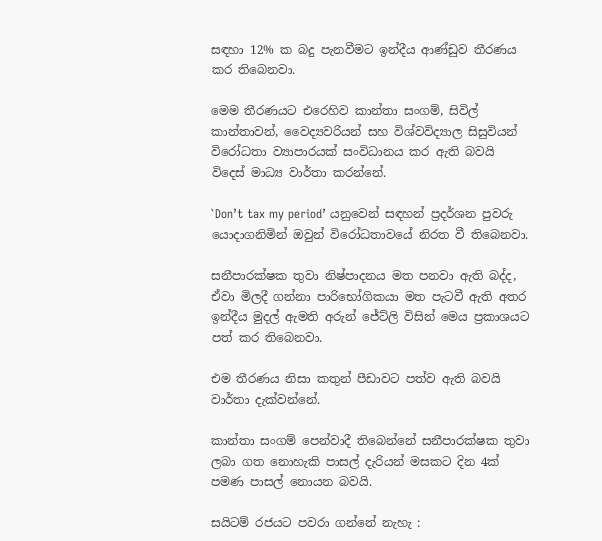සඳහා 12% ක බදු පැනවීමට ඉන්දීය ආණ්ඩුව තීරණය කර තිබෙනවා.

මෙම තීරණයට එරෙහිව කාන්තා සංගම්, සිවිල් කාන්තාවන්, වෛද්‍යවරියන් සහ විශ්වවිද්‍යාල සිසුවියන් විරෝධතා ව්‍යාපාරයක් සංවිධානය කර ඇති බවයි විදෙස් මාධ්‍ය වාර්තා කරන්නේ.

`Don’t tax my period’ යනුවෙන් සඳහන් ප්‍රදර්ශන පුවරු යොදාගනිමින් ඔවුන් විරෝධතාවයේ නිරත වී තිබෙනවා.

සනීපාරක්ෂක තුවා නිෂ්පාදනය මත පනවා ඇති බද්ද, ඒවා මිලදී ගන්නා පාරිභෝගිකයා මත පැටවී ඇති අතර ඉන්දීය මුදල් ඇමති අරුන් ජේට්ලි විසින් මෙය ප්‍රකාශයට පත් කර තිබෙනවා.

එම තීරණය නිසා කතුන් පීඩාවට පත්ව ඇති බවයි වාර්තා දැක්වන්නේ.

කාන්තා සංගම් පෙන්වාදී තිබෙන්නේ සනීපාරක්ෂක තුවා ලබා ගත නොහැකි පාසල් දැරියන් මසකට දින 4ක් පමණ පාසල් නොයන බවයි.

සයිටම් රජයට පවරා ගන්නේ නැහැ :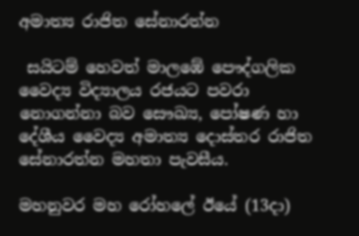අමාත්‍ය රාජිත සේනාරත්න

 සයිටම් හෙවත් මාලඹේ පෞද්ගලික වෛද්‍ය විද්‍යාලය රජයට පවරා නොගන්නා බව සෞඛ්‍ය, පෝෂණ හා දේශීය වෛද්‍ය අමාත්‍ය දොස්තර රාජිත සේනාරත්න මහතා පැවසීය.

මහනුවර මහ රෝහලේ ඊයේ (13දා)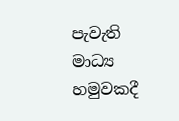පැවැති මාධ්‍ය හමුවකදී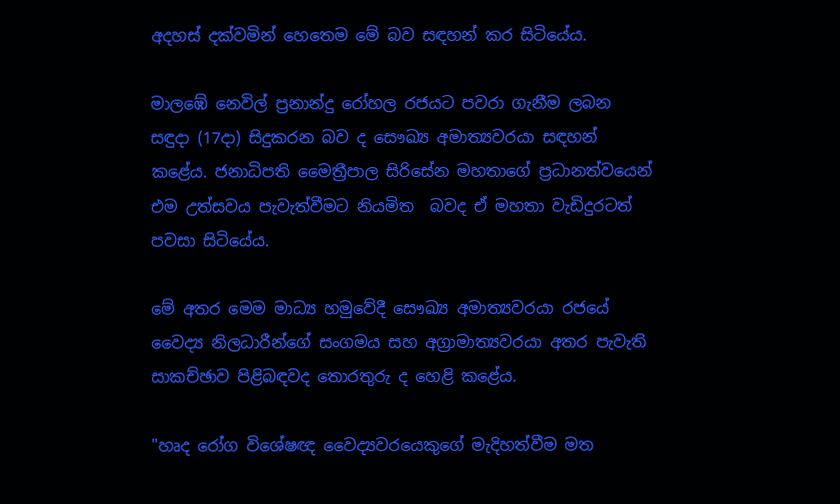අදහස් දක්වමින් හෙතෙම මේ බව සඳහන් කර සිටියේය.

මාලඹේ නෙවිල් ප්‍රනාන්දු රෝහල රජයට පවරා ගැනීම ලබන සඳුදා (17දා) සිදුකරන බව ද සෞඛ්‍ය අමාත්‍යවරයා සඳහන් කළේය. ජනාධිපති මෛත්‍රීපාල සිරිසේන මහතාගේ ප්‍රධානත්වයෙන් එම උත්සවය පැවැත්වීමට නියමිත  බවද ඒ මහතා වැඩිදුරටත් පවසා සිටියේය.

මේ අතර මෙම මාධ්‍ය හමුවේදී සෞඛ්‍ය අමාත්‍යවරයා රජයේ වෛද්‍ය නිලධාරීන්ගේ සංගමය සහ අග්‍රාමාත්‍යවරයා අතර පැවැති සාකච්ඡාව පිළිබඳවද තොරතුරු ද හෙළි කළේය.

"හෘද රෝග විශේෂඥ වෛද්‍යවරයෙකුගේ මැදිහත්වීම මත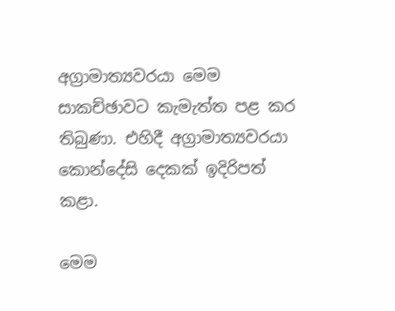අග්‍රාමාත්‍යවරයා මෙම සාකච්ඡාවට කැමැත්ත පළ කර තිබුණා. එහිදී අග්‍රාමාත්‍යවරයා කොන්දේසි දෙකක් ඉදිරිපත් කළා.

මෙම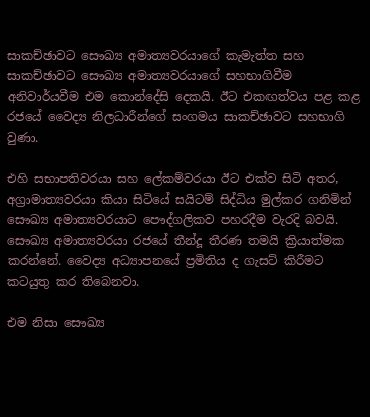සාකච්ඡාවට සෞඛ්‍ය අමාත්‍යවරයාගේ කැමැත්ත සහ සාකච්ඡාවට සෞඛ්‍ය අමාත්‍යවරයාගේ සහභාගිවීම අනිවාර්යවීම එම කොන්දේසි දෙකයි. ඊට එකඟත්වය පළ කළ රජයේ වෛද්‍ය නිලධාරීන්ගේ සංගමය සාකච්ඡාවට සහභාගි වුණා.

එහි සභාපතිවරයා සහ ලේකම්වරයා ඊට එක්ව සිටි අතර, අග්‍රාමාත්‍යවරයා කියා සිටියේ සයිටම් සිද්ධිය මුල්කර ගනිමින් සෞඛ්‍ය අමාත්‍යවරයාට පෞද්ගලිකව පහරදීම වැරදි බවයි. සෞඛ්‍ය අමාත්‍යවරයා රජයේ තීන්දූ තීරණ තමයි ක්‍රියාත්මක කරන්නේ. වෛද්‍ය අධ්‍යාපනයේ ප්‍රමිතිය ද ගැසට් කිරීමට කටයුතු කර තිබෙනවා.

එම නිසා සෞඛ්‍ය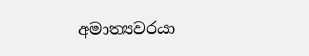අමාත්‍යවරයා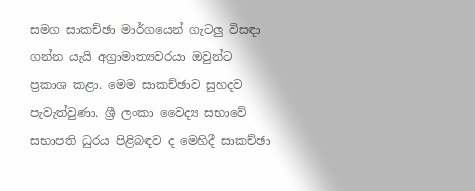සමග සාකච්ඡා මාර්ගයෙන් ගැටලු විසඳා ගන්න යැයි අග්‍රාමාත්‍යවරයා ඔවුන්ට ප්‍රකාශ කළා. මෙම සාකච්ඡාව සුහදව පැවැත්වුණා. ශ්‍රී ලංකා වෛද්‍ය සභාවේ සභාපති ධුරය පිළිබඳව ද මෙහිදී සාකච්ඡා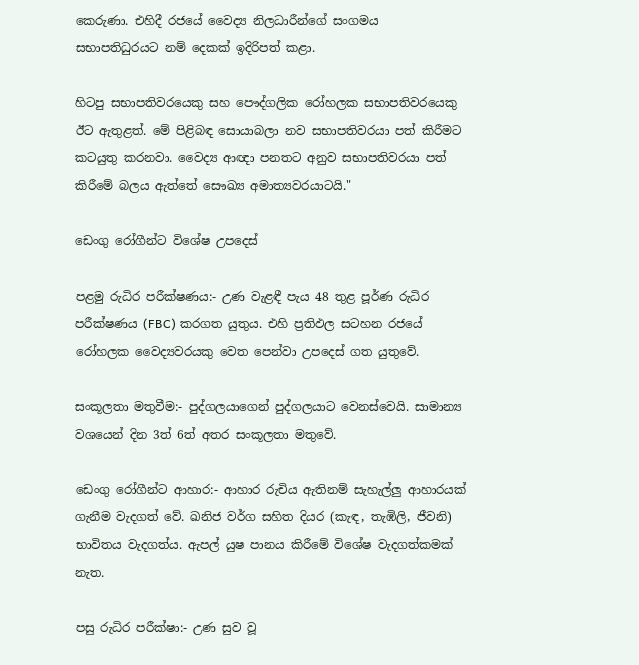කෙරුණා. එහිදී රජයේ වෛද්‍ය නිලධාරීන්ගේ සංගමය සභාපතිධුරයට නම් දෙකක් ඉදිරිපත් කළා.

හිටපු සභාපතිවරයෙකු සහ පෞද්ගලික රෝහලක සභාපතිවරයෙකු ඊට ඇතුළත්. මේ පිළිබඳ සොයාබලා නව සභාපතිවරයා පත් කිරීමට කටයුතු කරනවා. වෛද්‍ය ආඥා පනතට අනුව සභාපතිවරයා පත් කිරීමේ බලය ඇත්තේ සෞඛ්‍ය අමාත්‍යවරයාටයි."

ඩෙංගු රෝගීන්ට විශේෂ උපදෙස්

පළමු රුධිර පරීක්ෂණය:- උණ වැළඳී පැය 48 තුළ පූර්ණ රුධිර පරීක්ෂණය (FBC) කරගත යුතුය. එහි ප්‍රතිඵල සටහන රජයේ රෝහලක වෛද්‍යවරයකු වෙත පෙන්වා උපදෙස් ගත යුතුවේ.

සංකූලතා මතුවීම:- පුද්ගලයාගෙන් පුද්ගලයාට වෙනස්වෙයි. සාමාන්‍ය වශයෙන් දින 3ත් 6ත් අතර සංකූලතා මතුවේ.

ඩෙංගු රෝගීන්ට ආහාර:- ආහාර රුචිය ඇතිනම් සැහැල්ලු ආහාරයක් ගැනීම වැදගත් වේ. ඛනිජ වර්ග සහිත දියර (කැඳ, තැඹිලි, ජීවනි) භාවිතය වැදගත්ය. ඇපල් යුෂ පානය කිරීමේ විශේෂ වැදගත්කමක් නැත.

පසු රුධිර පරීක්ෂා:- උණ සුව වූ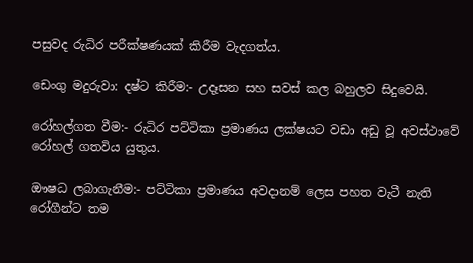පසුවද රුධිර පරීක්ෂණයක් කිරීම වැදගත්ය.

ඩෙංගු මදුරුවා: දෂ්ට කිරීම:- උදෑසන සහ සවස් කල බහුලව සිදුවෙයි.

රෝහල්ගත වීම:- රුධිර පට්ටිකා ප්‍රමාණය ලක්ෂයට වඩා අඩු වූ අවස්ථාවේ රෝහල් ගතවිය යුතුය.

ඖෂධ ලබාගැනීම:- පට්ටිකා ප්‍රමාණය අවදානම් ලෙස පහත වැටී නැති රෝගීන්ට තම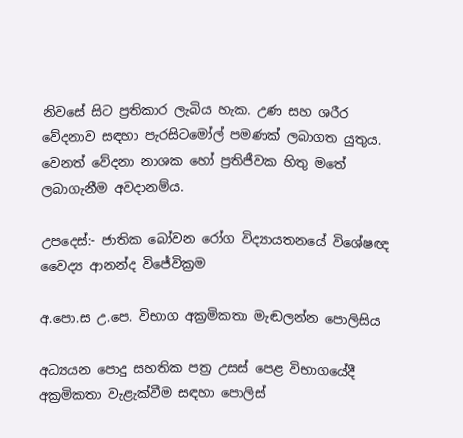නිවසේ සිට ප්‍රතිකාර ලැබිය හැක. උණ සහ ශරීර වේදනාව සඳහා පැරසිටමෝල් පමණක් ලබාගත යුතුය. වෙනත් වේදනා නාශක හෝ ප්‍රතිජීවක හිතු මතේ ලබාගැනීම අවදානම්ය.

උපදෙස්:- ජාතික බෝවන රෝග විද්‍යායතනයේ විශේෂඥ වෛද්‍ය ආනන්ද විජේවික්‍රම

අ.පො.ස උ.පෙ. විභාග අක්‍රමිකතා මැඬලන්න පොලිසිය

අධ්‍යයන පොදු සහතික පත්‍ර උසස්‌ පෙළ විභාගයේදී අක්‍රමිකතා වැළැක්‌වීම සඳහා පොලිස්‌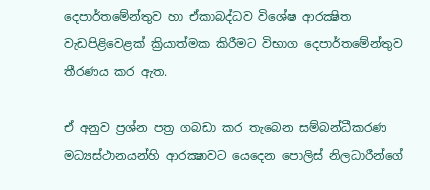දෙපාර්තමේන්තුව හා ඒකාබද්ධව විශේෂ ආරක්‍ෂිත වැඩපිළිවෙළක්‌ ක්‍රියාත්මක කිරීමට විභාග දෙපාර්තමේන්තුව තීරණය කර ඇත.

ඒ අනුව ප්‍රශ්න පත්‍ර ගබඩා කර තැබෙන සම්බන්ධීකරණ මධ්‍යස්‌ථානයන්හි ආරක්‍ෂාවට යෙදෙන පොලිස්‌ නිලධාරීන්ගේ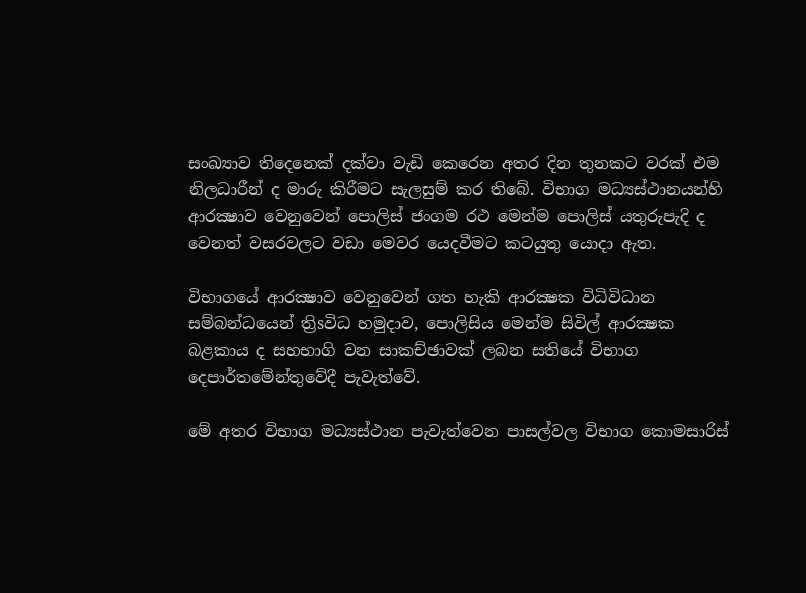සංඛ්‍යාව තිදෙනෙක්‌ දක්‌වා වැඩි කෙරෙන අතර දින තුනකට වරක්‌ එම නිලධාරීන් ද මාරු කිරීමට සැලසුම් කර තිබේ. විභාග මධ්‍යස්‌ථානයන්හි ආරක්‍ෂාව වෙනුවෙන් පොලිස්‌ ජංගම රථ මෙන්ම පොලිස්‌ යතුරුපැදි ද වෙනත් වසරවලට වඩා මෙවර යෙදවීමට කටයුතු යොදා ඇත.

විභාගයේ ආරක්‍ෂාව වෙනුවෙන් ගත හැකි ආරක්‍ෂක විධිවිධාන සම්බන්ධයෙන් ත්‍රිsවිධ හමුදාව, පොලිසිය මෙන්ම සිවිල් ආරක්‍ෂක බළකාය ද සහභාගි වන සාකච්ඡාවක්‌ ලබන සතියේ විභාග දෙපාර්තමේන්තුවේදී පැවැත්වේ.

මේ අතර විභාග මධ්‍යස්‌ථාන පැවැත්වෙන පාසල්වල විභාග කොමසාරිස්‌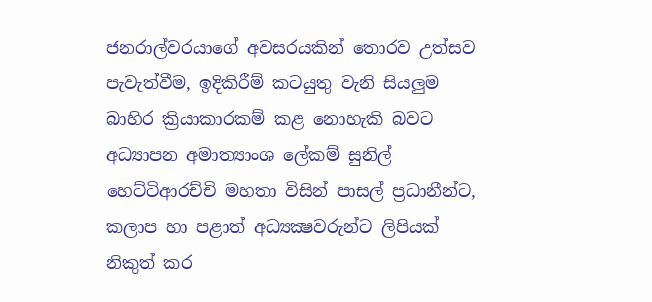ජනරාල්වරයාගේ අවසරයකින් තොරව උත්සව පැවැත්වීම, ඉදිකිරීම් කටයුතු වැනි සියලුම බාහිර ක්‍රියාකාරකම් කළ නොහැකි බවට අධ්‍යාපන අමාත්‍යාංශ ලේකම් සුනිල් හෙට්‌ටිආරච්චි මහතා විසින් පාසල් ප්‍රධානීන්ට, කලාප හා පළාත් අධ්‍යක්‍ෂවරුන්ට ලිපියක්‌ නිකුත් කර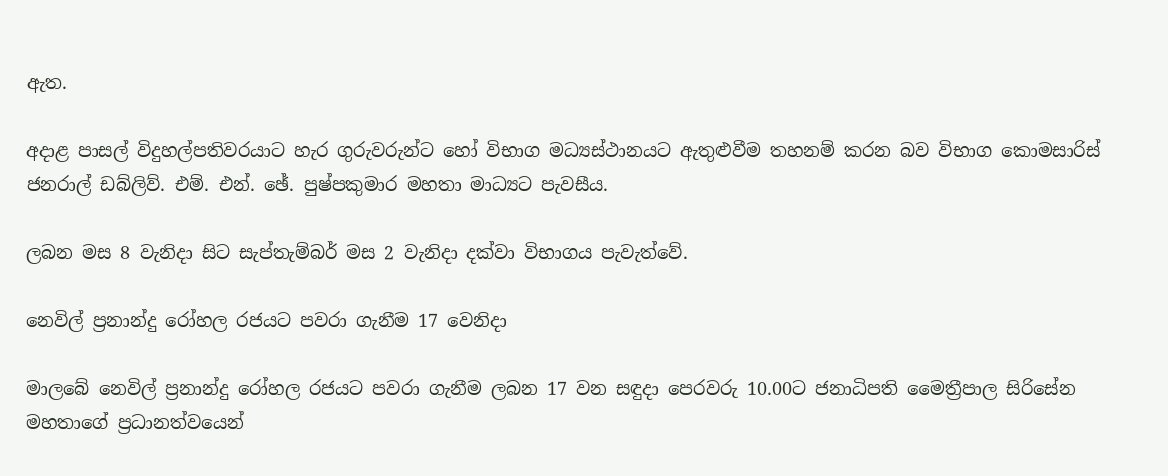ඇත.

අදාළ පාසල් විදුහල්පතිවරයාට හැර ගුරුවරුන්ට හෝ විභාග මධ්‍යස්‌ථානයට ඇතුළුවීම තහනම් කරන බව විභාග කොමසාරිස්‌ ජනරාල් ඩබ්ලිව්. එම්. එන්. ඡේ. පුෂ්පකුමාර මහතා මාධ්‍යට පැවසීය.

ලබන මස 8 වැනිදා සිට සැප්තැම්බර් මස 2 වැනිදා දක්‌වා විභාගය පැවැත්වේ.

නෙවිල් ප්‍රනාන්දු රෝහල රජයට පවරා ගැනීම 17 වෙනිදා

මාලබේ නෙවිල් ප්‍රනාන්දු රෝහල රජයට පවරා ගැනීම ලබන 17 වන සඳුදා පෙරවරු 10.00ට ජනාධිපති මෛත්‍රීපාල සිරිසේන මහතාගේ ප්‍රධානත්වයෙන්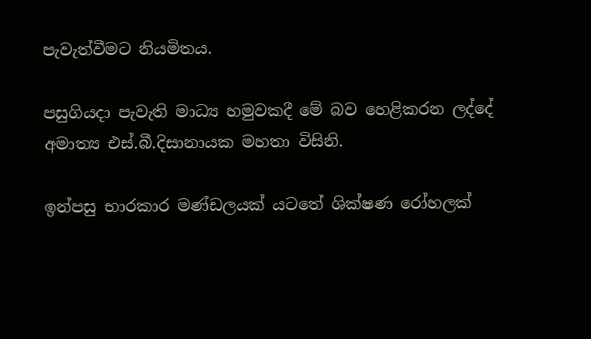පැවැත්වීමට නියමිතය.

පසුගියදා පැවැති මාධ්‍ය හමුවකදී මේ බව හෙළිකරන ලද්දේ අමාත්‍ය එස්.බී.දිසානායක මහතා විසිනි.

ඉන්පසු භාරකාර මණ්ඩලයක් යටතේ ශික්ෂණ රෝහලක්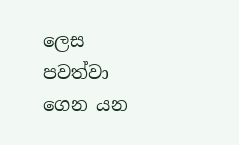ලෙස පවත්වා ගෙන යන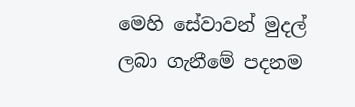මෙහි සේවාවන් මුදල් ලබා ගැනීමේ පදනම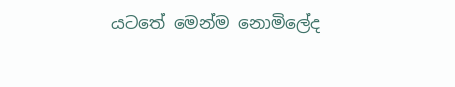යටතේ මෙන්ම නොමිලේද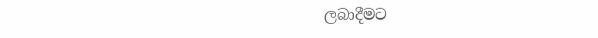ලබාදීමට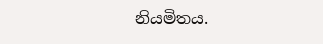නියමිතය.